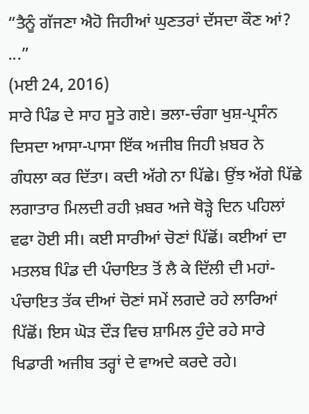“ਤੈਨੂੰ ਗੱਜਣਾ ਐਹੋ ਜਿਹੀਆਂ ਘੁਣਤਰਾਂ ਦੱਸਦਾ ਕੌਣ ਆਂ? ...”
(ਮਈ 24, 2016)
ਸਾਰੇ ਪਿੰਡ ਦੇ ਸਾਹ ਸੂਤੇ ਗਏ। ਭਲਾ-ਚੰਗਾ ਖੁਸ਼-ਪ੍ਰਸੰਨ ਦਿਸਦਾ ਆਸਾ-ਪਾਸਾ ਇੱਕ ਅਜੀਬ ਜਿਹੀ ਖ਼ਬਰ ਨੇ ਗੰਧਲਾ ਕਰ ਦਿੱਤਾ। ਕਦੀ ਅੱਗੇ ਨਾ ਪਿੱਛੇ। ਉਂਝ ਅੱਗੇ ਪਿੱਛੇ ਲਗਾਤਾਰ ਮਿਲਦੀ ਰਹੀ ਖ਼ਬਰ ਅਜੇ ਥੋੜ੍ਹੇ ਦਿਨ ਪਹਿਲਾਂ ਵਫਾ ਹੋਈ ਸੀ। ਕਈ ਸਾਰੀਆਂ ਚੋਣਾਂ ਪਿੱਛੋਂ। ਕਈਆਂ ਦਾ ਮਤਲਬ ਪਿੰਡ ਦੀ ਪੰਚਾਇਤ ਤੋਂ ਲੈ ਕੇ ਦਿੱਲੀ ਦੀ ਮਹਾਂ-ਪੰਚਾਇਤ ਤੱਕ ਦੀਆਂ ਚੋਣਾਂ ਸਮੇਂ ਲਗਦੇ ਰਹੇ ਲਾਰਿਆਂ ਪਿੱਛੋਂ। ਇਸ ਘੋੜ ਦੌੜ ਵਿਚ ਸ਼ਾਮਿਲ ਹੁੰਦੇ ਰਹੇ ਸਾਰੇ ਖਿਡਾਰੀ ਅਜੀਬ ਤਰ੍ਹਾਂ ਦੇ ਵਾਅਦੇ ਕਰਦੇ ਰਹੇ।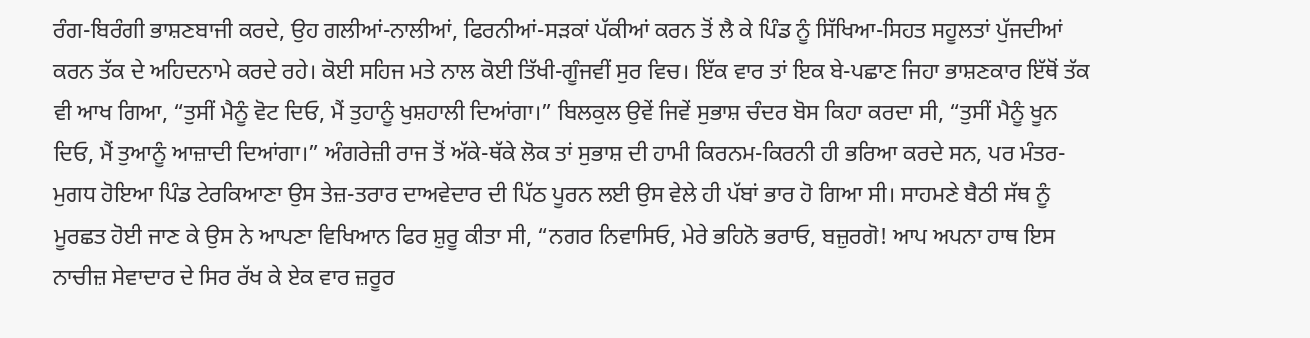ਰੰਗ-ਬਿਰੰਗੀ ਭਾਸ਼ਣਬਾਜੀ ਕਰਦੇ, ਉਹ ਗਲੀਆਂ-ਨਾਲੀਆਂ, ਫਿਰਨੀਆਂ-ਸੜਕਾਂ ਪੱਕੀਆਂ ਕਰਨ ਤੋਂ ਲੈ ਕੇ ਪਿੰਡ ਨੂੰ ਸਿੱਖਿਆ-ਸਿਹਤ ਸਹੂਲਤਾਂ ਪੁੱਜਦੀਆਂ ਕਰਨ ਤੱਕ ਦੇ ਅਹਿਦਨਾਮੇ ਕਰਦੇ ਰਹੇ। ਕੋਈ ਸਹਿਜ ਮਤੇ ਨਾਲ ਕੋਈ ਤਿੱਖੀ-ਗੂੰਜਵੀਂ ਸੁਰ ਵਿਚ। ਇੱਕ ਵਾਰ ਤਾਂ ਇਕ ਬੇ-ਪਛਾਣ ਜਿਹਾ ਭਾਸ਼ਣਕਾਰ ਇੱਥੋਂ ਤੱਕ ਵੀ ਆਖ ਗਿਆ, “ਤੁਸੀਂ ਮੈਨੂੰ ਵੋਟ ਦਿਓ, ਮੈਂ ਤੁਹਾਨੂੰ ਖੁਸ਼ਹਾਲੀ ਦਿਆਂਗਾ।” ਬਿਲਕੁਲ ਉਵੇਂ ਜਿਵੇਂ ਸੁਭਾਸ਼ ਚੰਦਰ ਬੋਸ ਕਿਹਾ ਕਰਦਾ ਸੀ, “ਤੁਸੀਂ ਮੈਨੂੰ ਖੂਨ ਦਿਓ, ਮੈਂ ਤੁਆਨੂੰ ਆਜ਼ਾਦੀ ਦਿਆਂਗਾ।” ਅੰਗਰੇਜ਼ੀ ਰਾਜ ਤੋਂ ਅੱਕੇ-ਥੱਕੇ ਲੋਕ ਤਾਂ ਸੁਭਾਸ਼ ਦੀ ਹਾਮੀ ਕਿਰਨਮ-ਕਿਰਨੀ ਹੀ ਭਰਿਆ ਕਰਦੇ ਸਨ, ਪਰ ਮੰਤਰ-ਮੁਗਧ ਹੋਇਆ ਪਿੰਡ ਟੇਰਕਿਆਣਾ ਉਸ ਤੇਜ਼-ਤਰਾਰ ਦਾਅਵੇਦਾਰ ਦੀ ਪਿੱਠ ਪੂਰਨ ਲਈ ਉਸ ਵੇਲੇ ਹੀ ਪੱਬਾਂ ਭਾਰ ਹੋ ਗਿਆ ਸੀ। ਸਾਹਮਣੇ ਬੈਠੀ ਸੱਥ ਨੂੰ ਮੂਰਛਤ ਹੋਈ ਜਾਣ ਕੇ ਉਸ ਨੇ ਆਪਣਾ ਵਿਖਿਆਨ ਫਿਰ ਸ਼ੁਰੂ ਕੀਤਾ ਸੀ, “ਨਗਰ ਨਿਵਾਸਿਓ, ਮੇਰੇ ਭਹਿਨੋ ਭਰਾਓ, ਬਜ਼ੁਰਗੋ! ਆਪ ਅਪਨਾ ਹਾਥ ਇਸ ਨਾਚੀਜ਼ ਸੇਵਾਦਾਰ ਦੇ ਸਿਰ ਰੱਖ ਕੇ ਏਕ ਵਾਰ ਜ਼ਰੂਰ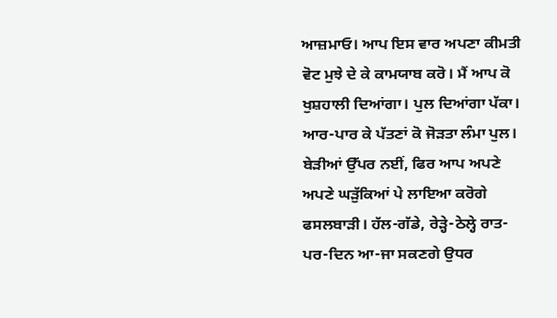ਆਜ਼ਮਾਓ। ਆਪ ਇਸ ਵਾਰ ਅਪਣਾ ਕੀਮਤੀ ਵੋਟ ਮੁਝੇ ਦੇ ਕੇ ਕਾਮਯਾਬ ਕਰੋ। ਮੈਂ ਆਪ ਕੋ ਖੁਸ਼ਹਾਲੀ ਦਿਆਂਗਾ। ਪੁਲ ਦਿਆਂਗਾ ਪੱਕਾ। ਆਰ-ਪਾਰ ਕੇ ਪੱਤਣਾਂ ਕੋ ਜੋੜਤਾ ਲੰਮਾ ਪੁਲ। ਬੇੜੀਆਂ ਉੱਪਰ ਨਈਂ, ਫਿਰ ਆਪ ਅਪਣੇ ਅਪਣੇ ਘੜੁੱਕਿਆਂ ਪੇ ਲਾਇਆ ਕਰੋਗੇ ਫਸਲਬਾੜੀ। ਹੱਲ-ਗੱਡੇ, ਰੇੜ੍ਹੇ-ਠੇਲ੍ਹੇ ਰਾਤ-ਪਰ-ਦਿਨ ਆ-ਜਾ ਸਕਣਗੇ ਉਧਰ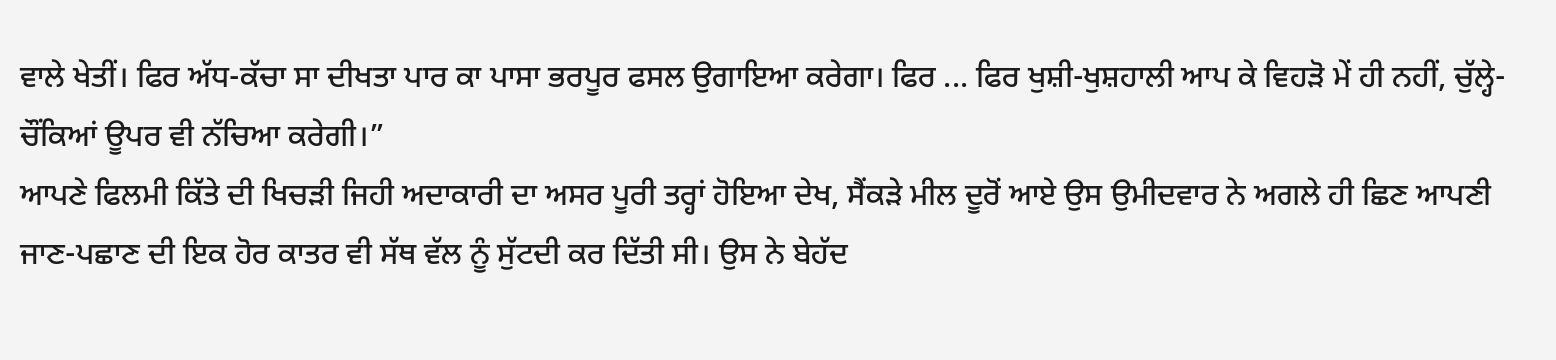ਵਾਲੇ ਖੇਤੀਂ। ਫਿਰ ਅੱਧ-ਕੱਚਾ ਸਾ ਦੀਖਤਾ ਪਾਰ ਕਾ ਪਾਸਾ ਭਰਪੂਰ ਫਸਲ ਉਗਾਇਆ ਕਰੇਗਾ। ਫਿਰ ... ਫਿਰ ਖੁਸ਼ੀ-ਖੁਸ਼ਹਾਲੀ ਆਪ ਕੇ ਵਿਹੜੋ ਮੇਂ ਹੀ ਨਹੀਂ, ਚੁੱਲ੍ਹੇ-ਚੌਂਕਿਆਂ ਊਪਰ ਵੀ ਨੱਚਿਆ ਕਰੇਗੀ।”
ਆਪਣੇ ਫਿਲਮੀ ਕਿੱਤੇ ਦੀ ਖਿਚੜੀ ਜਿਹੀ ਅਦਾਕਾਰੀ ਦਾ ਅਸਰ ਪੂਰੀ ਤਰ੍ਹਾਂ ਹੋਇਆ ਦੇਖ, ਸੈਂਕੜੇ ਮੀਲ ਦੂਰੋਂ ਆਏ ਉਸ ਉਮੀਦਵਾਰ ਨੇ ਅਗਲੇ ਹੀ ਛਿਣ ਆਪਣੀ ਜਾਣ-ਪਛਾਣ ਦੀ ਇਕ ਹੋਰ ਕਾਤਰ ਵੀ ਸੱਥ ਵੱਲ ਨੂੰ ਸੁੱਟਦੀ ਕਰ ਦਿੱਤੀ ਸੀ। ਉਸ ਨੇ ਬੇਹੱਦ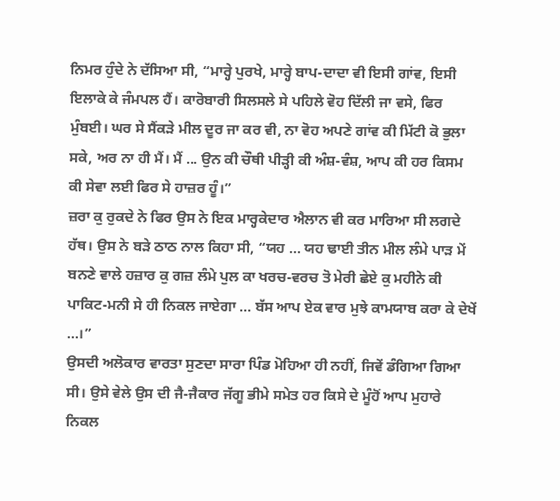ਨਿਮਰ ਹੁੰਦੇ ਨੇ ਦੱਸਿਆ ਸੀ, “ਮਾਰ੍ਹੇ ਪੁਰਖੇ, ਮਾਰ੍ਹੇ ਬਾਪ-ਦਾਦਾ ਵੀ ਇਸੀ ਗਾਂਵ, ਇਸੀ ਇਲਾਕੇ ਕੇ ਜੰਮਪਲ ਹੈਂ। ਕਾਰੋਬਾਰੀ ਸਿਲਸਲੇ ਸੇ ਪਹਿਲੇ ਵੋਹ ਦਿੱਲੀ ਜਾ ਵਸੇ, ਫਿਰ ਮੁੰਬਈ। ਘਰ ਸੇ ਸੈਂਕੜੇ ਮੀਲ ਦੂਰ ਜਾ ਕਰ ਵੀ, ਨਾ ਵੋਹ ਅਪਣੇ ਗਾਂਵ ਕੀ ਮਿੱਟੀ ਕੋ ਭੁਲਾ ਸਕੇ, ਅਰ ਨਾ ਹੀ ਮੈਂ। ਮੈਂ ... ਉਨ ਕੀ ਚੌਥੀ ਪੀੜ੍ਹੀ ਕੀ ਅੰਸ਼-ਵੰਸ਼, ਆਪ ਕੀ ਹਰ ਕਿਸਮ ਕੀ ਸੇਵਾ ਲਈ ਫਿਰ ਸੇ ਹਾਜ਼ਰ ਹੂੰ।”
ਜ਼ਰਾ ਕੁ ਰੁਕਦੇ ਨੇ ਫਿਰ ਉਸ ਨੇ ਇਕ ਮਾਰ੍ਹਕੇਦਾਰ ਐਲਾਨ ਵੀ ਕਰ ਮਾਰਿਆ ਸੀ ਲਗਦੇ ਹੱਥ। ਉਸ ਨੇ ਬੜੇ ਠਾਠ ਨਾਲ ਕਿਹਾ ਸੀ, “ਯਹ ... ਯਹ ਢਾਈ ਤੀਨ ਮੀਲ ਲੰਮੇ ਪਾੜ ਮੇਂ ਬਨਣੇ ਵਾਲੇ ਹਜ਼ਾਰ ਕੁ ਗਜ਼ ਲੰਮੇ ਪੁਲ ਕਾ ਖਰਚ-ਵਰਚ ਤੋ ਮੇਰੀ ਛੇਏ ਕੁ ਮਹੀਨੇ ਕੀ ਪਾਕਿਟ-ਮਨੀ ਸੇ ਹੀ ਨਿਕਲ ਜਾਏਗਾ ... ਬੱਸ ਆਪ ਏਕ ਵਾਰ ਮੁਝੇ ਕਾਮਯਾਬ ਕਰਾ ਕੇ ਦੇਖੇਂ ...।”
ਉਸਦੀ ਅਲੋਕਾਰ ਵਾਰਤਾ ਸੁਣਦਾ ਸਾਰਾ ਪਿੰਡ ਮੋਹਿਆ ਹੀ ਨਹੀਂ, ਜਿਵੇਂ ਡੰਗਿਆ ਗਿਆ ਸੀ। ਉਸੇ ਵੇਲੇ ਉਸ ਦੀ ਜੈ-ਜੈਕਾਰ ਜੱਗੂ ਭੀਮੇ ਸਮੇਤ ਹਰ ਕਿਸੇ ਦੇ ਮੂੰਹੋਂ ਆਪ ਮੁਹਾਰੇ ਨਿਕਲ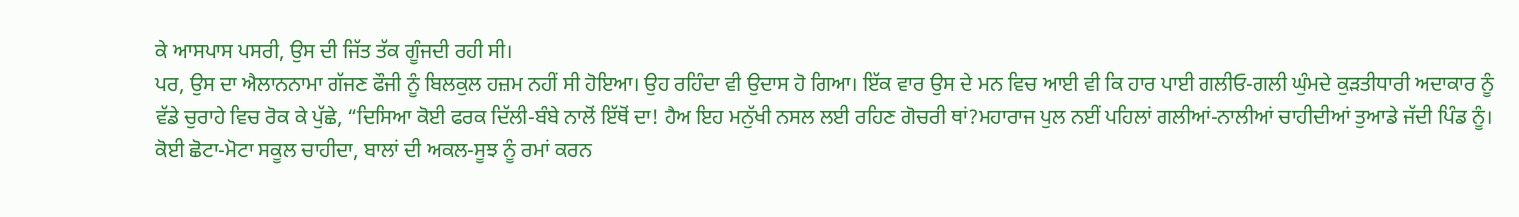ਕੇ ਆਸਪਾਸ ਪਸਰੀ, ਉਸ ਦੀ ਜਿੱਤ ਤੱਕ ਗੂੰਜਦੀ ਰਹੀ ਸੀ।
ਪਰ, ਉਸ ਦਾ ਐਲਾਨਨਾਮਾ ਗੱਜਣ ਫੌਜੀ ਨੂੰ ਬਿਲਕੁਲ ਹਜ਼ਮ ਨਹੀਂ ਸੀ ਹੋਇਆ। ਉਹ ਰਹਿੰਦਾ ਵੀ ਉਦਾਸ ਹੋ ਗਿਆ। ਇੱਕ ਵਾਰ ਉਸ ਦੇ ਮਨ ਵਿਚ ਆਈ ਵੀ ਕਿ ਹਾਰ ਪਾਈ ਗਲੀਓ-ਗਲੀ ਘੁੰਮਦੇ ਕੁੜਤੀਧਾਰੀ ਅਦਾਕਾਰ ਨੂੰ ਵੱਡੇ ਚੁਰਾਹੇ ਵਿਚ ਰੋਕ ਕੇ ਪੁੱਛੇ, “ਦਿਸਿਆ ਕੋਈ ਫਰਕ ਦਿੱਲੀ-ਬੰਬੇ ਨਾਲੋਂ ਇੱਥੋਂ ਦਾ! ਹੈਅ ਇਹ ਮਨੁੱਖੀ ਨਸਲ ਲਈ ਰਹਿਣ ਗੋਚਰੀ ਥਾਂ?ਮਹਾਰਾਜ ਪੁਲ ਨਈਂ ਪਹਿਲਾਂ ਗਲੀਆਂ-ਨਾਲੀਆਂ ਚਾਹੀਦੀਆਂ ਤੁਆਡੇ ਜੱਦੀ ਪਿੰਡ ਨੂੰ। ਕੋਈ ਛੋਟਾ-ਮੋਟਾ ਸਕੂਲ ਚਾਹੀਦਾ, ਬਾਲਾਂ ਦੀ ਅਕਲ-ਸੂਝ ਨੂੰ ਰਮਾਂ ਕਰਨ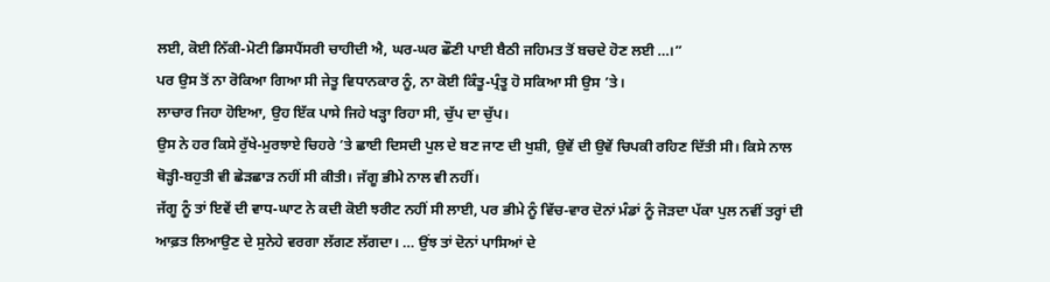ਲਈ, ਕੋਈ ਨਿੱਕੀ-ਮੋਟੀ ਡਿਸਪੈਂਸਰੀ ਚਾਹੀਦੀ ਐ, ਘਰ-ਘਰ ਛੌਣੀ ਪਾਈ ਬੈਠੀ ਜਹਿਮਤ ਤੋਂ ਬਚਦੇ ਹੋਣ ਲਈ ...।”
ਪਰ ਉਸ ਤੋਂ ਨਾ ਰੋਕਿਆ ਗਿਆ ਸੀ ਜੇਤੂ ਵਿਧਾਨਕਾਰ ਨੂੰ, ਨਾ ਕੋਈ ਕਿੰਤੂ-ਪ੍ਰੰਤੂ ਹੋ ਸਕਿਆ ਸੀ ਉਸ ’ਤੇ।
ਲਾਚਾਰ ਜਿਹਾ ਹੋਇਆ, ਉਹ ਇੱਕ ਪਾਸੇ ਜਿਹੇ ਖੜ੍ਹਾ ਰਿਹਾ ਸੀ, ਚੁੱਪ ਦਾ ਚੁੱਪ।
ਉਸ ਨੇ ਹਰ ਕਿਸੇ ਰੁੱਖੇ-ਮੁਰਝਾਏ ਚਿਹਰੇ ’ਤੇ ਛਾਈ ਦਿਸਦੀ ਪੁਲ ਦੇ ਬਣ ਜਾਣ ਦੀ ਖੁਸ਼ੀ, ਉਵੇਂ ਦੀ ਉਵੇਂ ਚਿਪਕੀ ਰਹਿਣ ਦਿੱਤੀ ਸੀ। ਕਿਸੇ ਨਾਲ ਥੋੜ੍ਹੀ-ਬਹੁਤੀ ਵੀ ਛੇੜਛਾੜ ਨਹੀਂ ਸੀ ਕੀਤੀ। ਜੱਗੂ ਭੀਮੇ ਨਾਲ ਵੀ ਨਹੀਂ।
ਜੱਗੂ ਨੂੰ ਤਾਂ ਇਵੇਂ ਦੀ ਵਾਧ-ਘਾਟ ਨੇ ਕਦੀ ਕੋਈ ਝਰੀਟ ਨਹੀਂ ਸੀ ਲਾਈ, ਪਰ ਭੀਮੇ ਨੂੰ ਵਿੱਚ-ਵਾਰ ਦੋਨਾਂ ਮੰਡਾਂ ਨੂੰ ਜੋੜਦਾ ਪੱਕਾ ਪੁਲ ਨਵੀਂ ਤਰ੍ਹਾਂ ਦੀ ਆਫ਼ਤ ਲਿਆਉਣ ਦੇ ਸੁਨੇਹੇ ਵਰਗਾ ਲੱਗਣ ਲੱਗਦਾ। ... ਉਂਝ ਤਾਂ ਦੋਨਾਂ ਪਾਸਿਆਂ ਦੇ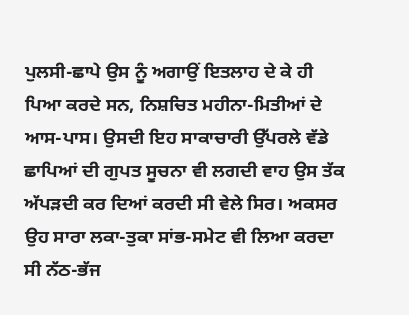ਪੁਲਸੀ-ਛਾਪੇ ਉਸ ਨੂੰ ਅਗਾਉਂ ਇਤਲਾਹ ਦੇ ਕੇ ਹੀ ਪਿਆ ਕਰਦੇ ਸਨ, ਨਿਸ਼ਚਿਤ ਮਹੀਨਾ-ਮਿਤੀਆਂ ਦੇ ਆਸ-ਪਾਸ। ਉਸਦੀ ਇਹ ਸਾਕਾਚਾਰੀ ਉੱਪਰਲੇ ਵੱਡੇ ਛਾਪਿਆਂ ਦੀ ਗੁਪਤ ਸੂਚਨਾ ਵੀ ਲਗਦੀ ਵਾਹ ਉਸ ਤੱਕ ਅੱਪੜਦੀ ਕਰ ਦਿਆਂ ਕਰਦੀ ਸੀ ਵੇਲੇ ਸਿਰ। ਅਕਸਰ ਉਹ ਸਾਰਾ ਲਕਾ-ਤੁਕਾ ਸਾਂਭ-ਸਮੇਟ ਵੀ ਲਿਆ ਕਰਦਾ ਸੀ ਨੱਠ-ਭੱਜ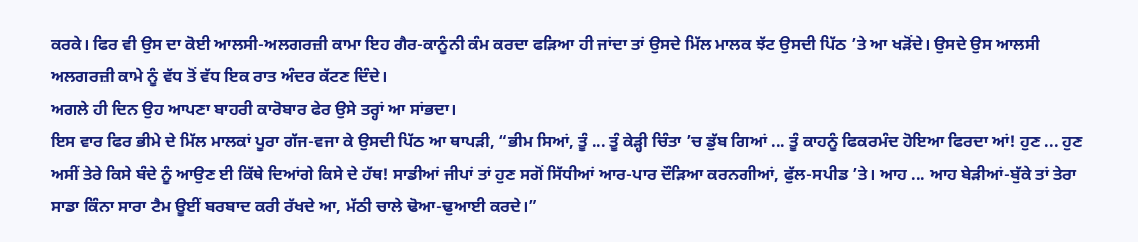ਕਰਕੇ। ਫਿਰ ਵੀ ਉਸ ਦਾ ਕੋਈ ਆਲਸੀ-ਅਲਗਰਜ਼ੀ ਕਾਮਾ ਇਹ ਗੈਰ-ਕਾਨੂੰਨੀ ਕੰਮ ਕਰਦਾ ਫੜਿਆ ਹੀ ਜਾਂਦਾ ਤਾਂ ਉਸਦੇ ਮਿੱਲ ਮਾਲਕ ਝੱਟ ਉਸਦੀ ਪਿੱਠ ’ਤੇ ਆ ਖੜੋਂਦੇ। ਉਸਦੇ ਉਸ ਆਲਸੀ ਅਲਗਰਜ਼ੀ ਕਾਮੇ ਨੂੰ ਵੱਧ ਤੋਂ ਵੱਧ ਇਕ ਰਾਤ ਅੰਦਰ ਕੱਟਣ ਦਿੰਦੇ।
ਅਗਲੇ ਹੀ ਦਿਨ ਉਹ ਆਪਣਾ ਬਾਹਰੀ ਕਾਰੋਬਾਰ ਫੇਰ ਉਸੇ ਤਰ੍ਹਾਂ ਆ ਸਾਂਭਦਾ।
ਇਸ ਵਾਰ ਫਿਰ ਭੀਮੇ ਦੇ ਮਿੱਲ ਮਾਲਕਾਂ ਪੂਰਾ ਗੱਜ-ਵਜਾ ਕੇ ਉਸਦੀ ਪਿੱਠ ਆ ਥਾਪੜੀ, “ਭੀਮ ਸਿਆਂ, ਤੂੰ ... ਤੂੰ ਕੇੜ੍ਹੀ ਚਿੰਤਾ ’ਚ ਡੁੱਬ ਗਿਆਂ ... ਤੂੰ ਕਾਹਨੂੰ ਫਿਕਰਮੰਦ ਹੋਇਆ ਫਿਰਦਾ ਆਂ! ਹੁਣ ... ਹੁਣ ਅਸੀਂ ਤੇਰੇ ਕਿਸੇ ਬੰਦੇ ਨੂੰ ਆਉਣ ਈ ਕਿੱਥੇ ਦਿਆਂਗੇ ਕਿਸੇ ਦੇ ਹੱਥ! ਸਾਡੀਆਂ ਜੀਪਾਂ ਤਾਂ ਹੁਣ ਸਗੋਂ ਸਿੱਧੀਆਂ ਆਰ-ਪਾਰ ਦੌੜਿਆ ਕਰਨਗੀਆਂ, ਫੁੱਲ-ਸਪੀਡ ’ਤੇ। ਆਹ ... ਆਹ ਬੇੜੀਆਂ-ਬੁੱਕੇ ਤਾਂ ਤੇਰਾ ਸਾਡਾ ਕਿੰਨਾ ਸਾਰਾ ਟੈਮ ਊਈਂ ਬਰਬਾਦ ਕਰੀ ਰੱਖਦੇ ਆ, ਮੱਠੀ ਚਾਲੇ ਢੋਆ-ਢੁਆਈ ਕਰਦੇ।”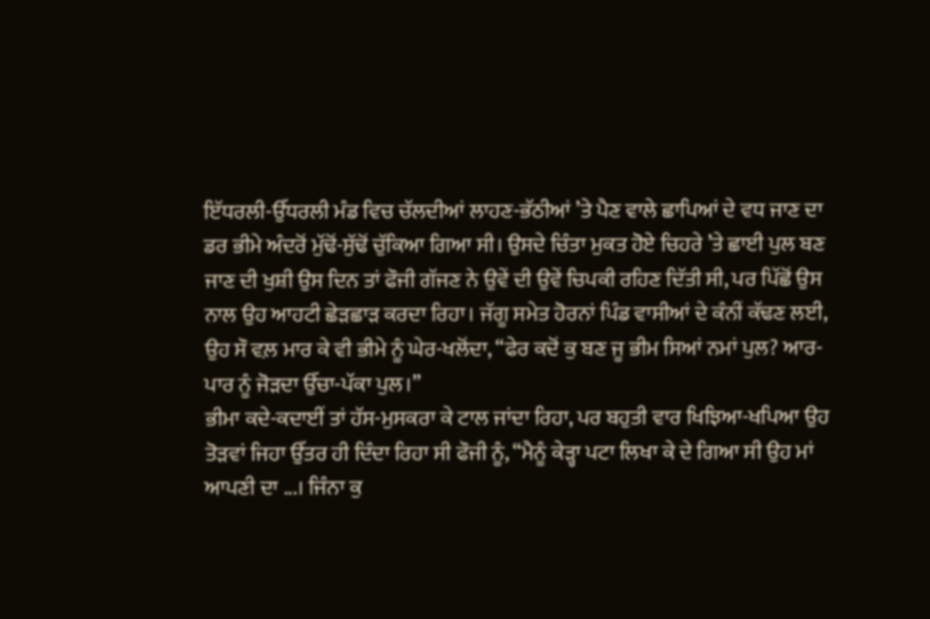ਇੱਧਰਲੀ-ਉੱਧਰਲੀ ਮੰਡ ਵਿਚ ਚੱਲਦੀਆਂ ਲਾਹਣ-ਭੱਠੀਆਂ ’ਤੇ ਪੈਣ ਵਾਲੇ ਛਾਪਿਆਂ ਦੇ ਵਧ ਜਾਣ ਦਾ ਡਰ ਭੀਮੇ ਅੰਦਰੋਂ ਮੁੱਢੋਂ-ਸੁੱਢੋਂ ਚੁੱਕਿਆ ਗਿਆ ਸੀ। ਉਸਦੇ ਚਿੰਤਾ ਮੁਕਤ ਹੋਏ ਚਿਹਰੇ ’ਤੇ ਛਾਈ ਪੁਲ ਬਣ ਜਾਣ ਦੀ ਖੁਸ਼ੀ ਉਸ ਦਿਨ ਤਾਂ ਫੌਜੀ ਗੱਜਣ ਨੇ ਉਵੇਂ ਦੀ ਉਵੇਂ ਚਿਪਕੀ ਰਹਿਣ ਦਿੱਤੀ ਸੀ, ਪਰ ਪਿੱਛੋਂ ਉਸ ਨਾਲ ਉਹ ਆਹਟੀ ਛੇੜਛਾੜ ਕਰਦਾ ਰਿਹਾ। ਜੱਗੂ ਸਮੇਤ ਹੋਰਨਾਂ ਪਿੰਡ ਵਾਸੀਆਂ ਦੇ ਕੰਨੀਂ ਕੱਢਣ ਲਈ, ਉਹ ਸੌ ਵਲ਼ ਮਾਰ ਕੇ ਵੀ ਭੀਮੇ ਨੂੰ ਘੇਰ-ਖਲੋਂਦਾ, “ਫੇਰ ਕਦੋਂ ਕੁ ਬਣ ਜੂ ਭੀਮ ਸਿਆਂ ਨਮਾਂ ਪੁਲ? ਆਰ-ਪਾਰ ਨੂੰ ਜੋੜਦਾ ਉੱਚਾ-ਪੱਕਾ ਪੁਲ।”
ਭੀਮਾ ਕਦੇ-ਕਦਾਈਂ ਤਾਂ ਹੱਸ-ਮੁਸਕਰਾ ਕੇ ਟਾਲ ਜਾਂਦਾ ਰਿਹਾ, ਪਰ ਬਹੁਤੀ ਵਾਰ ਖਿਝਿਆ-ਖਪਿਆ ਉਹ ਤੋੜਵਾਂ ਜਿਹਾ ਉੱਤਰ ਹੀ ਦਿੰਦਾ ਰਿਹਾ ਸੀ ਫੌਜੀ ਨੂੰ, “ਮੈਨੂੰ ਕੇੜ੍ਹਾ ਪਟਾ ਲਿਖਾ ਕੇ ਦੇ ਗਿਆ ਸੀ ਉਹ ਮਾਂ ਆਪਣੀ ਦਾ ...। ਜਿੰਨਾ ਕੁ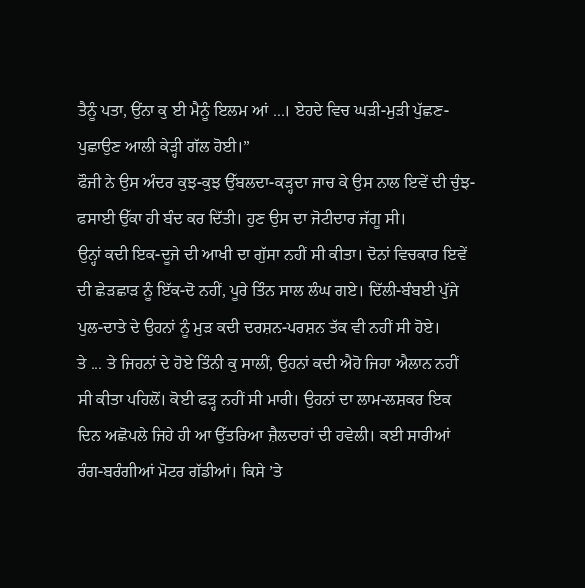ਤੈਨੂੰ ਪਤਾ, ਉਂਨਾ ਕੁ ਈ ਮੈਨੂੰ ਇਲਮ ਆਂ ...। ਏਹਦੇ ਵਿਚ ਘੜੀ-ਮੁੜੀ ਪੁੱਛਣ-ਪੁਛਾਉਣ ਆਲੀ ਕੇੜ੍ਹੀ ਗੱਲ ਹੋਈ।”
ਫੌਜੀ ਨੇ ਉਸ ਅੰਦਰ ਕੁਝ-ਕੁਝ ਉੱਬਲਦਾ-ਕੜ੍ਹਦਾ ਜਾਚ ਕੇ ਉਸ ਨਾਲ ਇਵੇਂ ਦੀ ਚੁੰਝ-ਫਸਾਈ ਉੱਕਾ ਹੀ ਬੰਦ ਕਰ ਦਿੱਤੀ। ਹੁਣ ਉਸ ਦਾ ਜੋਟੀਦਾਰ ਜੱਗੂ ਸੀ।
ਉਨ੍ਹਾਂ ਕਦੀ ਇਕ-ਦੂਜੇ ਦੀ ਆਖੀ ਦਾ ਗੁੱਸਾ ਨਹੀਂ ਸੀ ਕੀਤਾ। ਦੋਨਾਂ ਵਿਚਕਾਰ ਇਵੇਂ ਦੀ ਛੇੜਛਾੜ ਨੂੰ ਇੱਕ-ਦੋ ਨਹੀਂ, ਪੂਰੇ ਤਿੰਨ ਸਾਲ ਲੰਘ ਗਏ। ਦਿੱਲੀ-ਬੰਬਈ ਪੁੱਜੇ ਪੁਲ-ਦਾਤੇ ਦੇ ਉਹਨਾਂ ਨੂੰ ਮੁੜ ਕਦੀ ਦਰਸ਼ਨ-ਪਰਸ਼ਨ ਤੱਕ ਵੀ ਨਹੀਂ ਸੀ ਹੋਏ।
ਤੇ ... ਤੇ ਜਿਹਨਾਂ ਦੇ ਹੋਏ ਤਿੰਨੀ ਕੁ ਸਾਲੀਂ, ਉਹਨਾਂ ਕਦੀ ਐਹੋ ਜਿਹਾ ਐਲਾਨ ਨਹੀਂ ਸੀ ਕੀਤਾ ਪਹਿਲੋਂ। ਕੋਈ ਫੜ੍ਹ ਨਹੀਂ ਸੀ ਮਾਰੀ। ਉਹਨਾਂ ਦਾ ਲਾਮ-ਲਸ਼ਕਰ ਇਕ ਦਿਨ ਅਛੋਪਲੇ ਜਿਹੇ ਹੀ ਆ ਉੱਤਰਿਆ ਜ਼ੈਲਦਾਰਾਂ ਦੀ ਹਵੇਲੀ। ਕਈ ਸਾਰੀਆਂ ਰੰਗ-ਬਰੰਗੀਆਂ ਮੋਟਰ ਗੱਡੀਆਂ। ਕਿਸੇ ’ਤੇ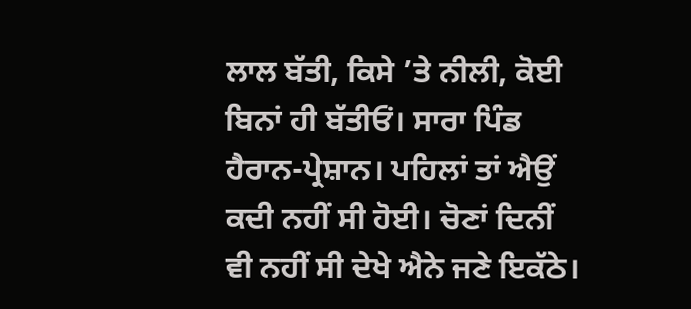ਲਾਲ ਬੱਤੀ, ਕਿਸੇ ’ਤੇ ਨੀਲੀ, ਕੋਈ ਬਿਨਾਂ ਹੀ ਬੱਤੀਓਂ। ਸਾਰਾ ਪਿੰਡ ਹੈਰਾਨ-ਪ੍ਰੇਸ਼ਾਨ। ਪਹਿਲਾਂ ਤਾਂ ਐਉਂ ਕਦੀ ਨਹੀਂ ਸੀ ਹੋਈ। ਚੋਣਾਂ ਦਿਨੀਂ ਵੀ ਨਹੀਂ ਸੀ ਦੇਖੇ ਐਨੇ ਜਣੇ ਇਕੱਠੇ।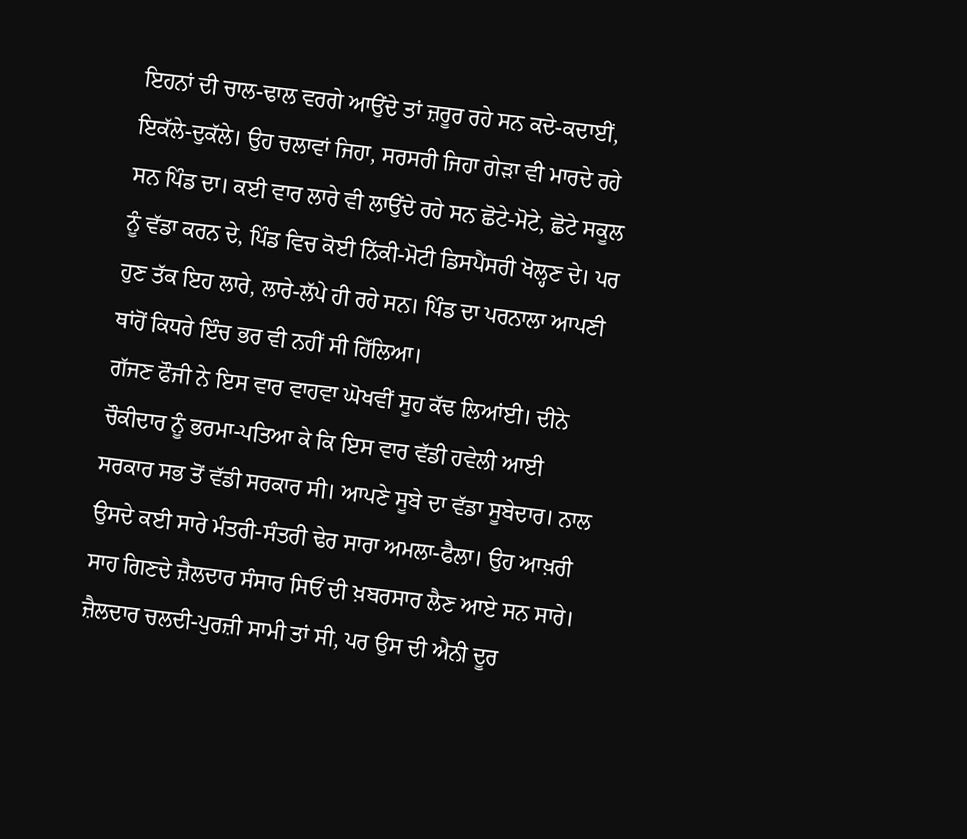ਇਹਨਾਂ ਦੀ ਚਾਲ-ਢਾਲ ਵਰਗੇ ਆਉਂਦੇ ਤਾਂ ਜ਼ਰੂਰ ਰਹੇ ਸਨ ਕਦੇ-ਕਦਾਈਂ, ਇਕੱਲੇ-ਦੁਕੱਲੇ। ਉਹ ਚਲਾਵਾਂ ਜਿਹਾ, ਸਰਸਰੀ ਜਿਹਾ ਗੇੜਾ ਵੀ ਮਾਰਦੇ ਰਹੇ ਸਨ ਪਿੰਡ ਦਾ। ਕਈ ਵਾਰ ਲਾਰੇ ਵੀ ਲਾਉਂਦੇ ਰਹੇ ਸਨ ਛੋਟੇ-ਮੋਟੇ, ਛੋਟੇ ਸਕੂਲ ਨੂੰ ਵੱਡਾ ਕਰਨ ਦੇ, ਪਿੰਡ ਵਿਚ ਕੋਈ ਨਿੱਕੀ-ਮੋਟੀ ਡਿਸਪੈਂਸਰੀ ਖੋਲ੍ਹਣ ਦੇ। ਪਰ ਹੁਣ ਤੱਕ ਇਹ ਲਾਰੇ, ਲਾਰੇ-ਲੱਪੇ ਹੀ ਰਹੇ ਸਨ। ਪਿੰਡ ਦਾ ਪਰਨਾਲਾ ਆਪਣੀ ਥਾਂਹੋਂ ਕਿਧਰੇ ਇੰਚ ਭਰ ਵੀ ਨਹੀਂ ਸੀ ਹਿੱਲਿਆ।
ਗੱਜਣ ਫੌਜੀ ਨੇ ਇਸ ਵਾਰ ਵਾਹਵਾ ਘੋਖਵੀਂ ਸੂਹ ਕੱਢ ਲਿਆਂਈ। ਦੀਨੇ ਚੌਕੀਦਾਰ ਨੂੰ ਭਰਮਾ-ਪਤਿਆ ਕੇ ਕਿ ਇਸ ਵਾਰ ਵੱਡੀ ਹਵੇਲੀ ਆਈ ਸਰਕਾਰ ਸਭ ਤੋਂ ਵੱਡੀ ਸਰਕਾਰ ਸੀ। ਆਪਣੇ ਸੂਬੇ ਦਾ ਵੱਡਾ ਸੂਬੇਦਾਰ। ਨਾਲ ਉਸਦੇ ਕਈ ਸਾਰੇ ਮੰਤਰੀ-ਸੰਤਰੀ ਢੇਰ ਸਾਰਾ ਅਮਲਾ-ਫੈਲਾ। ਉਹ ਆਖ਼ਰੀ ਸਾਹ ਗਿਣਦੇ ਜ਼ੈਲਦਾਰ ਸੰਸਾਰ ਸਿਓਂ ਦੀ ਖ਼ਬਰਸਾਰ ਲੈਣ ਆਏ ਸਨ ਸਾਰੇ।
ਜ਼ੈਲਦਾਰ ਚਲਦੀ-ਪੁਰਜ਼ੀ ਸਾਮੀ ਤਾਂ ਸੀ, ਪਰ ਉਸ ਦੀ ਐਨੀ ਦੂਰ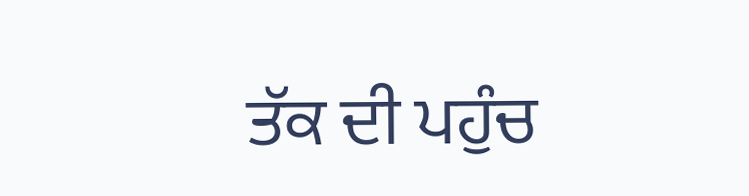ਤੱਕ ਦੀ ਪਹੁੰਚ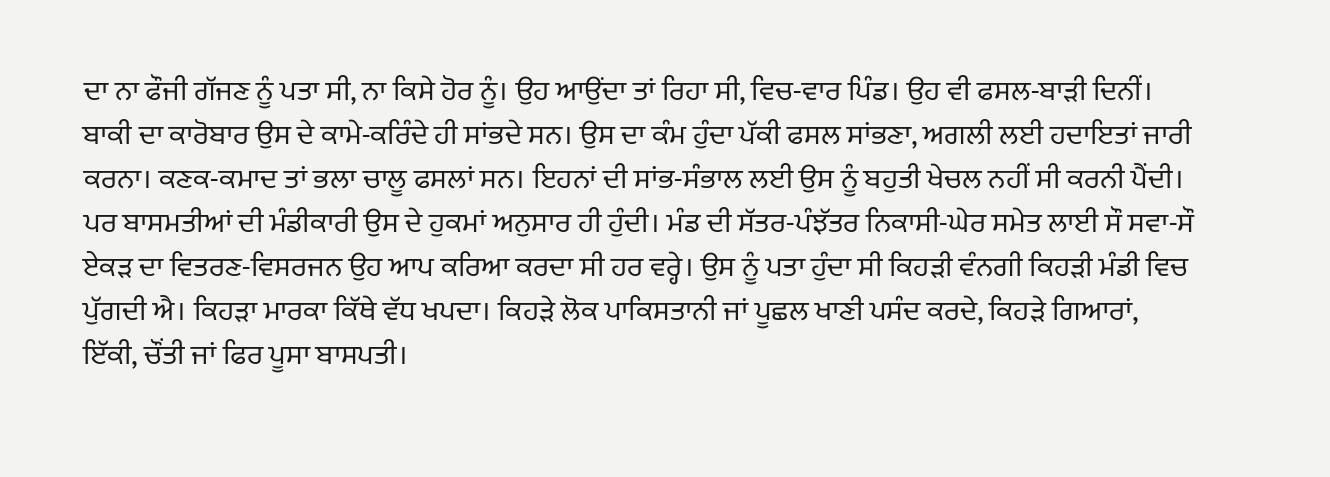ਦਾ ਨਾ ਫੌਜੀ ਗੱਜਣ ਨੂੰ ਪਤਾ ਸੀ, ਨਾ ਕਿਸੇ ਹੋਰ ਨੂੰ। ਉਹ ਆਉਂਦਾ ਤਾਂ ਰਿਹਾ ਸੀ, ਵਿਚ-ਵਾਰ ਪਿੰਡ। ਉਹ ਵੀ ਫਸਲ-ਬਾੜੀ ਦਿਨੀਂ। ਬਾਕੀ ਦਾ ਕਾਰੋਬਾਰ ਉਸ ਦੇ ਕਾਮੇ-ਕਰਿੰਦੇ ਹੀ ਸਾਂਭਦੇ ਸਨ। ਉਸ ਦਾ ਕੰਮ ਹੁੰਦਾ ਪੱਕੀ ਫਸਲ ਸਾਂਭਣਾ, ਅਗਲੀ ਲਈ ਹਦਾਇਤਾਂ ਜਾਰੀ ਕਰਨਾ। ਕਣਕ-ਕਮਾਦ ਤਾਂ ਭਲਾ ਚਾਲੂ ਫਸਲਾਂ ਸਨ। ਇਹਨਾਂ ਦੀ ਸਾਂਭ-ਸੰਭਾਲ ਲਈ ਉਸ ਨੂੰ ਬਹੁਤੀ ਖੇਚਲ ਨਹੀਂ ਸੀ ਕਰਨੀ ਪੈਂਦੀ। ਪਰ ਬਾਸਮਤੀਆਂ ਦੀ ਮੰਡੀਕਾਰੀ ਉਸ ਦੇ ਹੁਕਮਾਂ ਅਨੁਸਾਰ ਹੀ ਹੁੰਦੀ। ਮੰਡ ਦੀ ਸੱਤਰ-ਪੰਝੱਤਰ ਨਿਕਾਸੀ-ਘੇਰ ਸਮੇਤ ਲਾਈ ਸੌ ਸਵਾ-ਸੌ ਏਕੜ ਦਾ ਵਿਤਰਣ-ਵਿਸਰਜਨ ਉਹ ਆਪ ਕਰਿਆ ਕਰਦਾ ਸੀ ਹਰ ਵਰ੍ਹੇ। ਉਸ ਨੂੰ ਪਤਾ ਹੁੰਦਾ ਸੀ ਕਿਹੜੀ ਵੰਨਗੀ ਕਿਹੜੀ ਮੰਡੀ ਵਿਚ ਪੁੱਗਦੀ ਐ। ਕਿਹੜਾ ਮਾਰਕਾ ਕਿੱਥੇ ਵੱਧ ਖਪਦਾ। ਕਿਹੜੇ ਲੋਕ ਪਾਕਿਸਤਾਨੀ ਜਾਂ ਪੂਛਲ ਖਾਣੀ ਪਸੰਦ ਕਰਦੇ, ਕਿਹੜੇ ਗਿਆਰਾਂ, ਇੱਕੀ, ਚੌਂਤੀ ਜਾਂ ਫਿਰ ਪੂਸਾ ਬਾਸਪਤੀ।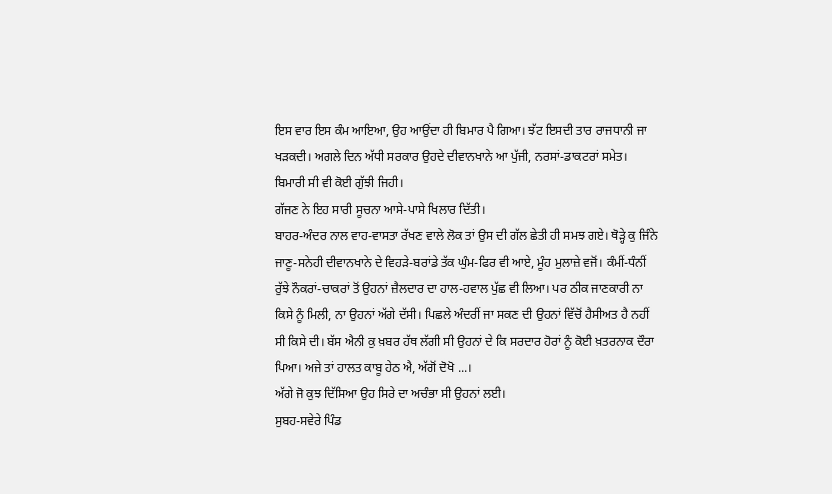ਇਸ ਵਾਰ ਇਸ ਕੰਮ ਆਇਆ, ਉਹ ਆਉਂਦਾ ਹੀ ਬਿਮਾਰ ਪੈ ਗਿਆ। ਝੱਟ ਇਸਦੀ ਤਾਰ ਰਾਜਧਾਨੀ ਜਾ ਖੜਕਦੀ। ਅਗਲੇ ਦਿਨ ਅੱਧੀ ਸਰਕਾਰ ਉਹਦੇ ਦੀਵਾਨਖਾਨੇ ਆ ਪੁੱਜੀ, ਨਰਸਾਂ-ਡਾਕਟਰਾਂ ਸਮੇਤ।
ਬਿਮਾਰੀ ਸੀ ਵੀ ਕੋਈ ਗੁੱਝੀ ਜਿਹੀ।
ਗੱਜਣ ਨੇ ਇਹ ਸਾਰੀ ਸੂਚਨਾ ਆਸੇ-ਪਾਸੇ ਖਿਲਾਰ ਦਿੱਤੀ।
ਬਾਹਰ-ਅੰਦਰ ਨਾਲ ਵਾਹ-ਵਾਸਤਾ ਰੱਖਣ ਵਾਲੇ ਲੋਕ ਤਾਂ ਉਸ ਦੀ ਗੱਲ ਛੇਤੀ ਹੀ ਸਮਝ ਗਏ। ਥੋੜ੍ਹੇ ਕੁ ਜਿੰਨੇ ਜਾਣੂ-ਸਨੇਹੀ ਦੀਵਾਨਖਾਨੇ ਦੇ ਵਿਹੜੇ-ਬਰਾਂਡੇ ਤੱਕ ਘੁੰਮ-ਫਿਰ ਵੀ ਆਏ, ਮੂੰਹ ਮੁਲਾਜ਼ੇ ਵਜੋਂ। ਕੰਮੀਂ-ਧੰਨੀਂ ਰੁੱਝੇ ਨੌਕਰਾਂ-ਚਾਕਰਾਂ ਤੋਂ ਉਹਨਾਂ ਜ਼ੈਲਦਾਰ ਦਾ ਹਾਲ-ਹਵਾਲ ਪੁੱਛ ਵੀ ਲਿਆ। ਪਰ ਠੀਕ ਜਾਣਕਾਰੀ ਨਾ ਕਿਸੇ ਨੂੰ ਮਿਲੀ, ਨਾ ਉਹਨਾਂ ਅੱਗੇ ਦੱਸੀ। ਪਿਛਲੇ ਅੰਦਰੀਂ ਜਾ ਸਕਣ ਦੀ ਉਹਨਾਂ ਵਿੱਚੋਂ ਹੈਸੀਅਤ ਹੈ ਨਹੀਂ ਸੀ ਕਿਸੇ ਦੀ। ਬੱਸ ਐਨੀ ਕੁ ਖ਼ਬਰ ਹੱਥ ਲੱਗੀ ਸੀ ਉਹਨਾਂ ਦੇ ਕਿ ਸਰਦਾਰ ਹੋਰਾਂ ਨੂੰ ਕੋਈ ਖ਼ਤਰਨਾਕ ਦੌਰਾ ਪਿਆ। ਅਜੇ ਤਾਂ ਹਾਲਤ ਕਾਬੂ ਹੇਠ ਐ, ਅੱਗੋਂ ਦੋਖੋ ...।
ਅੱਗੇ ਜੋ ਕੁਝ ਦਿੱਸਿਆ ਉਹ ਸਿਰੇ ਦਾ ਅਚੰਭਾ ਸੀ ਉਹਨਾਂ ਲਈ।
ਸੁਬਹ-ਸਵੇਰੇ ਪਿੰਡ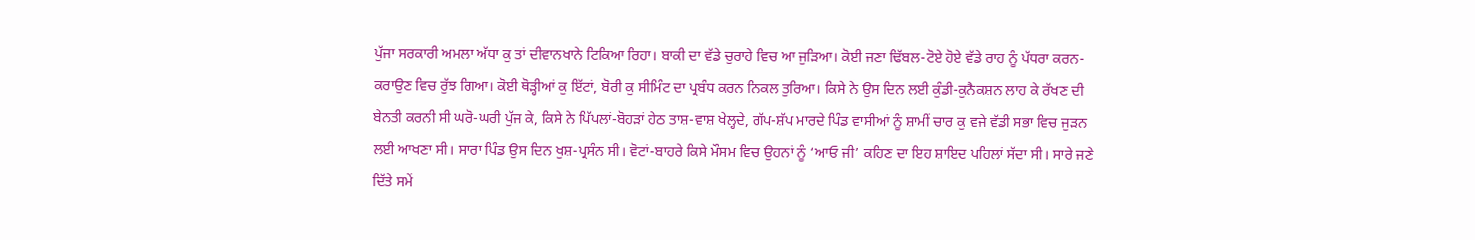ਪੁੱਜਾ ਸਰਕਾਰੀ ਅਮਲਾ ਅੱਧਾ ਕੁ ਤਾਂ ਦੀਵਾਨਖਾਨੇ ਟਿਕਿਆ ਰਿਹਾ। ਬਾਕੀ ਦਾ ਵੱਡੇ ਚੁਰਾਹੇ ਵਿਚ ਆ ਜੁੜਿਆ। ਕੋਈ ਜਣਾ ਢਿੱਬਲ-ਟੋਏ ਹੋਏ ਵੱਡੇ ਰਾਹ ਨੂੰ ਪੱਧਰਾ ਕਰਨ-ਕਰਾਉਣ ਵਿਚ ਰੁੱਝ ਗਿਆ। ਕੋਈ ਥੋੜ੍ਹੀਆਂ ਕੁ ਇੱਟਾਂ, ਬੋਰੀ ਕੁ ਸੀਮਿੰਟ ਦਾ ਪ੍ਰਬੰਧ ਕਰਨ ਨਿਕਲ ਤੁਰਿਆ। ਕਿਸੇ ਨੇ ਉਸ ਦਿਨ ਲਈ ਕੁੰਡੀ-ਕੁਨੈਕਸ਼ਨ ਲਾਹ ਕੇ ਰੱਖਣ ਦੀ ਬੇਨਤੀ ਕਰਨੀ ਸੀ ਘਰੋ-ਘਰੀ ਪੁੱਜ ਕੇ, ਕਿਸੇ ਨੇ ਪਿੱਪਲਾਂ-ਬੋਹੜਾਂ ਹੇਠ ਤਾਸ਼-ਵਾਸ਼ ਖੇਲ੍ਹਦੇ, ਗੱਪ-ਸ਼ੱਪ ਮਾਰਦੇ ਪਿੰਡ ਵਾਸੀਆਂ ਨੂੰ ਸ਼ਾਮੀਂ ਚਾਰ ਕੁ ਵਜੇ ਵੱਡੀ ਸਭਾ ਵਿਚ ਜੁੜਨ ਲਈ ਆਖਣਾ ਸੀ। ਸਾਰਾ ਪਿੰਡ ਉਸ ਦਿਨ ਖੁਸ਼-ਪ੍ਰਸੰਨ ਸੀ। ਵੋਟਾਂ-ਬਾਹਰੇ ਕਿਸੇ ਮੌਸਮ ਵਿਚ ਉਹਨਾਂ ਨੂੰ ‘ਆਓ ਜੀ’ ਕਹਿਣ ਦਾ ਇਹ ਸ਼ਾਇਦ ਪਹਿਲਾਂ ਸੱਦਾ ਸੀ। ਸਾਰੇ ਜਣੇ ਦਿੱਤੇ ਸਮੇਂ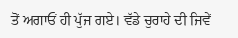ਤੋਂ ਅਗਾਓਂ ਹੀ ਪੁੱਜ ਗਏ। ਵੱਡੇ ਚੁਰਾਹੇ ਦੀ ਜਿਵੇਂ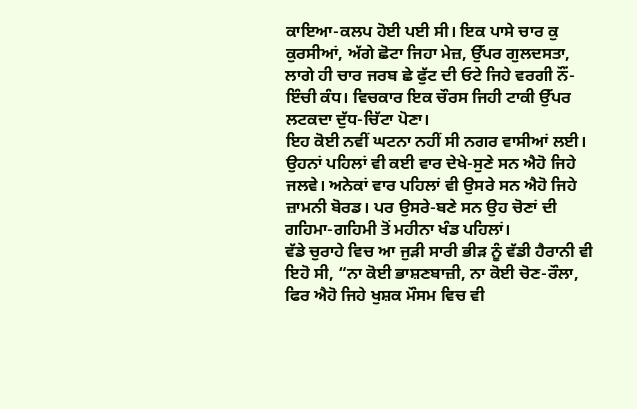ਕਾਇਆ-ਕਲਪ ਹੋਈ ਪਈ ਸੀ। ਇਕ ਪਾਸੇ ਚਾਰ ਕੁ ਕੁਰਸੀਆਂ, ਅੱਗੇ ਛੋਟਾ ਜਿਹਾ ਮੇਜ਼, ਉੱਪਰ ਗੁਲਦਸਤਾ, ਲਾਗੇ ਹੀ ਚਾਰ ਜਰਬ ਛੇ ਫੁੱਟ ਦੀ ਓਟੇ ਜਿਹੇ ਵਰਗੀ ਨੌਂ-ਇੰਚੀ ਕੰਧ। ਵਿਚਕਾਰ ਇਕ ਚੌਰਸ ਜਿਹੀ ਟਾਕੀ ਉੱਪਰ ਲਟਕਦਾ ਦੁੱਧ-ਚਿੱਟਾ ਪੋਣਾ।
ਇਹ ਕੋਈ ਨਵੀਂ ਘਟਨਾ ਨਹੀਂ ਸੀ ਨਗਰ ਵਾਸੀਆਂ ਲਈ। ਉਹਨਾਂ ਪਹਿਲਾਂ ਵੀ ਕਈ ਵਾਰ ਦੇਖੇ-ਸੁਣੇ ਸਨ ਐਹੋ ਜਿਹੇ ਜਲਵੇ। ਅਨੇਕਾਂ ਵਾਰ ਪਹਿਲਾਂ ਵੀ ਉਸਰੇ ਸਨ ਐਹੋ ਜਿਹੇ ਜ਼ਾਮਨੀ ਬੋਰਡ। ਪਰ ਉਸਰੇ-ਬਣੇ ਸਨ ਉਹ ਚੋਣਾਂ ਦੀ ਗਹਿਮਾ-ਗਹਿਮੀ ਤੋਂ ਮਹੀਨਾ ਖੰਡ ਪਹਿਲਾਂ।
ਵੱਡੇ ਚੁਰਾਹੇ ਵਿਚ ਆ ਜੁੜੀ ਸਾਰੀ ਭੀੜ ਨੂੰ ਵੱਡੀ ਹੈਰਾਨੀ ਵੀ ਇਹੋ ਸੀ, “ਨਾ ਕੋਈ ਭਾਸ਼ਣਬਾਜ਼ੀ, ਨਾ ਕੋਈ ਚੋਣ-ਰੌਲਾ, ਫਿਰ ਐਹੋ ਜਿਹੇ ਖੁਸ਼ਕ ਮੌਸਮ ਵਿਚ ਵੀ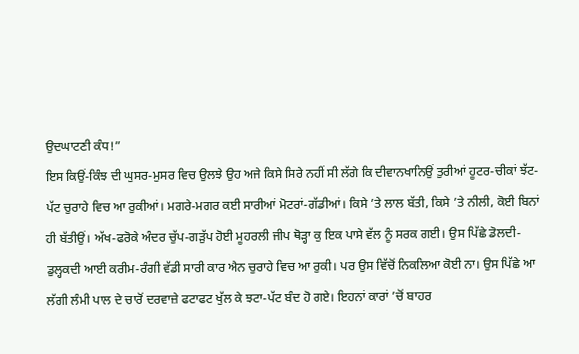ਉਦਘਾਟਣੀ ਕੰਧ!”
ਇਸ ਕਿਉਂ-ਕਿੰਝ ਦੀ ਘੁਸਰ-ਮੁਸਰ ਵਿਚ ਉਲਝੇ ਉਹ ਅਜੇ ਕਿਸੇ ਸਿਰੇ ਨਹੀਂ ਸੀ ਲੱਗੇ ਕਿ ਦੀਵਾਨਖਾਨਿਉਂ ਤੁਰੀਆਂ ਹੂਟਰ-ਚੀਕਾਂ ਝੱਟ-ਪੱਟ ਚੁਰਾਹੇ ਵਿਚ ਆ ਰੁਕੀਆਂ। ਮਗਰੇ-ਮਗਰ ਕਈ ਸਾਰੀਆਂ ਮੋਟਰਾਂ-ਗੱਡੀਆਂ। ਕਿਸੇ ’ਤੇ ਲਾਲ ਬੱਤੀ, ਕਿਸੇ ’ਤੇ ਨੀਲੀ, ਕੋਈ ਬਿਨਾਂ ਹੀ ਬੱਤੀਉਂ। ਅੱਖ-ਫਰੋਕੇ ਅੰਦਰ ਚੁੱਪ-ਗੜੁੱਪ ਹੋਈ ਮੂਹਰਲੀ ਜੀਪ ਥੋੜ੍ਹਾ ਕੁ ਇਕ ਪਾਸੇ ਵੱਲ ਨੂੰ ਸਰਕ ਗਈ। ਉਸ ਪਿੱਛੇ ਡੋਲਦੀ-ਡੁਲ੍ਹਕਦੀ ਆਈ ਕਰੀਮ-ਰੰਗੀ ਵੱਡੀ ਸਾਰੀ ਕਾਰ ਐਨ ਚੁਰਾਹੇ ਵਿਚ ਆ ਰੁਕੀ। ਪਰ ਉਸ ਵਿੱਚੋਂ ਨਿਕਲਿਆ ਕੋਈ ਨਾ। ਉਸ ਪਿੱਛੇ ਆ ਲੱਗੀ ਲੰਮੀ ਪਾਲ ਦੇ ਚਾਰੋਂ ਦਰਵਾਜ਼ੇ ਫਟਾਫਟ ਖੁੱਲ ਕੇ ਝਟਾ-ਪੱਟ ਬੰਦ ਹੋ ਗਏ। ਇਹਨਾਂ ਕਾਰਾਂ ’ਚੋਂ ਬਾਹਰ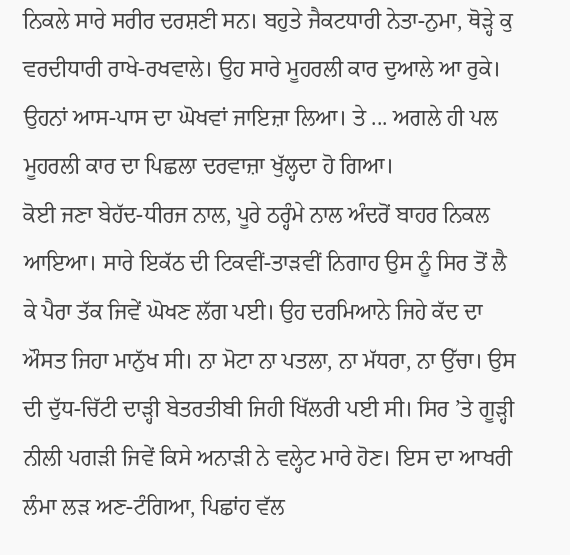ਨਿਕਲੇ ਸਾਰੇ ਸਰੀਰ ਦਰਸ਼ਣੀ ਸਨ। ਬਹੁਤੇ ਜੈਕਟਧਾਰੀ ਨੇਤਾ-ਨੁਮਾ, ਥੋੜ੍ਹੇ ਕੁ ਵਰਦੀਧਾਰੀ ਰਾਖੇ-ਰਖਵਾਲੇ। ਉਹ ਸਾਰੇ ਮੂਹਰਲੀ ਕਾਰ ਦੁਆਲੇ ਆ ਰੁਕੇ। ਉਹਨਾਂ ਆਸ-ਪਾਸ ਦਾ ਘੋਖਵਾਂ ਜਾਇਜ਼ਾ ਲਿਆ। ਤੇ ... ਅਗਲੇ ਹੀ ਪਲ ਮੂਹਰਲੀ ਕਾਰ ਦਾ ਪਿਛਲਾ ਦਰਵਾਜ਼ਾ ਖੁੱਲ੍ਹਦਾ ਹੋ ਗਿਆ।
ਕੋਈ ਜਣਾ ਬੇਹੱਦ-ਧੀਰਜ ਨਾਲ, ਪੂਰੇ ਠਰ੍ਹੰਮੇ ਨਾਲ ਅੰਦਰੋਂ ਬਾਹਰ ਨਿਕਲ ਆਇਆ। ਸਾਰੇ ਇਕੱਠ ਦੀ ਟਿਕਵੀਂ-ਤਾੜਵੀਂ ਨਿਗਾਹ ਉਸ ਨੂੰ ਸਿਰ ਤੋਂ ਲੈ ਕੇ ਪੈਰਾ ਤੱਕ ਜਿਵੇਂ ਘੋਖਣ ਲੱਗ ਪਈ। ਉਹ ਦਰਮਿਆਨੇ ਜਿਹੇ ਕੱਦ ਦਾ ਔਸਤ ਜਿਹਾ ਮਾਨੁੱਖ ਸੀ। ਨਾ ਮੋਟਾ ਨਾ ਪਤਲਾ, ਨਾ ਮੱਧਰਾ, ਨਾ ਉੱਚਾ। ਉਸ ਦੀ ਦੁੱਧ-ਚਿੱਟੀ ਦਾੜ੍ਹੀ ਬੇਤਰਤੀਬੀ ਜਿਹੀ ਖਿੱਲਰੀ ਪਈ ਸੀ। ਸਿਰ ’ਤੇ ਗੂੜ੍ਹੀ ਨੀਲੀ ਪਗੜੀ ਜਿਵੇਂ ਕਿਸੇ ਅਨਾੜੀ ਨੇ ਵਲ੍ਹੇਟ ਮਾਰੇ ਹੋਣ। ਇਸ ਦਾ ਆਖਰੀ ਲੰਮਾ ਲੜ ਅਣ-ਟੰਗਿਆ, ਪਿਛਾਂਹ ਵੱਲ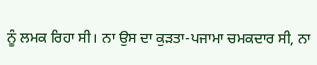ਨੂੰ ਲਮਕ ਰਿਹਾ ਸੀ। ਨਾ ਉਸ ਦਾ ਕੁੜਤਾ-ਪਜਾਮਾ ਚਮਕਦਾਰ ਸੀ, ਨਾ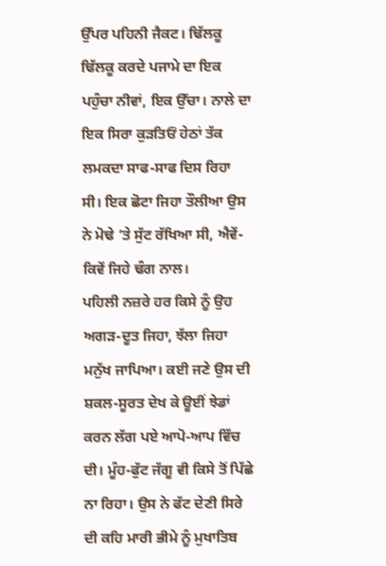ਉੱਪਰ ਪਹਿਨੀ ਜੈਕਟ। ਢਿੱਲਕੂ ਢਿੱਲਕੂ ਕਰਦੇ ਪਜਾਮੇ ਦਾ ਇਕ ਪਹੁੰਚਾ ਨੀਵਾਂ, ਇਕ ਉੱਚਾ। ਨਾਲੇ ਦਾ ਇਕ ਸਿਰਾ ਕੁੜਤਿਓਂ ਹੇਠਾਂ ਤੱਕ ਲਮਕਦਾ ਸਾਫ-ਸਾਫ ਦਿਸ ਰਿਹਾ ਸੀ। ਇਕ ਛੋਟਾ ਜਿਹਾ ਤੌਲੀਆ ਉਸ ਨੇ ਮੋਢੇ ’ਤੇ ਸੁੱਟ ਰੱਖਿਆ ਸੀ, ਐਵੇਂ-ਕਿਵੇਂ ਜਿਹੇ ਢੰਗ ਨਾਲ।
ਪਹਿਲੀ ਨਜ਼ਰੇ ਹਰ ਕਿਸੇ ਨੂੰ ਉਹ ਅਗੜ-ਦੂਤ ਜਿਹਾ, ਝੱਲਾ ਜਿਹਾ ਮਨੁੱਖ ਜਾਪਿਆ। ਕਈ ਜਣੇ ਉਸ ਦੀ ਸ਼ਕਲ-ਸੂਰਤ ਦੇਖ ਕੇ ਊਈਂ ਝੇਡਾਂ ਕਰਨ ਲੱਗ ਪਏ ਆਪੋ-ਆਪ ਵਿੱਚ ਦੀ। ਮੂੰਹ-ਫੁੱਟ ਜੱਗੂ ਵੀ ਕਿਸੇ ਤੋਂ ਪਿੱਛੇ ਨਾ ਰਿਹਾ। ਉਸ ਨੇ ਫੱਟ ਦੇਣੀ ਸਿਰੇ ਦੀ ਕਹਿ ਮਾਰੀ ਭੀਮੇ ਨੂੰ ਮੁਖਾਤਿਬ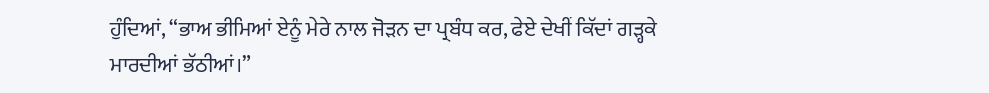ਹੁੰਦਿਆਂ, “ਭਾਅ ਭੀਮਿਆਂ ਏਨੂੰ ਮੇਰੇ ਨਾਲ ਜੋੜਨ ਦਾ ਪ੍ਰਬੰਧ ਕਰ, ਫੇਏ ਦੇਖੀਂ ਕਿੱਦਾਂ ਗੜ੍ਹਕੇ ਮਾਰਦੀਆਂ ਭੱਠੀਆਂ।”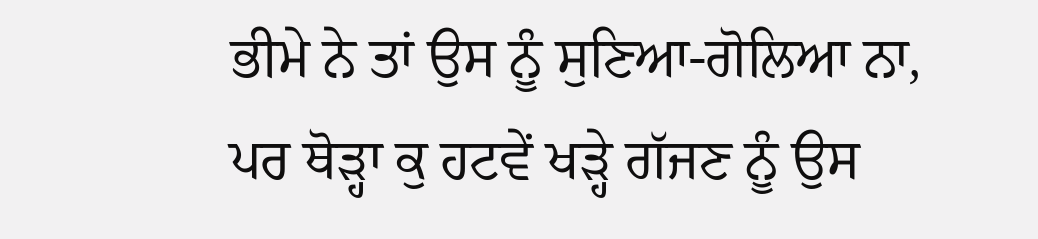ਭੀਮੇ ਨੇ ਤਾਂ ਉਸ ਨੂੰ ਸੁਣਿਆ-ਗੋਲਿਆ ਨਾ, ਪਰ ਥੋੜ੍ਹਾ ਕੁ ਹਟਵੇਂ ਖੜ੍ਹੇ ਗੱਜਣ ਨੂੰ ਉਸ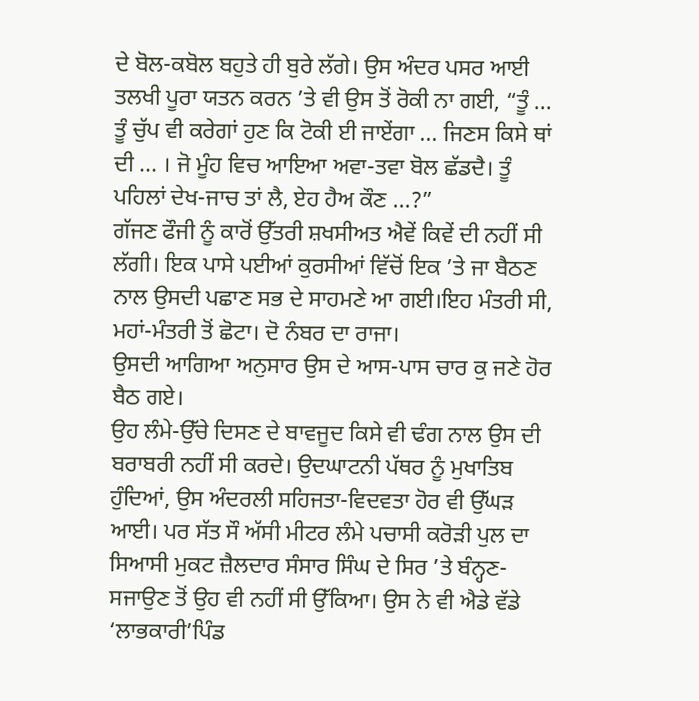ਦੇ ਬੋਲ-ਕਬੋਲ ਬਹੁਤੇ ਹੀ ਬੁਰੇ ਲੱਗੇ। ਉਸ ਅੰਦਰ ਪਸਰ ਆਈ ਤਲਖੀ ਪੂਰਾ ਯਤਨ ਕਰਨ ’ਤੇ ਵੀ ਉਸ ਤੋਂ ਰੋਕੀ ਨਾ ਗਈ, “ਤੂੰ ... ਤੂੰ ਚੁੱਪ ਵੀ ਕਰੇਗਾਂ ਹੁਣ ਕਿ ਟੋਕੀ ਈ ਜਾਏਂਗਾ ... ਜਿਣਸ ਕਿਸੇ ਥਾਂ ਦੀ ... । ਜੋ ਮੂੰਹ ਵਿਚ ਆਇਆ ਅਵਾ-ਤਵਾ ਬੋਲ ਛੱਡਦੈ। ਤੂੰ ਪਹਿਲਾਂ ਦੇਖ-ਜਾਚ ਤਾਂ ਲੈ, ਏਹ ਹੈਅ ਕੌਣ ...?”
ਗੱਜਣ ਫੌਜੀ ਨੂੰ ਕਾਰੋਂ ਉੱਤਰੀ ਸ਼ਖਸੀਅਤ ਐਵੇਂ ਕਿਵੇਂ ਦੀ ਨਹੀਂ ਸੀ ਲੱਗੀ। ਇਕ ਪਾਸੇ ਪਈਆਂ ਕੁਰਸੀਆਂ ਵਿੱਚੋਂ ਇਕ ’ਤੇ ਜਾ ਬੈਠਣ ਨਾਲ ਉਸਦੀ ਪਛਾਣ ਸਭ ਦੇ ਸਾਹਮਣੇ ਆ ਗਈ।ਇਹ ਮੰਤਰੀ ਸੀ, ਮਹਾਂ-ਮੰਤਰੀ ਤੋਂ ਛੋਟਾ। ਦੋ ਨੰਬਰ ਦਾ ਰਾਜਾ।
ਉਸਦੀ ਆਗਿਆ ਅਨੁਸਾਰ ਉਸ ਦੇ ਆਸ-ਪਾਸ ਚਾਰ ਕੁ ਜਣੇ ਹੋਰ ਬੈਠ ਗਏ।
ਉਹ ਲੰਮੇ-ਉੱਚੇ ਦਿਸਣ ਦੇ ਬਾਵਜੂਦ ਕਿਸੇ ਵੀ ਢੰਗ ਨਾਲ ਉਸ ਦੀ ਬਰਾਬਰੀ ਨਹੀਂ ਸੀ ਕਰਦੇ। ਉਦਘਾਟਨੀ ਪੱਥਰ ਨੂੰ ਮੁਖਾਤਿਬ ਹੁੰਦਿਆਂ, ਉਸ ਅੰਦਰਲੀ ਸਹਿਜਤਾ-ਵਿਦਵਤਾ ਹੋਰ ਵੀ ਉੱਘੜ ਆਈ। ਪਰ ਸੱਤ ਸੌ ਅੱਸੀ ਮੀਟਰ ਲੰਮੇ ਪਚਾਸੀ ਕਰੋੜੀ ਪੁਲ ਦਾ ਸਿਆਸੀ ਮੁਕਟ ਜ਼ੈਲਦਾਰ ਸੰਸਾਰ ਸਿੰਘ ਦੇ ਸਿਰ ’ਤੇ ਬੰਨ੍ਹਣ-ਸਜਾਉਣ ਤੋਂ ਉਹ ਵੀ ਨਹੀਂ ਸੀ ਉੱਕਿਆ। ਉਸ ਨੇ ਵੀ ਐਡੇ ਵੱਡੇ ‘ਲਾਭਕਾਰੀ’ਪਿੰਡ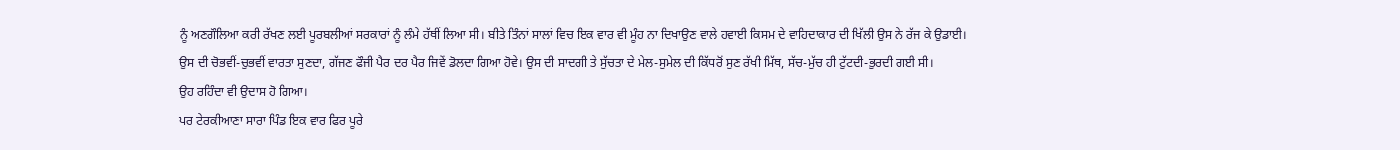ਨੂੰ ਅਣਗੌਲਿਆ ਕਰੀ ਰੱਖਣ ਲਈ ਪੂਰਬਲੀਆਂ ਸਰਕਾਰਾਂ ਨੂੰ ਲੰਮੇ ਹੱਥੀਂ ਲਿਆ ਸੀ। ਬੀਤੇ ਤਿੰਨਾਂ ਸਾਲਾਂ ਵਿਚ ਇਕ ਵਾਰ ਵੀ ਮੂੰਹ ਨਾ ਦਿਖਾਉਣ ਵਾਲੇ ਹਵਾਈ ਕਿਸਮ ਦੇ ਵਾਹਿਦਾਕਾਰ ਦੀ ਖਿੱਲੀ ਉਸ ਨੇ ਰੱਜ ਕੇ ਉਡਾਈ।
ਉਸ ਦੀ ਚੋਭਵੀਂ-ਚੁਭਵੀਂ ਵਾਰਤਾ ਸੁਣਦਾ, ਗੱਜਣ ਫੌਜੀ ਪੈਰ ਦਰ ਪੈਰ ਜਿਵੇਂ ਡੋਲਦਾ ਗਿਆ ਹੋਵੇ। ਉਸ ਦੀ ਸਾਦਗੀ ਤੇ ਸੁੱਚਤਾ ਦੇ ਮੇਲ-ਸੁਮੇਲ ਦੀ ਕਿੱਧਰੋਂ ਸੁਣ ਰੱਖੀ ਮਿੱਥ, ਸੱਚ-ਮੁੱਚ ਹੀ ਟੁੱਟਦੀ-ਭੁਰਦੀ ਗਈ ਸੀ।
ਉਹ ਰਹਿੰਦਾ ਵੀ ਉਦਾਸ ਹੋ ਗਿਆ।
ਪਰ ਟੇਰਕੀਆਣਾ ਸਾਰਾ ਪਿੰਡ ਇਕ ਵਾਰ ਫਿਰ ਪੂਰੇ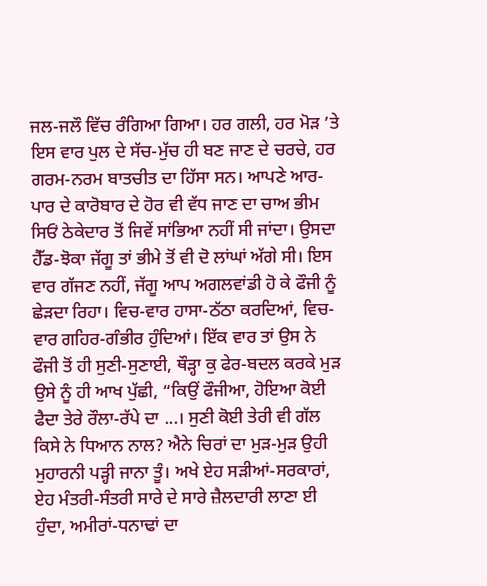ਜਲ-ਜਲੌ ਵਿੱਚ ਰੰਗਿਆ ਗਿਆ। ਹਰ ਗਲੀ, ਹਰ ਮੋੜ ’ਤੇ ਇਸ ਵਾਰ ਪੁਲ ਦੇ ਸੱਚ-ਮੁੱਚ ਹੀ ਬਣ ਜਾਣ ਦੇ ਚਰਚੇ, ਹਰ ਗਰਮ-ਨਰਮ ਬਾਤਚੀਤ ਦਾ ਹਿੱਸਾ ਸਨ। ਆਪਣੇ ਆਰ-ਪਾਰ ਦੇ ਕਾਰੋਬਾਰ ਦੇ ਹੋਰ ਵੀ ਵੱਧ ਜਾਣ ਦਾ ਚਾਅ ਭੀਮ ਸਿਓਂ ਠੇਕੇਦਾਰ ਤੋਂ ਜਿਵੇਂ ਸਾਂਭਿਆ ਨਹੀਂ ਸੀ ਜਾਂਦਾ। ਉਸਦਾ ਹੈੱਡ-ਝੋਕਾ ਜੱਗੂ ਤਾਂ ਭੀਮੇ ਤੋਂ ਵੀ ਦੋ ਲਾਂਘਾਂ ਅੱਗੇ ਸੀ। ਇਸ ਵਾਰ ਗੱਜਣ ਨਹੀਂ, ਜੱਗੂ ਆਪ ਅਗਲਵਾਂਡੀ ਹੋ ਕੇ ਫੌਜੀ ਨੂੰ ਛੇੜਦਾ ਰਿਹਾ। ਵਿਚ-ਵਾਰ ਹਾਸਾ-ਠੱਠਾ ਕਰਦਿਆਂ, ਵਿਚ-ਵਾਰ ਗਹਿਰ-ਗੰਭੀਰ ਹੁੰਦਿਆਂ। ਇੱਕ ਵਾਰ ਤਾਂ ਉਸ ਨੇ ਫੌਜੀ ਤੋਂ ਹੀ ਸੁਣੀ-ਸੁਣਾਈ, ਥੌੜ੍ਹਾ ਕੁ ਫੇਰ-ਬਦਲ ਕਰਕੇ ਮੁੜ ਉਸੇ ਨੂੰ ਹੀ ਆਖ ਪੁੱਛੀ, “ਕਿਉਂ ਫੌਜੀਆ, ਹੋਇਆ ਕੋਈ ਫੈਦਾ ਤੇਰੇ ਰੌਲਾ-ਰੱਪੇ ਦਾ ...। ਸੁਣੀ ਕੋਈ ਤੇਰੀ ਵੀ ਗੱਲ ਕਿਸੇ ਨੇ ਧਿਆਨ ਨਾਲ? ਐਨੇ ਚਿਰਾਂ ਦਾ ਮੁੜ-ਮੁੜ ਉਹੀ ਮੁਹਾਰਨੀ ਪੜ੍ਹੀ ਜਾਨਾ ਤੂੰ। ਅਖੇ ਏਹ ਸੜੀਆਂ-ਸਰਕਾਰਾਂ, ਏਹ ਮੰਤਰੀ-ਸੰਤਰੀ ਸਾਰੇ ਦੇ ਸਾਰੇ ਜ਼ੈਲਦਾਰੀ ਲਾਣਾ ਈ ਹੁੰਦਾ, ਅਮੀਰਾਂ-ਧਨਾਢਾਂ ਦਾ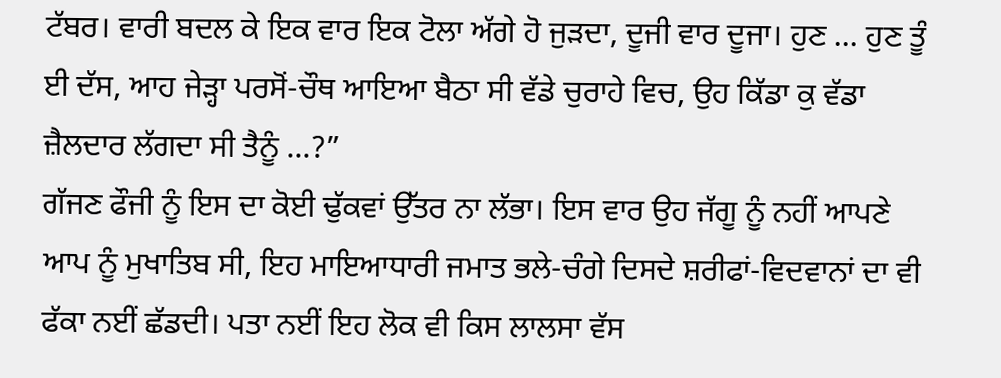ਟੱਬਰ। ਵਾਰੀ ਬਦਲ ਕੇ ਇਕ ਵਾਰ ਇਕ ਟੋਲਾ ਅੱਗੇ ਹੋ ਜੁੜਦਾ, ਦੂਜੀ ਵਾਰ ਦੂਜਾ। ਹੁਣ ... ਹੁਣ ਤੂੰ ਈ ਦੱਸ, ਆਹ ਜੇੜ੍ਹਾ ਪਰਸੋਂ-ਚੌਥ ਆਇਆ ਬੈਠਾ ਸੀ ਵੱਡੇ ਚੁਰਾਹੇ ਵਿਚ, ਉਹ ਕਿੱਡਾ ਕੁ ਵੱਡਾ ਜ਼ੈਲਦਾਰ ਲੱਗਦਾ ਸੀ ਤੈਨੂੰ ...?”
ਗੱਜਣ ਫੌਜੀ ਨੂੰ ਇਸ ਦਾ ਕੋਈ ਢੁੱਕਵਾਂ ਉੱਤਰ ਨਾ ਲੱਭਾ। ਇਸ ਵਾਰ ਉਹ ਜੱਗੂ ਨੂੰ ਨਹੀਂ ਆਪਣੇ ਆਪ ਨੂੰ ਮੁਖਾਤਿਬ ਸੀ, ਇਹ ਮਾਇਆਧਾਰੀ ਜਮਾਤ ਭਲੇ-ਚੰਗੇ ਦਿਸਦੇ ਸ਼ਰੀਫਾਂ-ਵਿਦਵਾਨਾਂ ਦਾ ਵੀ ਫੱਕਾ ਨਈਂ ਛੱਡਦੀ। ਪਤਾ ਨਈਂ ਇਹ ਲੋਕ ਵੀ ਕਿਸ ਲਾਲਸਾ ਵੱਸ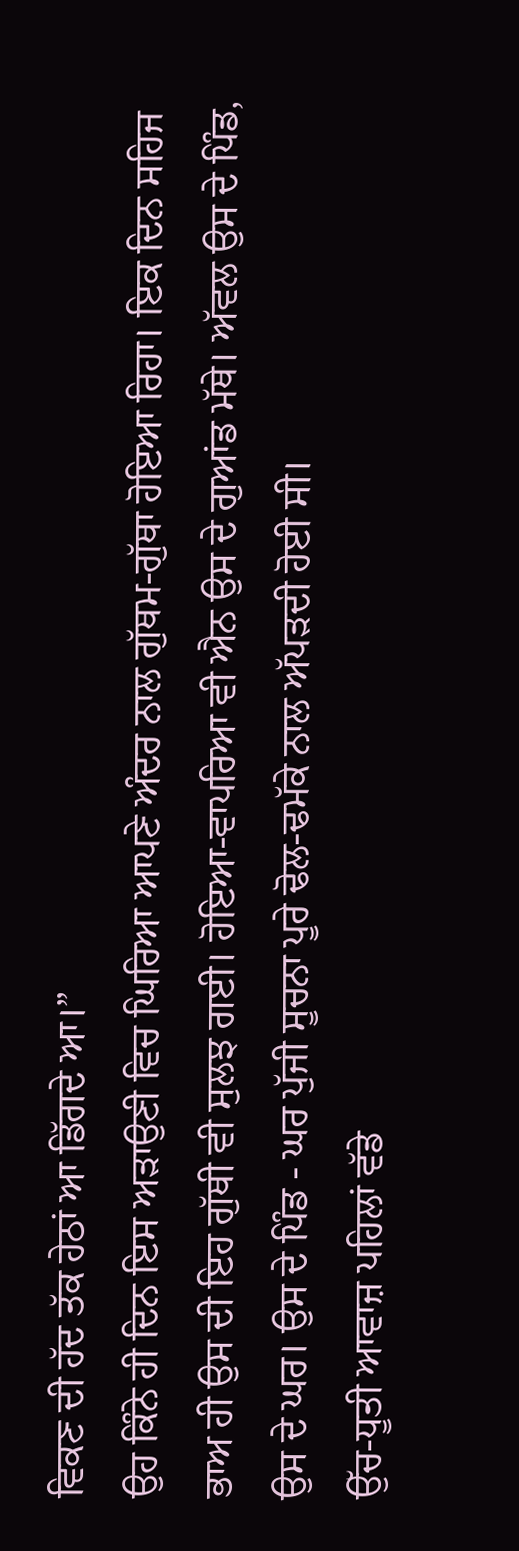ਵਿਕਣ ਦੀ ਹੱਦ ਤੱਕ ਹੇਠਾਂ ਆ ਡਿੱਗਦੇ ਆ।”
ਉਹ ਕਿੰਨੇ ਹੀ ਦਿਨ ਇਸ ਅੜਾਉਣੀ ਵਿਚ ਘਿਰਿਆ ਆਪਣੇ ਅੰਦਰ ਨਾਲ ਗੁੱਥਮ-ਗੁੱਥਾ ਹੋਇਆ ਰਿਹਾ। ਇਕ ਦਿਨ ਸਹਿਜ ਭਾਅ ਹੀ ਉਸ ਦੀ ਇਹ ਗੁੱਥੀ ਵੀ ਸੁਲਝ ਗਈ। ਹੋਇਆ-ਵਾਪਰਿਆ ਵੀ ਐਨ ਉਸ ਦੇ ਗੁਆਂਡ ਮੱਥੇ। ਅੱਵਲ ਉਸ ਦੇ ਪਿੰਡ, ਉਸ ਦੇ ਘਰ। ਉਸ ਦੇ ਪਿੰਡ - ਘਰ ਪੁੱਜੀ ਸੂਚਨਾ ਪੂਰੇ ਢੋਲ-ਢਮੱਕੇ ਨਾਲ ਅੱਪੜਦੀ ਹੋਈ ਸੀ।
ਉੱਚ-ਧੂਤੀ ਆਵਾਜ਼ ਪਹਿਲਾਂ ਵੱਡੇ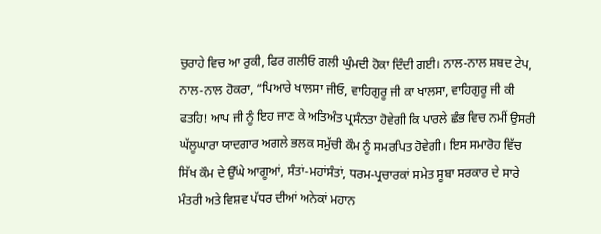ਚੁਰਾਹੇ ਵਿਚ ਆ ਰੁਕੀ, ਫਿਰ ਗਲੀਓ ਗਲੀ ਘੁੰਮਦੀ ਹੋਕਾ ਦਿੰਦੀ ਗਈ। ਨਾਲ-ਨਾਲ ਸ਼ਬਦ ਟੇਪ, ਨਾਲ-ਨਾਲ ਹੋਕਰਾ, “ਪਿਆਰੇ ਖਾਲਸਾ ਜੀਓ, ਵਾਹਿਗੁਰੂ ਜੀ ਕਾ ਖਾਲਸਾ, ਵਾਹਿਗੁਰੂ ਜੀ ਕੀ ਫਤਹਿ! ਆਪ ਜੀ ਨੂੰ ਇਹ ਜਾਣ ਕੇ ਅਤਿਅੰਤ ਪ੍ਰਸੰਨਤਾ ਹੋਵੇਗੀ ਕਿ ਪਾਰਲੇ ਛੰਭ ਵਿਚ ਨਮੀਂ ਉਸਰੀ ਘੱਲੂਘਾਰਾ ਯਾਦਗਾਰ ਅਗਲੇ ਭਲਕ ਸਮੁੱਚੀ ਕੌਮ ਨੂੰ ਸਮਰਪਿਤ ਹੋਵੇਗੀ। ਇਸ ਸਮਾਰੋਹ ਵਿੱਚ ਸਿੱਖ ਕੌਮ ਦੇ ਉੱਘੇ ਆਗੂਆਂ, ਸੰਤਾਂ-ਮਹਾਂਸੰਤਾਂ, ਧਰਮ-ਪ੍ਰਚਾਰਕਾਂ ਸਮੇਤ ਸੂਬਾ ਸਰਕਾਰ ਦੇ ਸਾਰੇ ਮੰਤਰੀ ਅਤੇ ਵਿਸ਼ਵ ਪੱਧਰ ਦੀਆਂ ਅਨੇਕਾਂ ਮਹਾਨ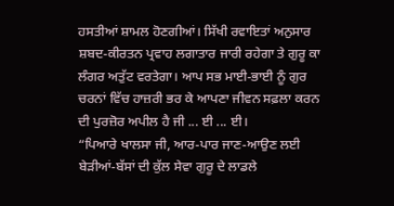ਹਸਤੀਆਂ ਸ਼ਾਮਲ ਹੋਣਗੀਆਂ। ਸਿੱਖੀ ਰਵਾਇਤਾਂ ਅਨੁਸਾਰ ਸ਼ਬਦ-ਕੀਰਤਨ ਪ੍ਰਵਾਹ ਲਗਾਤਾਰ ਜਾਰੀ ਰਹੇਗਾ ਤੇ ਗੁਰੂ ਕਾ ਲੰਗਰ ਅਤੁੱਟ ਵਰਤੇਗਾ। ਆਪ ਸਭ ਮਾਈ-ਭਾਈ ਨੂੰ ਗੁਰ ਚਰਨਾਂ ਵਿੱਚ ਹਾਜ਼ਰੀ ਭਰ ਕੇ ਆਪਣਾ ਜੀਵਨ ਸਫ਼ਲਾ ਕਰਨ ਦੀ ਪੁਰਜ਼ੋਰ ਅਪੀਲ ਹੈ ਜੀ ... ਈ ... ਈ।
“ਪਿਆਰੇ ਖਾਲਸਾ ਜੀ, ਆਰ-ਪਾਰ ਜਾਣ-ਆਉਣ ਲਈ ਬੇੜੀਆਂ-ਬੱਸਾਂ ਦੀ ਕੁੱਲ ਸੇਵਾ ਗੁਰੂ ਦੇ ਲਾਡਲੇ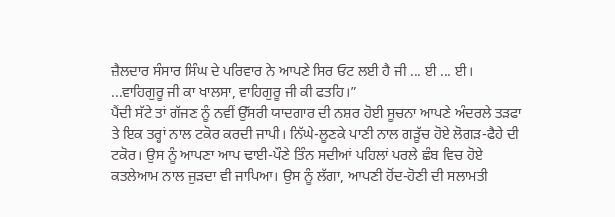ਜ਼ੈਲਦਾਰ ਸੰਸਾਰ ਸਿੰਘ ਦੇ ਪਰਿਵਾਰ ਨੇ ਆਪਣੇ ਸਿਰ ਓਟ ਲਈ ਹੈ ਜੀ ... ਈ ... ਈ। ...ਵਾਹਿਗੁਰੂ ਜੀ ਕਾ ਖਾਲਸਾ, ਵਾਹਿਗੁਰੂ ਜੀ ਕੀ ਫਤਹਿ।”
ਪੈਂਦੀ ਸੱਟੇ ਤਾਂ ਗੱਜਣ ਨੂੰ ਨਵੀਂ ਉੱਸਰੀ ਯਾਦਗਾਰ ਦੀ ਨਸ਼ਰ ਹੋਈ ਸੂਚਨਾ ਆਪਣੇ ਅੰਦਰਲੇ ਤੜਫਾ ਤੇ ਇਕ ਤਰ੍ਹਾਂ ਨਾਲ ਟਕੋਰ ਕਰਦੀ ਜਾਪੀ। ਨਿੱਘੇ-ਲੂਣਕੇ ਪਾਣੀ ਨਾਲ ਗੜੂੱਚ ਹੋਏ ਲੋਗੜ-ਫੈਹੇ ਦੀ ਟਕੋਰ। ਉਸ ਨੂੰ ਆਪਣਾ ਆਪ ਢਾਈ-ਪੌਣੇ ਤਿੰਨ ਸਦੀਆਂ ਪਹਿਲਾਂ ਪਰਲੇ ਛੰਬ ਵਿਚ ਹੋਏ ਕਤਲੇਆਮ ਨਾਲ ਜੁੜਦਾ ਵੀ ਜਾਪਿਆ। ਉਸ ਨੂੰ ਲੱਗਾ, ਆਪਣੀ ਹੋਂਦ-ਹੋਣੀ ਦੀ ਸਲਾਮਤੀ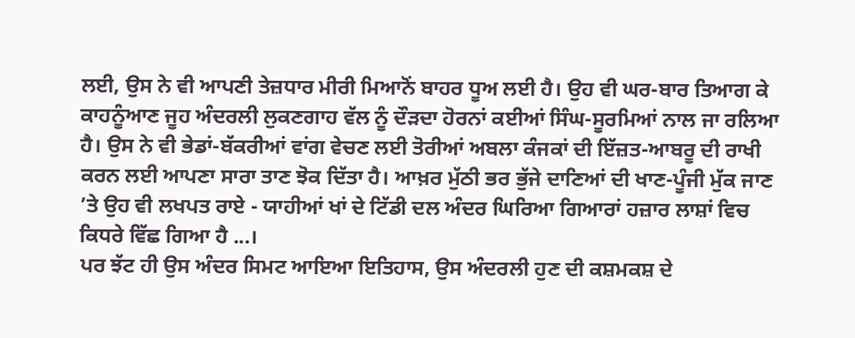ਲਈ, ਉਸ ਨੇ ਵੀ ਆਪਣੀ ਤੇਜ਼ਧਾਰ ਮੀਰੀ ਮਿਆਨੋਂ ਬਾਹਰ ਧੂਅ ਲਈ ਹੈ। ਉਹ ਵੀ ਘਰ-ਬਾਰ ਤਿਆਗ ਕੇ ਕਾਹਨੂੰਆਣ ਜੂਹ ਅੰਦਰਲੀ ਲੁਕਣਗਾਹ ਵੱਲ ਨੂੰ ਦੌੜਦਾ ਹੋਰਨਾਂ ਕਈਆਂ ਸਿੰਘ-ਸੂਰਮਿਆਂ ਨਾਲ ਜਾ ਰਲਿਆ ਹੈ। ਉਸ ਨੇ ਵੀ ਭੇਡਾਂ-ਬੱਕਰੀਆਂ ਵਾਂਗ ਵੇਚਣ ਲਈ ਤੋਰੀਆਂ ਅਬਲਾ ਕੰਜਕਾਂ ਦੀ ਇੱਜ਼ਤ-ਆਬਰੂ ਦੀ ਰਾਖੀ ਕਰਨ ਲਈ ਆਪਣਾ ਸਾਰਾ ਤਾਣ ਝੋਕ ਦਿੱਤਾ ਹੈ। ਆਖ਼ਰ ਮੁੱਠੀ ਭਰ ਭੁੱਜੇ ਦਾਣਿਆਂ ਦੀ ਖਾਣ-ਪੂੰਜੀ ਮੁੱਕ ਜਾਣ ’ਤੇ ਉਹ ਵੀ ਲਖਪਤ ਰਾਏ - ਯਾਹੀਆਂ ਖਾਂ ਦੇ ਟਿੱਡੀ ਦਲ ਅੰਦਰ ਘਿਰਿਆ ਗਿਆਰਾਂ ਹਜ਼ਾਰ ਲਾਸ਼ਾਂ ਵਿਚ ਕਿਧਰੇ ਵਿੱਛ ਗਿਆ ਹੈ ...।
ਪਰ ਝੱਟ ਹੀ ਉਸ ਅੰਦਰ ਸਿਮਟ ਆਇਆ ਇਤਿਹਾਸ, ਉਸ ਅੰਦਰਲੀ ਹੁਣ ਦੀ ਕਸ਼ਮਕਸ਼ ਦੇ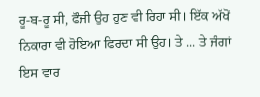ਰੂ-ਬ-ਰੂ ਸੀ, ਫੌਜੀ ਉਹ ਹੁਣ ਵੀ ਰਿਹਾ ਸੀ। ਇੱਕ ਅੱਖੋਂ ਨਿਕਾਰਾ ਵੀ ਹੋਇਆ ਫਿਰਦਾ ਸੀ ਉਹ। ਤੇ ... ਤੇ ਜੰਗਾਂ ਇਸ ਵਾਰ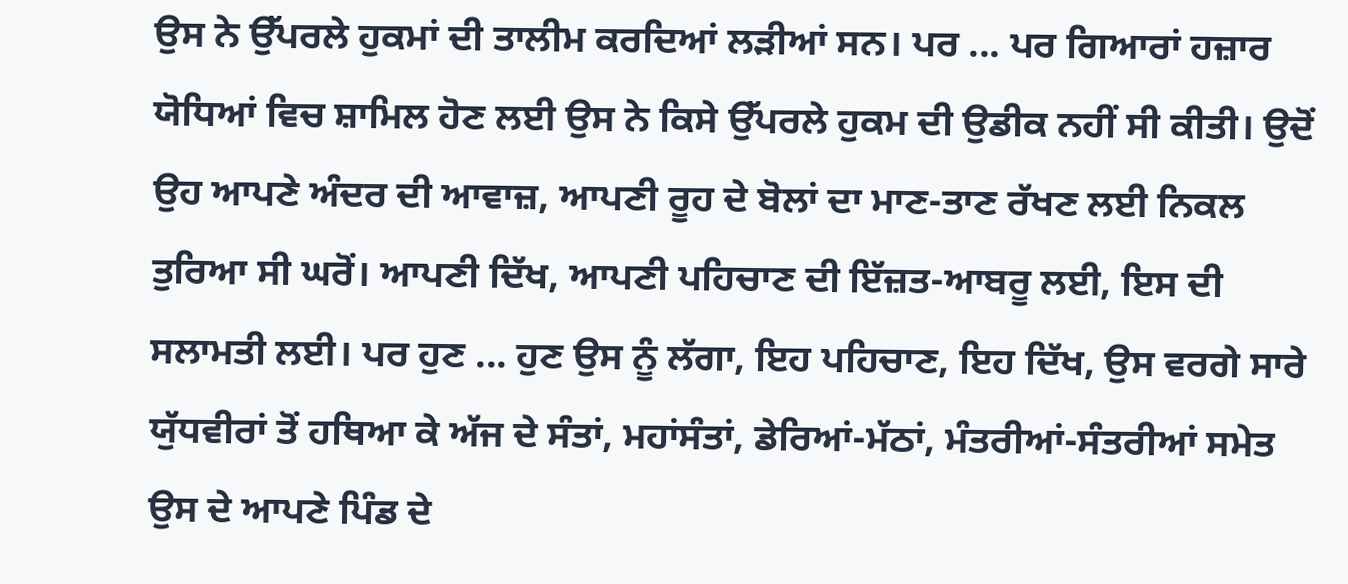ਉਸ ਨੇ ਉੱਪਰਲੇ ਹੁਕਮਾਂ ਦੀ ਤਾਲੀਮ ਕਰਦਿਆਂ ਲੜੀਆਂ ਸਨ। ਪਰ ... ਪਰ ਗਿਆਰਾਂ ਹਜ਼ਾਰ ਯੋਧਿਆਂ ਵਿਚ ਸ਼ਾਮਿਲ ਹੋਣ ਲਈ ਉਸ ਨੇ ਕਿਸੇ ਉੱਪਰਲੇ ਹੁਕਮ ਦੀ ਉਡੀਕ ਨਹੀਂ ਸੀ ਕੀਤੀ। ਉਦੋਂ ਉਹ ਆਪਣੇ ਅੰਦਰ ਦੀ ਆਵਾਜ਼, ਆਪਣੀ ਰੂਹ ਦੇ ਬੋਲਾਂ ਦਾ ਮਾਣ-ਤਾਣ ਰੱਖਣ ਲਈ ਨਿਕਲ ਤੁਰਿਆ ਸੀ ਘਰੋਂ। ਆਪਣੀ ਦਿੱਖ, ਆਪਣੀ ਪਹਿਚਾਣ ਦੀ ਇੱਜ਼ਤ-ਆਬਰੂ ਲਈ, ਇਸ ਦੀ ਸਲਾਮਤੀ ਲਈ। ਪਰ ਹੁਣ ... ਹੁਣ ਉਸ ਨੂੰ ਲੱਗਾ, ਇਹ ਪਹਿਚਾਣ, ਇਹ ਦਿੱਖ, ਉਸ ਵਰਗੇ ਸਾਰੇ ਯੁੱਧਵੀਰਾਂ ਤੋਂ ਹਥਿਆ ਕੇ ਅੱਜ ਦੇ ਸੰਤਾਂ, ਮਹਾਂਸੰਤਾਂ, ਡੇਰਿਆਂ-ਮੱਠਾਂ, ਮੰਤਰੀਆਂ-ਸੰਤਰੀਆਂ ਸਮੇਤ ਉਸ ਦੇ ਆਪਣੇ ਪਿੰਡ ਦੇ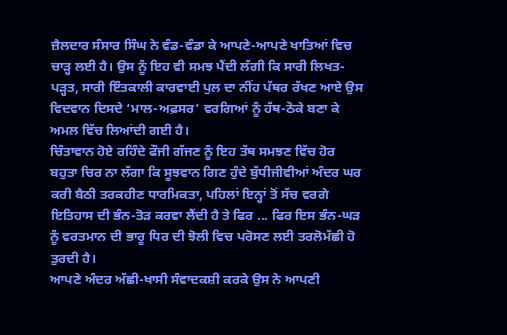ਜ਼ੈਲਦਾਰ ਸੰਸਾਰ ਸਿੰਘ ਨੇ ਵੰਡ-ਵੰਡਾ ਕੇ ਆਪਣੇ-ਆਪਣੇ ਖਾਤਿਆਂ ਵਿਚ ਚਾੜ੍ਹ ਲਈ ਹੈ। ਉਸ ਨੂੰ ਇਹ ਵੀ ਸਮਝ ਪੈਂਦੀ ਲੱਗੀ ਕਿ ਸਾਰੀ ਲਿਖਤ-ਪੜ੍ਹਤ, ਸਾਰੀ ਇੰਤਕਾਲੀ ਕਾਰਵਾਈ ਪੁਲ ਦਾ ਨੀਂਹ ਪੱਥਰ ਰੱਖਣ ਆਏ ਉਸ ਵਿਦਵਾਨ ਦਿਸਦੇ ‘ਮਾਲ-ਅਫ਼ਸਰ’ ਵਰਗਿਆਂ ਨੂੰ ਹੱਥ-ਠੋਕੇ ਬਣਾ ਕੇ ਅਮਲ ਵਿੱਚ ਲਿਆਂਦੀ ਗਈ ਹੈ।
ਚਿੰਤਾਵਾਨ ਹੋਏ ਰਹਿੰਦੇ ਫੌਜੀ ਗੱਜਣ ਨੂੰ ਇਹ ਤੱਥ ਸਮਝਣ ਵਿੱਚ ਹੋਰ ਬਹੁਤਾ ਚਿਰ ਨਾ ਲੱਗਾ ਕਿ ਸੂਝਵਾਨ ਗਿਣ ਹੁੰਦੇ ਬੁੱਧੀਜੀਵੀਆਂ ਅੰਦਰ ਘਰ ਕਰੀ ਬੈਠੀ ਤਰਕਹੀਣ ਧਾਰਮਿਕਤਾ, ਪਹਿਲਾਂ ਇਨ੍ਹਾਂ ਤੋਂ ਸੱਚ ਵਰਗੇ ਇਤਿਹਾਸ ਦੀ ਭੰਨ-ਤੋੜ ਕਰਵਾ ਲੈਂਦੀ ਹੈ ਤੇ ਫਿਰ ... ਫਿਰ ਇਸ ਭੰਨ-ਘੜ ਨੂੰ ਵਰਤਮਾਨ ਦੀ ਭਾਰੂ ਧਿਰ ਦੀ ਝੋਲੀ ਵਿਚ ਪਰੋਸਣ ਲਈ ਤਰਲੋਮੱਛੀ ਹੋ ਤੁਰਦੀ ਹੈ।
ਆਪਣੇ ਅੰਦਰ ਅੱਛੀ-ਖਾਸੀ ਸੰਵਾਦਕਸ਼ੀ ਕਰਕੇ ਉਸ ਨੇ ਆਪਣੀ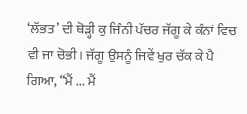‘ਲੱਭਤ’ ਦੀ ਥੋੜ੍ਹੀ ਕੁ ਜਿੰਨੀ ਪੱਚਰ ਜੱਗੂ ਕੇ ਕੰਨਾਂ ਵਿਚ ਵੀ ਜਾ ਚੋਭੀ। ਜੱਗੂ ਉਸਨੂੰ ਜਿਵੇਂ ਖੁਰ ਚੱਕ ਕੇ ਪੈ ਗਿਆ, “ਮੈਂ ... ਮੈਂ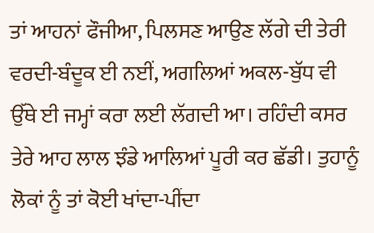ਤਾਂ ਆਹਨਾਂ ਫੌਜੀਆ, ਪਿਲਸਣ ਆਉਣ ਲੱਗੇ ਦੀ ਤੇਰੀ ਵਰਦੀ-ਬੰਦੂਕ ਈ ਨਈਂ, ਅਗਲਿਆਂ ਅਕਲ-ਬੁੱਧ ਵੀ ਉੱਥੇ ਈ ਜਮ੍ਹਾਂ ਕਰਾ ਲਈ ਲੱਗਦੀ ਆ। ਰਹਿੰਦੀ ਕਸਰ ਤੇਰੇ ਆਹ ਲਾਲ ਝੰਡੇ ਆਲਿਆਂ ਪੂਰੀ ਕਰ ਛੱਡੀ। ਤੁਹਾਨੂੰ ਲੋਕਾਂ ਨੂੰ ਤਾਂ ਕੋਈ ਖਾਂਦਾ-ਪੀਂਦਾ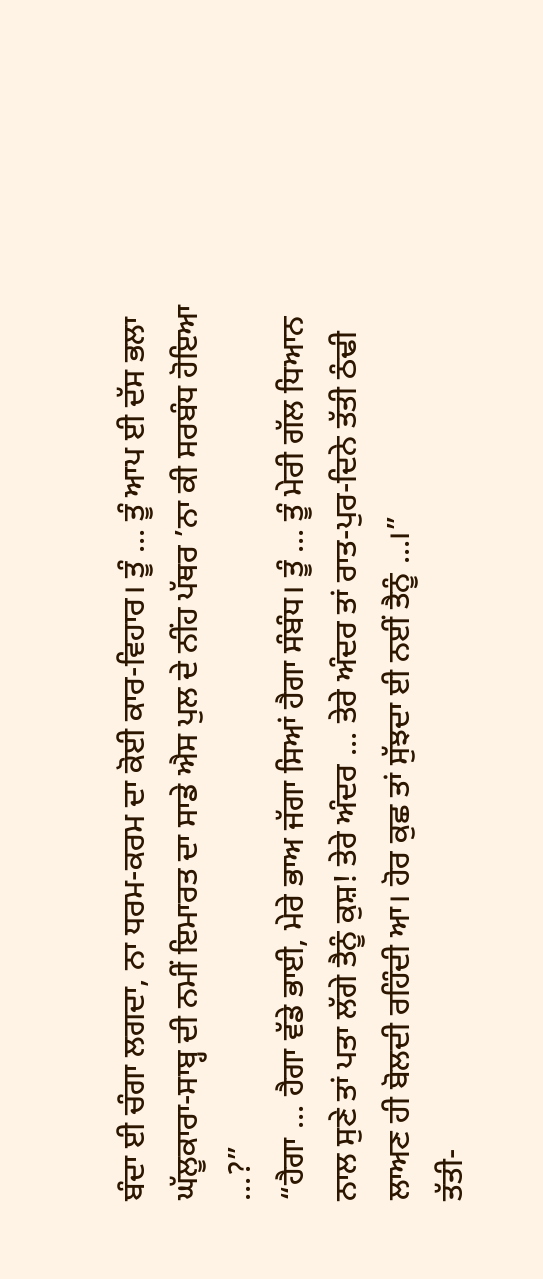ਬੰਦਾ ਈ ਚੰਗਾ ਲਗਦਾ, ਨਾ ਧਰਮ-ਕਰਮ ਦਾ ਕੋਈ ਕਾਰ-ਵਿਹਾਰ। ਤੂੰ ... ਤੂੰ ਆਪ ਈ ਦੱਸ ਭਲਾ ਘੱਲੂਕਾਰਾ-ਸਾਬ੍ਹ ਦੀ ਨਮੀਂ ਇਮਾਰਤ ਦਾ ਸਾਡੇ ਐਸ ਪੁਲ ਦੇ ਨੀਂਹ ਪੱਥਰ ’ਨਾ ਕੀ ਸਰਬੰਧ ਹੋਇਆ ...?”
“ਹੈਗਾ ... ਹੈਗਾ ਵੱਡੇ ਭਾਈ, ਮੇਰੇ ਭਾਅ ਜੱਗਾ ਸਿਆਂ ਹੈਗਾ ਸੰਬੰਧ। ਤੂੰ ... ਤੂੰ ਮੇਰੀ ਗੱਲ ਧਿਆਨ ਨਾਲ ਸੁਣੇ ਤਾਂ ਪਤਾ ਲੱਗੇ ਤੈਨੂੰ ਕੁਸ਼! ਤੇਰੇ ਅੰਦਰ ... ਤੇਰੇ ਅੰਦਰ ਤਾਂ ਰਾਤ-ਪੁਰ-ਦਿਨੇ ਤੱਤੀ ਠੰਢੀ ਲਾਅਣ ਹੀ ਬੋਲਦੀ ਰਹਿੰਦੀ ਆ। ਹੋਰ ਕੁਛ ਤਾਂ ਸੁੱਝਦਾ ਈ ਨਈਂ ਤੈਨੂੰ ...।”
ਤੱਤੀ-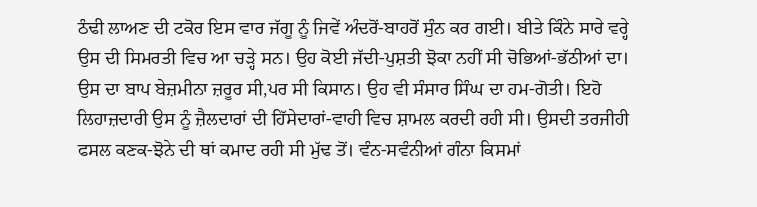ਠੰਢੀ ਲਾਅਣ ਦੀ ਟਕੋਰ ਇਸ ਵਾਰ ਜੱਗੂ ਨੂੰ ਜਿਵੇਂ ਅੰਦਰੋਂ-ਬਾਹਰੋਂ ਸੁੰਨ ਕਰ ਗਈ। ਬੀਤੇ ਕਿੰਨੇ ਸਾਰੇ ਵਰ੍ਹੇ ਉਸ ਦੀ ਸਿਮਰਤੀ ਵਿਚ ਆ ਚੜ੍ਹੇ ਸਨ। ਉਹ ਕੋਈ ਜੱਦੀ-ਪੁਸ਼ਤੀ ਝੋਕਾ ਨਹੀਂ ਸੀ ਚੋਭਿਆਂ-ਭੱਠੀਆਂ ਦਾ। ਉਸ ਦਾ ਬਾਪ ਬੇਜ਼ਮੀਨਾ ਜ਼ਰੂਰ ਸੀ,ਪਰ ਸੀ ਕਿਸਾਨ। ਉਹ ਵੀ ਸੰਸਾਰ ਸਿੰਘ ਦਾ ਹਮ-ਗੋਤੀ। ਇਹੋ ਲਿਹਾਜ਼ਦਾਰੀ ਉਸ ਨੂੰ ਜ਼ੈਲਦਾਰਾਂ ਦੀ ਹਿੱਸੇਦਾਰਾਂ-ਵਾਹੀ ਵਿਚ ਸ਼ਾਮਲ ਕਰਦੀ ਰਹੀ ਸੀ। ਉਸਦੀ ਤਰਜੀਹੀ ਫਸਲ ਕਣਕ-ਝੋਨੇ ਦੀ ਥਾਂ ਕਮਾਦ ਰਹੀ ਸੀ ਮੁੱਢ ਤੋਂ। ਵੰਨ-ਸਵੰਨੀਆਂ ਗੰਨਾ ਕਿਸਮਾਂ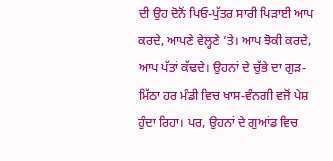ਦੀ ਉਹ ਦੋਨੋਂ ਪਿਓ-ਪੁੱਤਰ ਸਾਰੀ ਪਿੜਾਈ ਆਪ ਕਰਦੇ, ਆਪਣੇ ਵੇਲ੍ਹਣੇ ’ਤੇ। ਆਪ ਝੋਕੀ ਕਰਦੇ, ਆਪ ਪੱਤਾਂ ਕੱਢਦੇ। ਉਹਨਾਂ ਦੇ ਚੁੱਭੇ ਦਾ ਗੁੜ-ਮਿੱਠਾ ਹਰ ਮੰਡੀ ਵਿਚ ਖਾਸ-ਵੰਨਗੀ ਵਜੋਂ ਪੇਸ਼ ਹੁੰਦਾ ਰਿਹਾ। ਪਰ, ਉਹਨਾਂ ਦੇ ਗੁਆਂਡ ਵਿਚ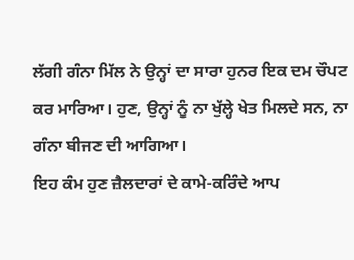ਲੱਗੀ ਗੰਨਾ ਮਿੱਲ ਨੇ ਉਨ੍ਹਾਂ ਦਾ ਸਾਰਾ ਹੁਨਰ ਇਕ ਦਮ ਚੌਪਟ ਕਰ ਮਾਰਿਆ। ਹੁਣ, ਉਨ੍ਹਾਂ ਨੂੰ ਨਾ ਖੁੱਲ੍ਹੇ ਖੇਤ ਮਿਲਦੇ ਸਨ, ਨਾ ਗੰਨਾ ਬੀਜਣ ਦੀ ਆਗਿਆ।
ਇਹ ਕੰਮ ਹੁਣ ਜ਼ੈਲਦਾਰਾਂ ਦੇ ਕਾਮੇ-ਕਰਿੰਦੇ ਆਪ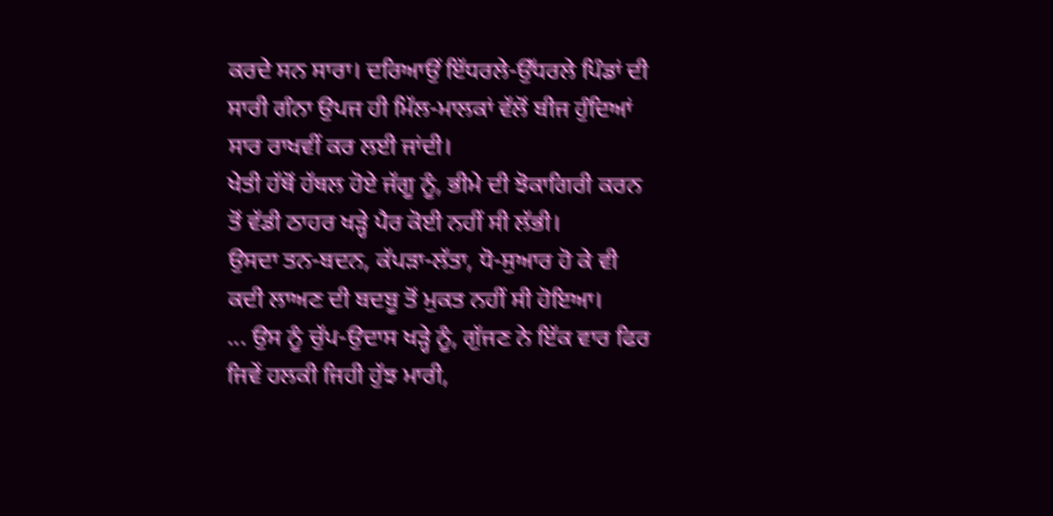ਕਰਦੇ ਸਨ ਸਾਰਾ। ਦਰਿਆਉਂ ਇੱਧਰਲੇ-ਉੱਧਰਲੇ ਪਿੰਡਾਂ ਦੀ ਸਾਰੀ ਗੰਨਾ ਉਪਜ ਹੀ ਮਿੱਲ-ਮਾਲਕਾਂ ਵੱਲੋਂ ਬੀਜ ਹੁੰਦਿਆਂ ਸਾਰ ਰਾਖਵੀਂ ਕਰ ਲਈ ਜਾਂਦੀ।
ਖੇਤੀ ਹੱਥੋਂ ਹੱਥਲ ਹੋਏ ਜੱਗੂ ਨੂੰ, ਭੀਮੇ ਦੀ ਝੋਕਾਗਿਰੀ ਕਰਨ ਤੋਂ ਵੱਡੀ ਠਾਹਰ ਖੜ੍ਹੇ ਪੈਰ ਕੋਈ ਨਹੀਂ ਸੀ ਲੱਭੀ।
ਉਸਦਾ ਤਨ-ਬਦਨ, ਕੱਪੜਾ-ਲੱਤਾ, ਧੋ-ਸੁਆਰ ਹੋ ਕੇ ਵੀ ਕਦੀ ਲਾਅਣ ਦੀ ਬਦਬੂ ਤੋਂ ਮੁਕਤ ਨਹੀਂ ਸੀ ਹੋਇਆ।
... ਉਸ ਨੂੰ ਚੁੱਪ-ਉਦਾਸ ਖੜ੍ਹੇ ਨੂੰ, ਗੁੱਜਣ ਨੇ ਇੱਕ ਵਾਰ ਫਿਰ ਜਿਵੇਂ ਹਲਕੀ ਜਿਹੀ ਹੁੱਝ ਮਾਰੀ,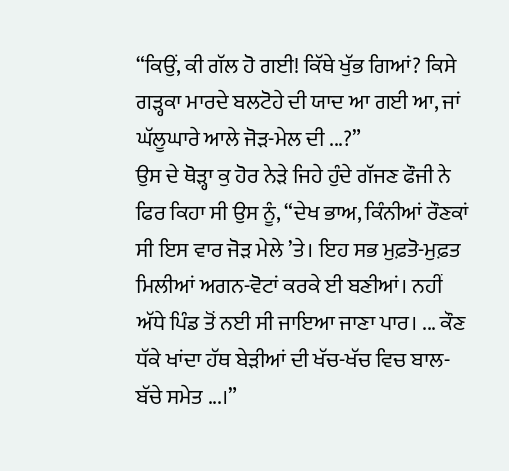“ਕਿਉਂ, ਕੀ ਗੱਲ ਹੋ ਗਈ! ਕਿੱਥੇ ਖੁੱਭ ਗਿਆਂ? ਕਿਸੇ ਗੜ੍ਹਕਾ ਮਾਰਦੇ ਬਲਟੋਹੇ ਦੀ ਯਾਦ ਆ ਗਈ ਆ, ਜਾਂ ਘੱਲੂਘਾਰੇ ਆਲੇ ਜੋੜ-ਮੇਲ ਦੀ ...?”
ਉਸ ਦੇ ਥੋੜ੍ਹਾ ਕੁ ਹੋਰ ਨੇੜੇ ਜਿਹੇ ਹੁੰਦੇ ਗੱਜਣ ਫੌਜੀ ਨੇ ਫਿਰ ਕਿਹਾ ਸੀ ਉਸ ਨੂੰ, “ਦੇਖ ਭਾਅ, ਕਿੰਨੀਆਂ ਰੌਣਕਾਂ ਸੀ ਇਸ ਵਾਰ ਜੋੜ ਮੇਲੇ ’ਤੇ। ਇਹ ਸਭ ਮੁਫ਼ਤੋ-ਮੁਫ਼ਤ ਮਿਲੀਆਂ ਅਗਨ-ਵੋਟਾਂ ਕਰਕੇ ਈ ਬਣੀਆਂ। ਨਹੀਂ ਅੱਧੇ ਪਿੰਡ ਤੋਂ ਨਈ ਸੀ ਜਾਇਆ ਜਾਣਾ ਪਾਰ। ... ਕੌਣ ਧੱਕੇ ਖਾਂਦਾ ਹੱਥ ਬੇੜੀਆਂ ਦੀ ਖੱਚ-ਖੱਚ ਵਿਚ ਬਾਲ-ਬੱਚੇ ਸਮੇਤ ...।”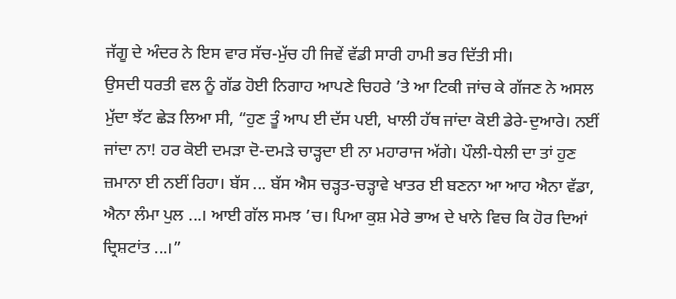ਜੱਗੂ ਦੇ ਅੰਦਰ ਨੇ ਇਸ ਵਾਰ ਸੱਚ-ਮੁੱਚ ਹੀ ਜਿਵੇਂ ਵੱਡੀ ਸਾਰੀ ਹਾਮੀ ਭਰ ਦਿੱਤੀ ਸੀ।
ਉਸਦੀ ਧਰਤੀ ਵਲ ਨੂੰ ਗੱਡ ਹੋਈ ਨਿਗਾਹ ਆਪਣੇ ਚਿਹਰੇ ’ਤੇ ਆ ਟਿਕੀ ਜਾਂਚ ਕੇ ਗੱਜਣ ਨੇ ਅਸਲ ਮੁੱਦਾ ਝੱਟ ਛੇੜ ਲਿਆ ਸੀ, “ਹੁਣ ਤੂੰ ਆਪ ਈ ਦੱਸ ਪਈ, ਖਾਲੀ ਹੱਥ ਜਾਂਦਾ ਕੋਈ ਡੇਰੇ-ਦੁਆਰੇ। ਨਈਂ ਜਾਂਦਾ ਨਾ! ਹਰ ਕੋਈ ਦਮੜਾ ਦੋ-ਦਮੜੇ ਚਾੜ੍ਹਦਾ ਈ ਨਾ ਮਹਾਰਾਜ ਅੱਗੇ। ਪੌਲੀ-ਧੇਲੀ ਦਾ ਤਾਂ ਹੁਣ ਜ਼ਮਾਨਾ ਈ ਨਈਂ ਰਿਹਾ। ਬੱਸ ... ਬੱਸ ਐਸ ਚੜ੍ਹਤ-ਚੜ੍ਹਾਵੇ ਖਾਤਰ ਈ ਬਣਨਾ ਆ ਆਹ ਐਨਾ ਵੱਡਾ, ਐਨਾ ਲੰਮਾ ਪੁਲ ...। ਆਈ ਗੱਲ ਸਮਝ ’ਚ। ਪਿਆ ਕੁਸ਼ ਮੇਰੇ ਭਾਅ ਦੇ ਖਾਨੇ ਵਿਚ ਕਿ ਹੋਰ ਦਿਆਂ ਦ੍ਰਿਸ਼ਟਾਂਤ ...।”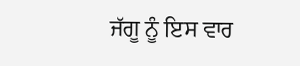ਜੱਗੂ ਨੂੰ ਇਸ ਵਾਰ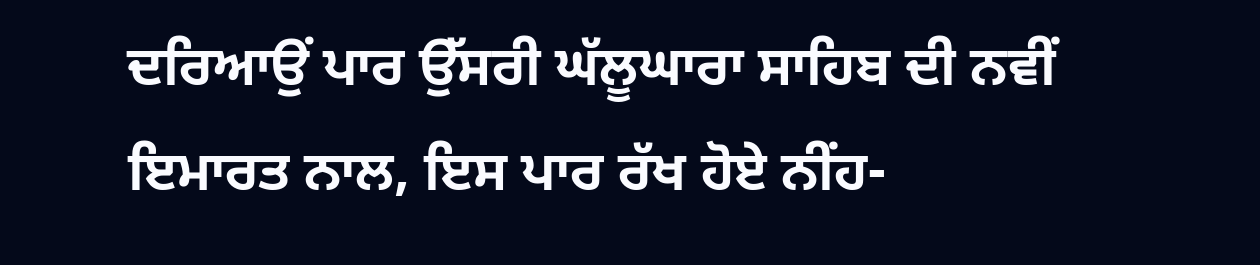ਦਰਿਆਉਂ ਪਾਰ ਉੱਸਰੀ ਘੱਲੂਘਾਰਾ ਸਾਹਿਬ ਦੀ ਨਵੀਂ ਇਮਾਰਤ ਨਾਲ, ਇਸ ਪਾਰ ਰੱਖ ਹੋਏ ਨੀਂਹ-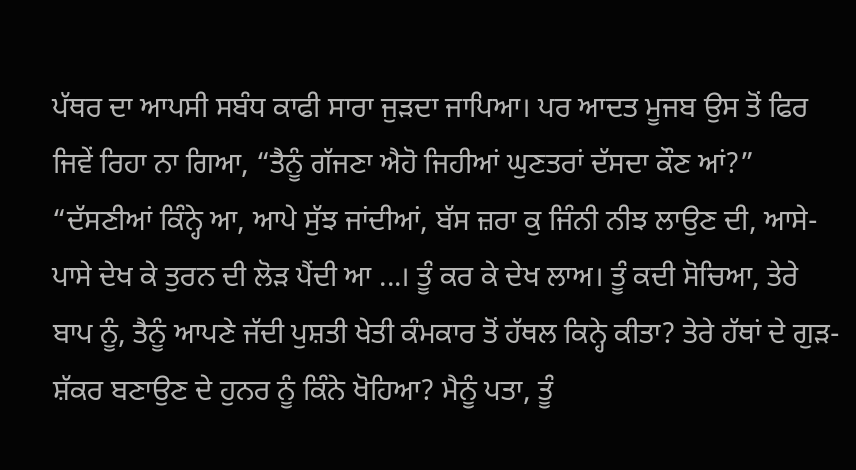ਪੱਥਰ ਦਾ ਆਪਸੀ ਸਬੰਧ ਕਾਫੀ ਸਾਰਾ ਜੁੜਦਾ ਜਾਪਿਆ। ਪਰ ਆਦਤ ਮੂਜਬ ਉਸ ਤੋਂ ਫਿਰ ਜਿਵੇਂ ਰਿਹਾ ਨਾ ਗਿਆ, “ਤੈਨੂੰ ਗੱਜਣਾ ਐਹੋ ਜਿਹੀਆਂ ਘੁਣਤਰਾਂ ਦੱਸਦਾ ਕੌਣ ਆਂ?”
“ਦੱਸਣੀਆਂ ਕਿੰਨ੍ਹੇ ਆ, ਆਪੇ ਸੁੱਝ ਜਾਂਦੀਆਂ, ਬੱਸ ਜ਼ਰਾ ਕੁ ਜਿੰਨੀ ਨੀਝ ਲਾਉਣ ਦੀ, ਆਸੇ-ਪਾਸੇ ਦੇਖ ਕੇ ਤੁਰਨ ਦੀ ਲੋੜ ਪੈਂਦੀ ਆ ...। ਤੂੰ ਕਰ ਕੇ ਦੇਖ ਲਾਅ। ਤੂੰ ਕਦੀ ਸੋਚਿਆ, ਤੇਰੇ ਬਾਪ ਨੂੰ, ਤੈਨੂੰ ਆਪਣੇ ਜੱਦੀ ਪੁਸ਼ਤੀ ਖੇਤੀ ਕੰਮਕਾਰ ਤੋਂ ਹੱਥਲ ਕਿਨ੍ਹੇ ਕੀਤਾ? ਤੇਰੇ ਹੱਥਾਂ ਦੇ ਗੁੜ-ਸ਼ੱਕਰ ਬਣਾਉਣ ਦੇ ਹੁਨਰ ਨੂੰ ਕਿੰਨੇ ਖੋਹਿਆ? ਮੈਨੂੰ ਪਤਾ, ਤੂੰ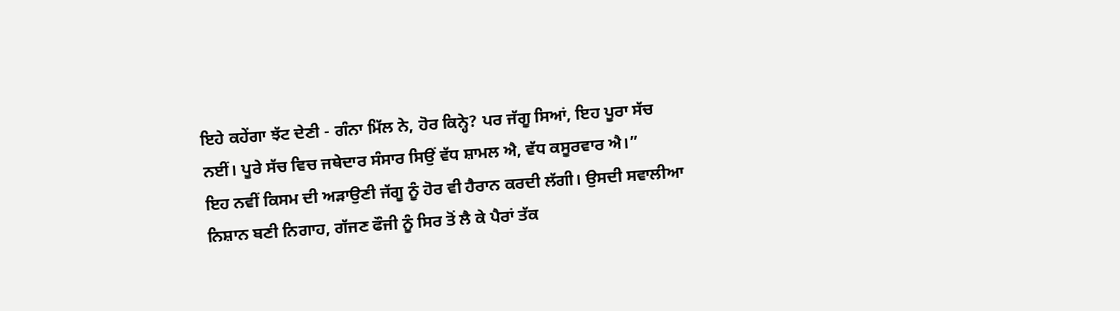ਇਹੇ ਕਹੇਂਗਾ ਝੱਟ ਦੇਣੀ - ਗੰਨਾ ਮਿੱਲ ਨੇ, ਹੋਰ ਕਿਨ੍ਹੇ? ਪਰ ਜੱਗੂ ਸਿਆਂ, ਇਹ ਪੂਰਾ ਸੱਚ ਨਈਂ। ਪੂਰੇ ਸੱਚ ਵਿਚ ਜਥੇਦਾਰ ਸੰਸਾਰ ਸਿਉਂ ਵੱਧ ਸ਼ਾਮਲ ਐ, ਵੱਧ ਕਸੂਰਵਾਰ ਐ।”
ਇਹ ਨਵੀਂ ਕਿਸਮ ਦੀ ਅੜਾਉਣੀ ਜੱਗੂ ਨੂੰ ਹੋਰ ਵੀ ਹੈਰਾਨ ਕਰਦੀ ਲੱਗੀ। ਉਸਦੀ ਸਵਾਲੀਆ ਨਿਸ਼ਾਨ ਬਣੀ ਨਿਗਾਹ, ਗੱਜਣ ਫੌਜੀ ਨੂੰ ਸਿਰ ਤੋਂ ਲੈ ਕੇ ਪੈਰਾਂ ਤੱਕ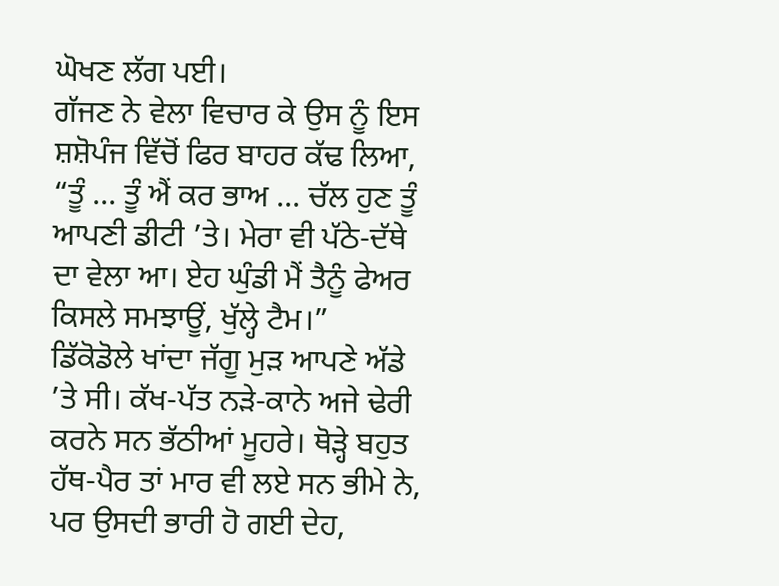ਘੋਖਣ ਲੱਗ ਪਈ।
ਗੱਜਣ ਨੇ ਵੇਲਾ ਵਿਚਾਰ ਕੇ ਉਸ ਨੂੰ ਇਸ ਸ਼ਸ਼ੋਪੰਜ ਵਿੱਚੋਂ ਫਿਰ ਬਾਹਰ ਕੱਢ ਲਿਆ, “ਤੂੰ ... ਤੂੰ ਐਂ ਕਰ ਭਾਅ ... ਚੱਲ ਹੁਣ ਤੂੰ ਆਪਣੀ ਡੀਟੀ ’ਤੇ। ਮੇਰਾ ਵੀ ਪੱਠੇ-ਦੱਥੇ ਦਾ ਵੇਲਾ ਆ। ਏਹ ਘੁੰਡੀ ਮੈਂ ਤੈਨੂੰ ਫੇਅਰ ਕਿਸਲੇ ਸਮਝਾਊਂ, ਖੁੱਲ੍ਹੇ ਟੈਮ।”
ਡਿੱਕੋਡੋਲੇ ਖਾਂਦਾ ਜੱਗੂ ਮੁੜ ਆਪਣੇ ਅੱਡੇ ’ਤੇ ਸੀ। ਕੱਖ-ਪੱਤ ਨੜੇ-ਕਾਨੇ ਅਜੇ ਢੇਰੀ ਕਰਨੇ ਸਨ ਭੱਠੀਆਂ ਮੂਹਰੇ। ਥੋੜ੍ਹੇ ਬਹੁਤ ਹੱਥ-ਪੈਰ ਤਾਂ ਮਾਰ ਵੀ ਲਏ ਸਨ ਭੀਮੇ ਨੇ, ਪਰ ਉਸਦੀ ਭਾਰੀ ਹੋ ਗਈ ਦੇਹ,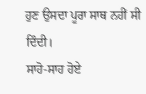ਹੁਣ ਉਸਦਾ ਪੂਰਾ ਸਾਥ ਨਹੀਂ ਸੀ ਦਿੰਦੀ।
ਸਾਹੋ-ਸਾਹ ਹੋਏ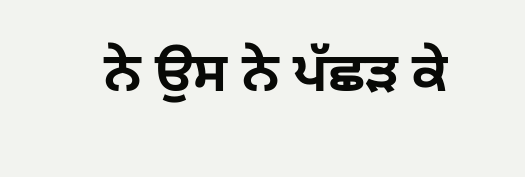ਨੇ ਉਸ ਨੇ ਪੱਛੜ ਕੇ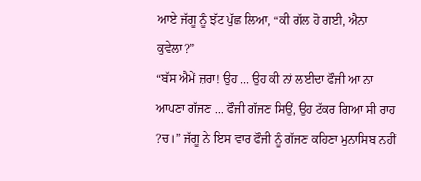ਆਏ ਜੱਗੂ ਨੂੰ ਝੱਟ ਪੁੱਛ ਲਿਆ, “ਕੀ ਗੱਲ ਹੋ ਗਈ, ਐਨਾ ਕੁਵੇਲਾ?”
“ਬੱਸ ਐਮੇਂ ਜ਼ਰਾ! ਉਹ ... ਉਹ ਕੀ ਨਾਂ ਲਈਦਾ ਫੌਜੀ ਆ ਨਾ ਆਪਣਾ ਗੱਜਣ ... ਫੌਜੀ ਗੱਜਣ ਸਿਉਂ, ਉਹ ਟੱਕਰ ਗਿਆ ਸੀ ਰਾਹ ?ਚ।” ਜੱਗੂ ਨੇ ਇਸ ਵਾਰ ਫੌਜੀ ਨੂੰ ਗੱਜਣ ਕਹਿਣਾ ਮੁਨਾਸਿਬ ਨਹੀਂ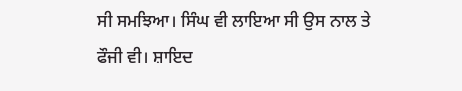ਸੀ ਸਮਝਿਆ। ਸਿੰਘ ਵੀ ਲਾਇਆ ਸੀ ਉਸ ਨਾਲ ਤੇ ਫੌਜੀ ਵੀ। ਸ਼ਾਇਦ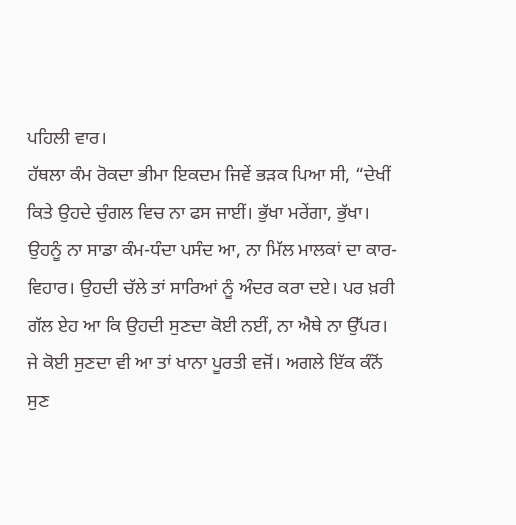ਪਹਿਲੀ ਵਾਰ।
ਹੱਥਲਾ ਕੰਮ ਰੋਕਦਾ ਭੀਮਾ ਇਕਦਮ ਜਿਵੇਂ ਭੜਕ ਪਿਆ ਸੀ, “ਦੇਖੀਂ ਕਿਤੇ ਉਹਦੇ ਚੁੰਗਲ ਵਿਚ ਨਾ ਫਸ ਜਾਈਂ। ਭੁੱਖਾ ਮਰੇਂਗਾ, ਭੁੱਖਾ। ਉਹਨੂੰ ਨਾ ਸਾਡਾ ਕੰਮ-ਧੰਦਾ ਪਸੰਦ ਆ, ਨਾ ਮਿੱਲ ਮਾਲਕਾਂ ਦਾ ਕਾਰ-ਵਿਹਾਰ। ਉਹਦੀ ਚੱਲੇ ਤਾਂ ਸਾਰਿਆਂ ਨੂੰ ਅੰਦਰ ਕਰਾ ਦਏ। ਪਰ ਖ਼ਰੀ ਗੱਲ ਏਹ ਆ ਕਿ ਉਹਦੀ ਸੁਣਦਾ ਕੋਈ ਨਈਂ, ਨਾ ਐਥੇ ਨਾ ਉੱਪਰ। ਜੇ ਕੋਈ ਸੁਣਦਾ ਵੀ ਆ ਤਾਂ ਖਾਨਾ ਪੂਰਤੀ ਵਜੋਂ। ਅਗਲੇ ਇੱਕ ਕੰਨੋਂ ਸੁਣ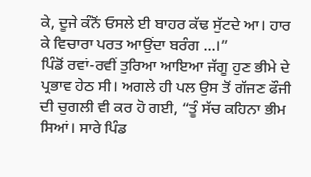ਕੇ, ਦੂਜੇ ਕੰਨੋਂ ਓਸਲੇ ਈ ਬਾਹਰ ਕੱਢ ਸੁੱਟਦੇ ਆ। ਹਾਰ ਕੇ ਵਿਚਾਰਾ ਪਰਤ ਆਉਂਦਾ ਬਰੰਗ ...।”
ਪਿੰਡੋਂ ਰਵਾਂ-ਰਵੀਂ ਤੁਰਿਆ ਆਇਆ ਜੱਗੂ ਹੁਣ ਭੀਮੇ ਦੇ ਪ੍ਰਭਾਵ ਹੇਠ ਸੀ। ਅਗਲੇ ਹੀ ਪਲ ਉਸ ਤੋਂ ਗੱਜਣ ਫੌਜੀ ਦੀ ਚੁਗਲੀ ਵੀ ਕਰ ਹੋ ਗਈ, “ਤੂੰ ਸੱਚ ਕਹਿਨਾ ਭੀਮ ਸਿਆਂ। ਸਾਰੇ ਪਿੰਡ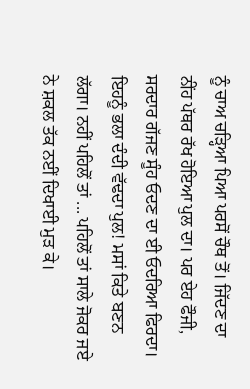ਨੂੰ ਚਾਅ ਚੜ੍ਹਿਆ ਪਿਆ ਪਰਸੋਂ ਚੌਥ ਤੋਂ। ਜਿੱਦਣ ਦਾ ਨੀਂਹ ਪੱਥਰ ਰੱਖ ਹੋਇਆ ਪੁਲ ਦਾ। ਪਰ ਏਹ ਫੌਜੀ, ਸਰਦਾਰ ਗੱਜਣ ਸੂੰਹ ਓਦਣ ਦਾ ਈ ਓਦਰਿਆ ਫਿਰਦਾ। ਇਹਨੂੰ ਭਲਾ ਦੰਦੀ ਵੱਢਦਾ ਪੁਲ! ਮਸਾਂ ਕਿਤੇ ਬਣਨ ਲੱਗਾ। ਨਹੀਂ ਪਹਿਲੋਂ ਤਾਂ ... ਪਹਿਲੋਂ ਤਾਂ ਸਾਲੇ ਜੋਕਰ ਜਏ ਨੇ ਸ਼ਕਲ ਤੱਕ ਨਈਂ ਦਿਖਾਈ ਮੁੜ ਕੇ।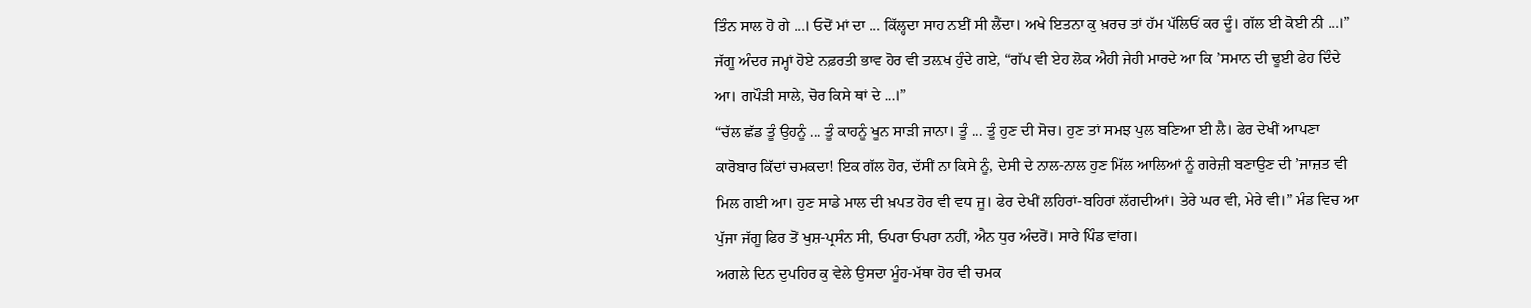ਤਿੰਨ ਸਾਲ ਹੋ ਗੇ ...। ਓਦੋਂ ਮਾਂ ਦਾ ... ਕਿੱਲ੍ਹਦਾ ਸਾਹ ਨਈਂ ਸੀ ਲੈਂਦਾ। ਅਖੇ ਇਤਨਾ ਕੁ ਖ਼ਰਚ ਤਾਂ ਹੱਮ ਪੱਲਿਓਂ ਕਰ ਦੂੰ। ਗੱਲ ਈ ਕੋਈ ਨੀ ...।”
ਜੱਗੂ ਅੰਦਰ ਜਮ੍ਹਾਂ ਹੋਏ ਨਫ਼ਰਤੀ ਭਾਵ ਹੋਰ ਵੀ ਤਲ਼ਖ ਹੁੰਦੇ ਗਏ, “ਗੱਪ ਵੀ ਏਹ ਲੋਕ ਐਹੀ ਜੇਹੀ ਮਾਰਦੇ ਆ ਕਿ ’ਸਮਾਨ ਦੀ ਢੂਈ ਫੇਹ ਦਿੰਦੇ ਆ। ਗਪੌੜੀ ਸਾਲੇ, ਚੋਰ ਕਿਸੇ ਥਾਂ ਦੇ ...।”
“ਚੱਲ ਛੱਡ ਤੂੰ ਉਹਨੂੰ ... ਤੂੰ ਕਾਹਨੂੰ ਖੂਨ ਸਾੜੀ ਜਾਨਾ। ਤੂੰ ... ਤੂੰ ਹੁਣ ਦੀ ਸੋਚ। ਹੁਣ ਤਾਂ ਸਮਝ ਪੁਲ ਬਣਿਆ ਈ ਲੈ। ਫੇਰ ਦੇਖੀਂ ਆਪਣਾ ਕਾਰੋਬਾਰ ਕਿੱਦਾਂ ਚਮਕਦਾ! ਇਕ ਗੱਲ ਹੋਰ, ਦੱਸੀਂ ਨਾ ਕਿਸੇ ਨੂੰ, ਦੇਸੀ ਦੇ ਨਾਲ-ਨਾਲ ਹੁਣ ਮਿੱਲ ਆਲਿਆਂ ਨੂੰ ਗਰੇਜ਼ੀ ਬਣਾਉਣ ਦੀ ’ਜਾਜ਼ਤ ਵੀ ਮਿਲ ਗਈ ਆ। ਹੁਣ ਸਾਡੇ ਮਾਲ ਦੀ ਖ਼ਪਤ ਹੋਰ ਵੀ ਵਧ ਜੂ। ਫੇਰ ਦੇਖੀਂ ਲਹਿਰਾਂ-ਬਹਿਰਾਂ ਲੱਗਦੀਆਂ। ਤੇਰੇ ਘਰ ਵੀ, ਮੇਰੇ ਵੀ।” ਮੰਡ ਵਿਚ ਆ ਪੁੱਜਾ ਜੱਗੂ ਫਿਰ ਤੋਂ ਖੁਸ਼-ਪ੍ਰਸੰਨ ਸੀ, ਓਪਰਾ ਓਪਰਾ ਨਹੀਂ, ਐਨ ਧੁਰ ਅੰਦਰੋਂ। ਸਾਰੇ ਪਿੰਡ ਵਾਂਗ।
ਅਗਲੇ ਦਿਨ ਦੁਪਹਿਰ ਕੁ ਵੇਲੇ ਉਸਦਾ ਮੂੰਹ-ਮੱਥਾ ਹੋਰ ਵੀ ਚਮਕ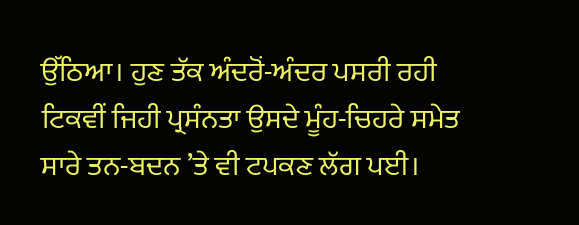ਉੱਠਿਆ। ਹੁਣ ਤੱਕ ਅੰਦਰੋਂ-ਅੰਦਰ ਪਸਰੀ ਰਹੀ ਟਿਕਵੀਂ ਜਿਹੀ ਪ੍ਰਸੰਨਤਾ ਉਸਦੇ ਮੂੰਹ-ਚਿਹਰੇ ਸਮੇਤ ਸਾਰੇ ਤਨ-ਬਦਨ ’ਤੇ ਵੀ ਟਪਕਣ ਲੱਗ ਪਈ।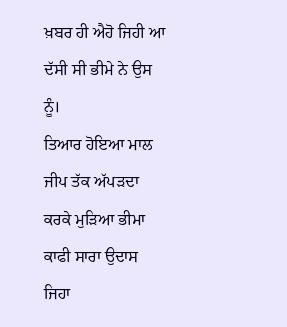ਖ਼ਬਰ ਹੀ ਐਹੋ ਜਿਹੀ ਆ ਦੱਸੀ ਸੀ ਭੀਮੇ ਨੇ ਉਸ ਨੂੰ।
ਤਿਆਰ ਹੋਇਆ ਮਾਲ ਜੀਪ ਤੱਕ ਅੱਪੜਦਾ ਕਰਕੇ ਮੁੜਿਆ ਭੀਮਾ ਕਾਫੀ ਸਾਰਾ ਉਦਾਸ ਜਿਹਾ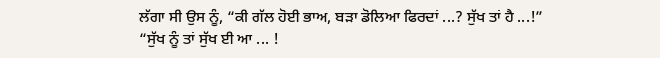ਲੱਗਾ ਸੀ ਉਸ ਨੂੰ, “ਕੀ ਗੱਲ ਹੋਈ ਭਾਅ, ਬੜਾ ਡੋਲਿਆ ਫਿਰਦਾਂ ...? ਸੁੱਖ ਤਾਂ ਹੈ ...!”
“ਸੁੱਖ ਨੂੰ ਤਾਂ ਸੁੱਖ ਈ ਆ ... !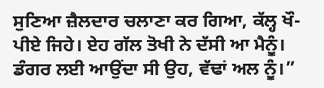ਸੁਣਿਆ ਜ਼ੈਲਦਾਰ ਚਲਾਣਾ ਕਰ ਗਿਆ, ਕੱਲ੍ਹ ਖੌ-ਪੀਏ ਜਿਹੇ। ਏਹ ਗੱਲ ਤੋਖੀ ਨੇ ਦੱਸੀ ਆ ਮੈਨੂੰ। ਡੰਗਰ ਲਈ ਆਉਂਦਾ ਸੀ ਉਹ, ਵੱਢਾਂ ਅਲ ਨੂੰ।”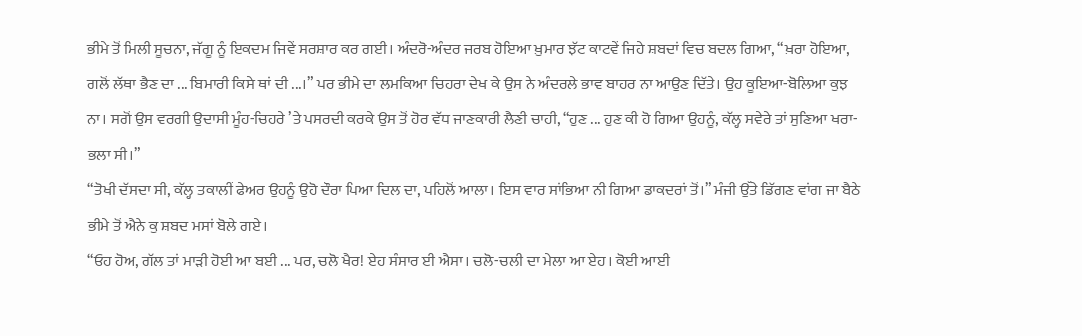ਭੀਮੇ ਤੋਂ ਮਿਲੀ ਸੂਚਨਾ, ਜੱਗੂ ਨੂੰ ਇਕਦਮ ਜਿਵੇਂ ਸਰਸ਼ਾਰ ਕਰ ਗਈ। ਅੰਦਰੋ-ਅੰਦਰ ਜਰਬ ਹੋਇਆ ਖ਼ੁਮਾਰ ਝੱਟ ਕਾਟਵੇਂ ਜਿਹੇ ਸ਼ਬਦਾਂ ਵਿਚ ਬਦਲ ਗਿਆ, “ਖ਼ਰਾ ਹੋਇਆ, ਗਲੋਂ ਲੱਥਾ ਭੈਣ ਦਾ ... ਬਿਮਾਰੀ ਕਿਸੇ ਥਾਂ ਦੀ ...।” ਪਰ ਭੀਮੇ ਦਾ ਲਮਕਿਆ ਚਿਹਰਾ ਦੇਖ ਕੇ ਉਸ ਨੇ ਅੰਦਰਲੇ ਭਾਵ ਬਾਹਰ ਨਾ ਆਉਣ ਦਿੱਤੇ। ਉਹ ਕੂਇਆ-ਬੋਲਿਆ ਕੁਝ ਨਾ। ਸਗੋਂ ਉਸ ਵਰਗੀ ਉਦਾਸੀ ਮੂੰਹ-ਚਿਹਰੇ ’ਤੇ ਪਸਰਦੀ ਕਰਕੇ ਉਸ ਤੋਂ ਹੋਰ ਵੱਧ ਜਾਣਕਾਰੀ ਲੈਣੀ ਚਾਹੀ, “ਹੁਣ ... ਹੁਣ ਕੀ ਹੋ ਗਿਆ ਉਹਨੂੰ, ਕੱਲ੍ਹ ਸਵੇਰੇ ਤਾਂ ਸੁਣਿਆ ਖਰਾ-ਭਲਾ ਸੀ।”
“ਤੋਖੀ ਦੱਸਦਾ ਸੀ, ਕੱਲ੍ਹ ਤਕਾਲੀਂ ਫੇਅਰ ਉਹਨੂੰ ਉਹੋ ਦੌਰਾ ਪਿਆ ਦਿਲ ਦਾ, ਪਹਿਲੋਂ ਆਲਾ। ਇਸ ਵਾਰ ਸਾਂਭਿਆ ਨੀ ਗਿਆ ਡਾਕਦਰਾਂ ਤੋਂ।” ਮੰਜੀ ਉੱਤੇ ਡਿੱਗਣ ਵਾਂਗ ਜਾ ਬੈਠੇ ਭੀਮੇ ਤੋਂ ਐਨੇ ਕੁ ਸ਼ਬਦ ਮਸਾਂ ਬੋਲੇ ਗਏ।
“ਓਹ ਹੋਅ, ਗੱਲ ਤਾਂ ਮਾੜੀ ਹੋਈ ਆ ਬਈ ... ਪਰ, ਚਲੋ ਖੈਰ! ਏਹ ਸੰਸਾਰ ਈ ਐਸਾ। ਚਲੋ-ਚਲੀ ਦਾ ਮੇਲਾ ਆ ਏਹ। ਕੋਈ ਆਈ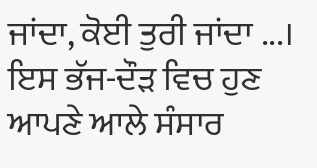ਜਾਂਦਾ, ਕੋਈ ਤੁਰੀ ਜਾਂਦਾ ...। ਇਸ ਭੱਜ-ਦੌੜ ਵਿਚ ਹੁਣ ਆਪਣੇ ਆਲੇ ਸੰਸਾਰ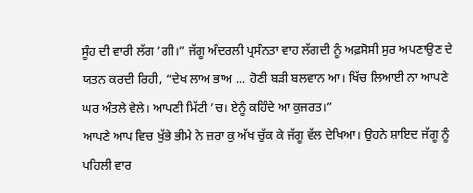ਸੂੰਹ ਦੀ ਵਾਰੀ ਲੱਗ ’ਗੀ।” ਜੱਗੂ ਅੰਦਰਲੀ ਪ੍ਰਸੰਨਤਾ ਵਾਹ ਲੱਗਦੀ ਨੂੰ ਅਫ਼ਸੋਸੀ ਸੁਰ ਅਪਣਾਉਣ ਦੇ ਯਤਨ ਕਰਦੀ ਰਿਹੀ, “ਦੇਖ ਲਾਅ ਭਾਅ ... ਹੋਣੀ ਬੜੀ ਬਲਵਾਨ ਆ। ਖਿੱਚ ਲਿਆਈ ਨਾ ਆਪਣੇ ਘਰ ਅੰਤਲੇ ਵੇਲੇ। ਆਪਣੀ ਮਿੱਟੀ ’ਚ। ਏਨੂੰ ਕਹਿੰਦੇ ਆ ਕੁਜਰਤ।”
ਆਪਣੇ ਆਪ ਵਿਚ ਖੁੱਭੇ ਭੀਮੇ ਨੇ ਜ਼ਰਾ ਕੁ ਅੱਖ ਚੁੱਕ ਕੇ ਜੱਗੂ ਵੱਲ ਦੇਖਿਆ। ਉਹਨੇ ਸ਼ਾਇਦ ਜੱਗੂ ਨੂੰ ਪਹਿਲੀ ਵਾਰ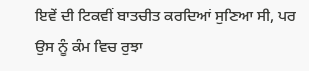ਇਵੇਂ ਦੀ ਟਿਕਵੀਂ ਬਾਤਚੀਤ ਕਰਦਿਆਂ ਸੁਣਿਆ ਸੀ, ਪਰ ਉਸ ਨੂੰ ਕੰਮ ਵਿਚ ਰੁਝਾ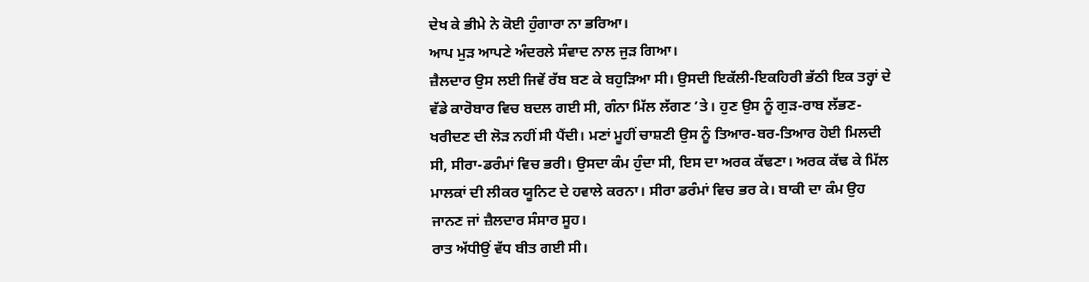ਦੇਖ ਕੇ ਭੀਮੇ ਨੇ ਕੋਈ ਹੁੰਗਾਰਾ ਨਾ ਭਰਿਆ।
ਆਪ ਮੁੜ ਆਪਣੇ ਅੰਦਰਲੇ ਸੰਵਾਦ ਨਾਲ ਜੁੜ ਗਿਆ।
ਜ਼ੈਲਦਾਰ ਉਸ ਲਈ ਜਿਵੇਂ ਰੱਬ ਬਣ ਕੇ ਬਹੁੜਿਆ ਸੀ। ਉਸਦੀ ਇਕੱਲੀ-ਇਕਹਿਰੀ ਭੱਠੀ ਇਕ ਤਰ੍ਹਾਂ ਦੇ ਵੱਡੇ ਕਾਰੋਬਾਰ ਵਿਚ ਬਦਲ ਗਈ ਸੀ, ਗੰਨਾ ਮਿੱਲ ਲੱਗਣ ’ਤੇ। ਹੁਣ ਉਸ ਨੂੰ ਗੁੜ-ਰਾਬ ਲੱਭਣ-ਖਰੀਦਣ ਦੀ ਲੋੜ ਨਹੀਂ ਸੀ ਪੈਂਦੀ। ਮਣਾਂ ਮੂਹੀਂ ਚਾਸ਼ਣੀ ਉਸ ਨੂੰ ਤਿਆਰ-ਬਰ-ਤਿਆਰ ਹੋਈ ਮਿਲਦੀ ਸੀ, ਸੀਰਾ-ਡਰੰਮਾਂ ਵਿਚ ਭਰੀ। ਉਸਦਾ ਕੰਮ ਹੁੰਦਾ ਸੀ, ਇਸ ਦਾ ਅਰਕ ਕੱਢਣਾ। ਅਰਕ ਕੱਢ ਕੇ ਮਿੱਲ ਮਾਲਕਾਂ ਦੀ ਲੀਕਰ ਯੂਨਿਟ ਦੇ ਹਵਾਲੇ ਕਰਨਾ। ਸੀਰਾ ਡਰੰਮਾਂ ਵਿਚ ਭਰ ਕੇ। ਬਾਕੀ ਦਾ ਕੰਮ ਉਹ ਜਾਨਣ ਜਾਂ ਜ਼ੈਲਦਾਰ ਸੰਸਾਰ ਸੂਹ।
ਰਾਤ ਅੱਧੀਉਂ ਵੱਧ ਬੀਤ ਗਈ ਸੀ।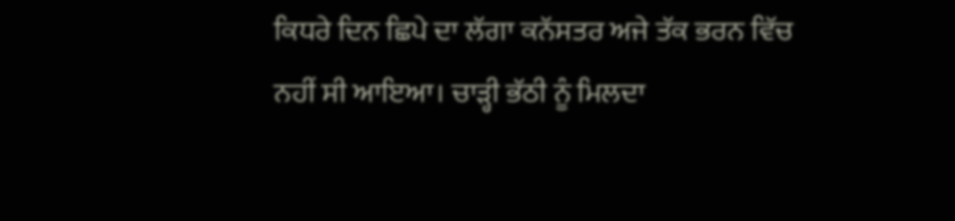ਕਿਧਰੇ ਦਿਨ ਛਿਪੇ ਦਾ ਲੱਗਾ ਕਨੱਸਤਰ ਅਜੇ ਤੱਕ ਭਰਨ ਵਿੱਚ ਨਹੀਂ ਸੀ ਆਇਆ। ਚਾੜ੍ਹੀ ਭੱਠੀ ਨੂੰ ਮਿਲਦਾ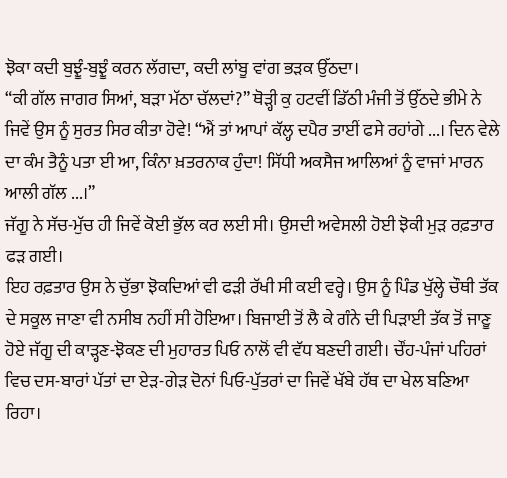ਝੋਕਾ ਕਦੀ ਬੁਝੂੰ-ਬੁਝੂੰ ਕਰਨ ਲੱਗਦਾ, ਕਦੀ ਲਾਂਬੂ ਵਾਂਗ ਭੜਕ ਉੱਠਦਾ।
“ਕੀ ਗੱਲ ਜਾਗਰ ਸਿਆਂ, ਬੜਾ ਮੱਠਾ ਚੱਲਦਾਂ?” ਥੋੜ੍ਹੀ ਕੁ ਹਟਵੀਂ ਡਿੱਠੀ ਮੰਜੀ ਤੋਂ ਉੱਠਦੇ ਭੀਮੇ ਨੇ ਜਿਵੇਂ ਉਸ ਨੂੰ ਸੁਰਤ ਸਿਰ ਕੀਤਾ ਹੋਵੇ! “ਐਂ ਤਾਂ ਆਪਾਂ ਕੱਲ੍ਹ ਦਪੈਰ ਤਾਈਂ ਫਸੇ ਰਹਾਂਗੇ ...। ਦਿਨ ਵੇਲੇ ਦਾ ਕੰਮ ਤੈਨੂੰ ਪਤਾ ਈ ਆ, ਕਿੰਨਾ ਖ਼ਤਰਨਾਕ ਹੁੰਦਾ! ਸਿੱਧੀ ਅਕਸੈਜ ਆਲਿਆਂ ਨੂੰ ਵਾਜਾਂ ਮਾਰਨ ਆਲੀ ਗੱਲ ...।”
ਜੱਗੂ ਨੇ ਸੱਚ-ਮੁੱਚ ਹੀ ਜਿਵੇਂ ਕੋਈ ਭੁੱਲ ਕਰ ਲਈ ਸੀ। ਉਸਦੀ ਅਵੇਸਲੀ ਹੋਈ ਝੋਕੀ ਮੁੜ ਰਫ਼ਤਾਰ ਫੜ ਗਈ।
ਇਹ ਰਫ਼ਤਾਰ ਉਸ ਨੇ ਚੁੱਭਾ ਝੋਕਦਿਆਂ ਵੀ ਫੜੀ ਰੱਖੀ ਸੀ ਕਈ ਵਰ੍ਹੇ। ਉਸ ਨੂੰ ਪਿੰਡ ਖੁੱਲ੍ਹੇ ਚੌਥੀ ਤੱਕ ਦੇ ਸਕੂਲ ਜਾਣਾ ਵੀ ਨਸੀਬ ਨਹੀਂ ਸੀ ਹੋਇਆ। ਬਿਜਾਈ ਤੋਂ ਲੈ ਕੇ ਗੰਨੇ ਦੀ ਪਿੜਾਈ ਤੱਕ ਤੋਂ ਜਾਣੂ ਹੋਏ ਜੱਗੂ ਦੀ ਕਾੜ੍ਹਣ-ਝੋਕਣ ਦੀ ਮੁਹਾਰਤ ਪਿਓ ਨਾਲੋਂ ਵੀ ਵੱਧ ਬਣਦੀ ਗਈ। ਚੌਂਹ-ਪੰਜਾਂ ਪਹਿਰਾਂ ਵਿਚ ਦਸ-ਬਾਰਾਂ ਪੱਤਾਂ ਦਾ ਏੜ-ਗੇੜ ਦੋਨਾਂ ਪਿਓ-ਪੁੱਤਰਾਂ ਦਾ ਜਿਵੇਂ ਖੱਬੇ ਹੱਥ ਦਾ ਖੇਲ ਬਣਿਆ ਰਿਹਾ।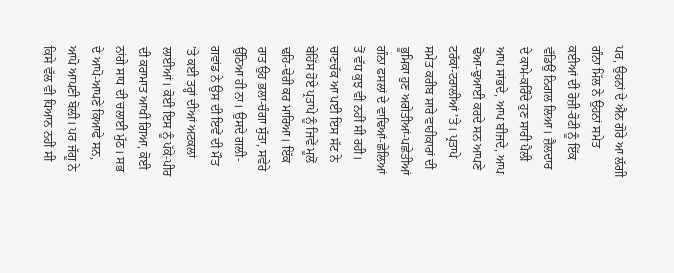ਪਰ, ਉਹਨਾਂ ਦੇ ਐਨ ਗੋਰੇ ਆ ਲੱਗੀ ਗੰਨਾ ਮਿੱਲ ਨੇ ਉਹਨਾਂ ਸਮੇਤ ਕਈਆਂ ਦੀ ਰੋਜ਼ੀ-ਰੋਟੀ ਨੂੰ ਇੱਕ ਵੱਡਿਉਂ ਨਿਗਲ ਲਿਆ। ਜ਼ੈਲਦਾਰ ਦੇ ਕਾਮੇ-ਕਰਿੰਦੇ ਹੁਣ ਸਾਰੀ ਪੈਲੀ ਆਪ ਸਾਂਭਦੇ, ਆਪ ਬੀਜਦੇ, ਆਪ ਢੋਆ-ਢੁਆਈ ਕਰਦੇ ਸਨ ਆਪਣੇ ਟਰੱਕਾਂ-ਟਰਾਲੀਆਂ ’ਤੇ। ਪ੍ਰਤਾਪੇ ਸਮੇਤ ਕਰੀਬ ਸਾਰੇ ਵਾਹੀਕਾਰਾਂ ਦੀ ਭੂਮਿਕਾ ਹੁਣ ਅਗੇਤੀਆਂ-ਪਛੇਤੀਆਂ ਗੰਨਾ ਫਸਲਾਂ ਦੇ ਵਾਢਿਆਂ-ਛੇਲਿਆਂ ਤੋਂ ਵੱਧ ਕੁਝ ਵੀ ਨਹੀਂ ਸੀ ਰਹੀ। ਚਾਣਚੱਕ ਆ ਪਈ ਇਸ ਸੱਟ ਨੇ ਬੇਹਿੱਸ ਹੋਏ ਪ੍ਰਤਾਪੇ ਨੂੰ ਜਿਵੇਂ ਮੂਲੋਂ ਢਹਿ-ਢੇਰੀ ਕਰ ਮਾਰਿਆ। ਇੱਕ ਰਾਤ ਉਹ ਭਲਾ-ਚੰਗਾ ਸੁੱਤਾ, ਸਵੇਰੇ ਉੱਠਿਆ ਹੀ ਨਾ। ਉਸਦੇ ਗਲੀ-ਗਵਾਂਡ ਨੇ ਉਸ ਦੀ ਇਵੇਂ ਦੀ ਮੌਤ ’ਤੇ ਕਈ ਤਰ੍ਹਾਂ ਦੀਆਂ ਅਟਕਲਾਂ ਲਾਈਆਂ। ਕੋਈ ਇਸ ਨੂੰ ਪੱਕੇ-ਪੀਰ ਦੀ ਕਰਾਮਾਤ ਆਖੀ ਗਿਆ, ਕੋਈ ਨਾਂਗੇ ਸਾਧ ਦੀ ਚਲਾਈ ਮੁੱਠ। ਸਭ ਦੇ ਆਪੋ-ਆਪਣੇ ਕਿਆਫੇ ਸਨ, ਆਪੋ ਆਪਣੀ ਬੋਲੀ। ਪਰ ਜੱਗੂ ਨੇ ਕਿਸੇ ਵੱਲ ਵੀ ਧਿਆਨ ਨਹੀਂ ਸੀ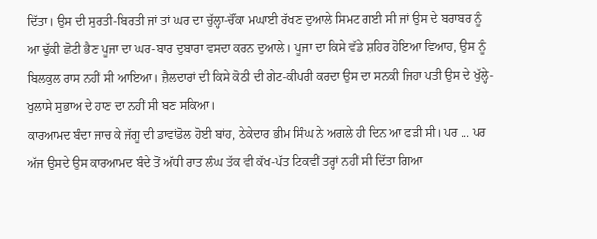ਦਿੱਤਾ। ਉਸ ਦੀ ਸੁਰਤੀ-ਬਿਰਤੀ ਜਾਂ ਤਾਂ ਘਰ ਦਾ ਚੁੱਲ੍ਹਾ-ਚੌਂਕਾ ਮਘਾਈ ਰੱਖਣ ਦੁਆਲੇ ਸਿਮਟ ਗਈ ਸੀ ਜਾਂ ਉਸ ਦੇ ਬਰਾਬਰ ਨੂੰ ਆ ਢੁੱਕੀ ਛੋਟੀ ਭੈਣ ਪੂਜਾ ਦਾ ਘਰ-ਬਾਰ ਦੁਬਾਰਾ ਵਸਦਾ ਕਰਨ ਦੁਆਲੇ। ਪੂਜਾ ਦਾ ਕਿਸੇ ਵੱਡੇ ਸ਼ਹਿਰ ਹੋਇਆ ਵਿਆਹ, ਉਸ ਨੂੰ ਬਿਲਕੁਲ ਰਾਸ ਨਹੀਂ ਸੀ ਆਇਆ। ਜ਼ੈਲਦਾਰਾਂ ਦੀ ਕਿਸੇ ਕੋਠੀ ਦੀ ਗੇਟ-ਕੀਪਰੀ ਕਰਦਾ ਉਸ ਦਾ ਸਨਕੀ ਜਿਹਾ ਪਤੀ ਉਸ ਦੇ ਖੁੱਲ੍ਹੇ-ਖੁਲਾਸੇ ਸੁਭਾਅ ਦੇ ਹਾਣ ਦਾ ਨਹੀਂ ਸੀ ਬਣ ਸਕਿਆ।
ਕਾਰਆਮਦ ਬੰਦਾ ਜਾਚ ਕੇ ਜੱਗੂ ਦੀ ਡਾਵਾਂਡੋਲ ਹੋਈ ਬਾਂਹ, ਠੇਕੇਦਾਰ ਭੀਮ ਸਿੰਘ ਨੇ ਅਗਲੇ ਹੀ ਦਿਨ ਆ ਫੜੀ ਸੀ। ਪਰ ... ਪਰ ਅੱਜ ਉਸਦੇ ਉਸ ਕਾਰਆਮਦ ਬੰਦੇ ਤੋਂ ਅੱਧੀ ਰਾਤ ਲੰਘ ਤੱਕ ਵੀ ਕੱਖ-ਪੱਤ ਟਿਕਵੀਂ ਤਰ੍ਹਾਂ ਨਹੀਂ ਸੀ ਦਿੱਤਾ ਗਿਆ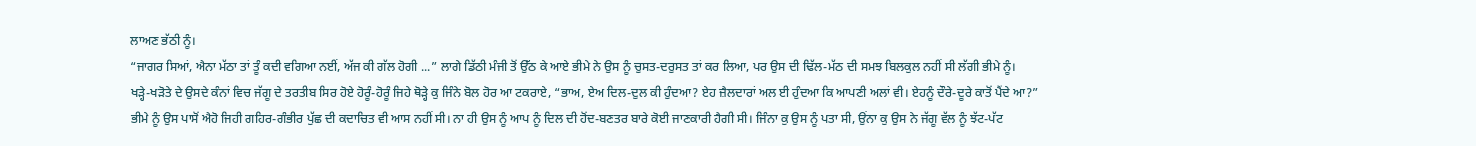ਲਾਅਣ ਭੱਠੀ ਨੂੰ।
“ਜਾਗਰ ਸਿਆਂ, ਐਨਾ ਮੱਠਾ ਤਾਂ ਤੂੰ ਕਦੀ ਵਗਿਆ ਨਈਂ, ਅੱਜ ਕੀ ਗੱਲ ਹੋਗੀ ...” ਲਾਗੇ ਡਿੱਠੀ ਮੰਜੀ ਤੋਂ ਉੱਠ ਕੇ ਆਏ ਭੀਮੇ ਨੇ ਉਸ ਨੂੰ ਚੁਸਤ-ਦਰੁਸਤ ਤਾਂ ਕਰ ਲਿਆ, ਪਰ ਉਸ ਦੀ ਢਿੱਲ-ਮੱਠ ਦੀ ਸਮਝ ਬਿਲਕੁਲ ਨਹੀਂ ਸੀ ਲੱਗੀ ਭੀਮੇ ਨੂੰ।
ਖੜ੍ਹੇ-ਖੜੋਤੇ ਦੇ ਉਸਦੇ ਕੰਨਾਂ ਵਿਚ ਜੱਗੂ ਦੇ ਤਰਤੀਬ ਸਿਰ ਹੋਏ ਹੋਰੂੰ-ਹੋਰੂੰ ਜਿਹੇ ਥੋੜ੍ਹੇ ਕੁ ਜਿੰਨੇ ਬੋਲ ਹੋਰ ਆ ਟਕਰਾਏ, “ਭਾਅ, ਏਅ ਦਿਲ-ਦੁਲ ਕੀ ਹੁੰਦਆ? ਏਹ ਜ਼ੈਲਦਾਰਾਂ ਅਲ ਈ ਹੁੰਦਆ ਕਿ ਆਪਣੀ ਅਲਾਂ ਵੀ। ਏਹਨੂੰ ਦੌਰੇ-ਦੂਰੇ ਕਾਤੋਂ ਪੈਂਦੇ ਆ?”
ਭੀਮੇ ਨੂੰ ਉਸ ਪਾਸੋਂ ਐਹੋ ਜਿਹੀ ਗਹਿਰ-ਗੰਭੀਰ ਪੁੱਛ ਦੀ ਕਦਾਚਿਤ ਵੀ ਆਸ ਨਹੀਂ ਸੀ। ਨਾ ਹੀ ਉਸ ਨੂੰ ਆਪ ਨੂੰ ਦਿਲ ਦੀ ਹੋਂਦ-ਬਣਤਰ ਬਾਰੇ ਕੋਈ ਜਾਣਕਾਰੀ ਹੈਗੀ ਸੀ। ਜਿੰਨਾ ਕੁ ਉਸ ਨੂੰ ਪਤਾ ਸੀ, ਉਂਨਾ ਕੁ ਉਸ ਨੇ ਜੱਗੂ ਵੱਲ ਨੂੰ ਝੱਟ-ਪੱਟ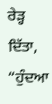ਰੇੜ੍ਹ ਦਿੱਤਾ, “ਹੁੰਦਆ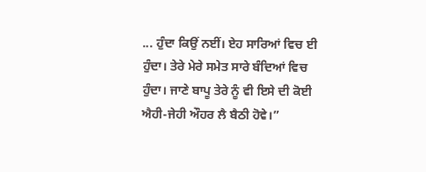... ਹੁੰਦਾ ਕਿਉਂ ਨਈਂ। ਏਹ ਸਾਰਿਆਂ ਵਿਚ ਈ ਹੁੰਦਾ। ਤੇਰੇ ਮੇਰੇ ਸਮੇਤ ਸਾਰੇ ਬੰਦਿਆਂ ਵਿਚ ਹੁੰਦਾ। ਜਾਣੇ ਬਾਪੂ ਤੇਰੇ ਨੂੰ ਵੀ ਇਸੇ ਦੀ ਕੋਈ ਐਹੀ-ਜੇਹੀ ਔਹਰ ਲੈ ਬੈਠੀ ਹੋਵੇ।”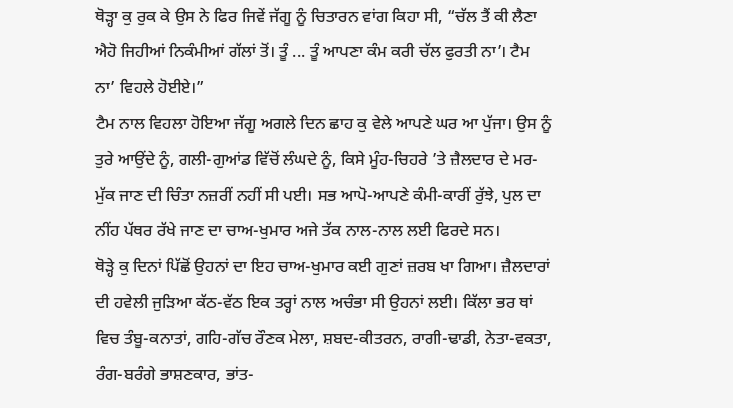ਥੋੜ੍ਹਾ ਕੁ ਰੁਕ ਕੇ ਉਸ ਨੇ ਫਿਰ ਜਿਵੇਂ ਜੱਗੂ ਨੂੰ ਚਿਤਾਰਨ ਵਾਂਗ ਕਿਹਾ ਸੀ, “ਚੱਲ ਤੈਂ ਕੀ ਲੈਣਾ ਐਹੋ ਜਿਹੀਆਂ ਨਿਕੰਮੀਆਂ ਗੱਲਾਂ ਤੋਂ। ਤੂੰ ... ਤੂੰ ਆਪਣਾ ਕੰਮ ਕਰੀ ਚੱਲ ਫੁਰਤੀ ਨਾ’। ਟੈਮ ਨਾ’ ਵਿਹਲੇ ਹੋਈਏ।”
ਟੈਮ ਨਾਲ ਵਿਹਲਾ ਹੋਇਆ ਜੱਗੂ ਅਗਲੇ ਦਿਨ ਛਾਹ ਕੁ ਵੇਲੇ ਆਪਣੇ ਘਰ ਆ ਪੁੱਜਾ। ਉਸ ਨੂੰ ਤੁਰੇ ਆਉਂਦੇ ਨੂੰ, ਗਲੀ-ਗੁਆਂਡ ਵਿੱਚੋਂ ਲੰਘਦੇ ਨੂੰ, ਕਿਸੇ ਮੂੰਹ-ਚਿਹਰੇ ’ਤੇ ਜ਼ੈਲਦਾਰ ਦੇ ਮਰ-ਮੁੱਕ ਜਾਣ ਦੀ ਚਿੰਤਾ ਨਜ਼ਰੀਂ ਨਹੀਂ ਸੀ ਪਈ। ਸਭ ਆਪੋ-ਆਪਣੇ ਕੰਮੀ-ਕਾਰੀਂ ਰੁੱਝੇ, ਪੁਲ ਦਾ ਨੀਂਹ ਪੱਥਰ ਰੱਖੇ ਜਾਣ ਦਾ ਚਾਅ-ਖੁਮਾਰ ਅਜੇ ਤੱਕ ਨਾਲ-ਨਾਲ ਲਈ ਫਿਰਦੇ ਸਨ।
ਥੋੜ੍ਹੇ ਕੁ ਦਿਨਾਂ ਪਿੱਛੋਂ ਉਹਨਾਂ ਦਾ ਇਹ ਚਾਅ-ਖੁਮਾਰ ਕਈ ਗੁਣਾਂ ਜ਼ਰਬ ਖਾ ਗਿਆ। ਜ਼ੈਲਦਾਰਾਂ ਦੀ ਹਵੇਲੀ ਜੁੜਿਆ ਕੱਠ-ਵੱਠ ਇਕ ਤਰ੍ਹਾਂ ਨਾਲ ਅਚੰਭਾ ਸੀ ਉਹਨਾਂ ਲਈ। ਕਿੱਲਾ ਭਰ ਥਾਂ ਵਿਚ ਤੰਬੂ-ਕਨਾਤਾਂ, ਗਹਿ-ਗੱਚ ਰੌਣਕ ਮੇਲਾ, ਸ਼ਬਦ-ਕੀਤਰਨ, ਰਾਗੀ-ਢਾਡੀ, ਨੇਤਾ-ਵਕਤਾ, ਰੰਗ-ਬਰੰਗੇ ਭਾਸ਼ਣਕਾਰ, ਭਾਂਤ-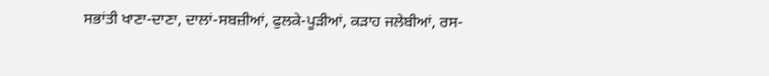ਸਭਾਂਤੀ ਖਾਣਾ-ਦਾਣਾ, ਦਾਲਾਂ-ਸਬਜ਼ੀਆਂ, ਫੁਲਕੇ-ਪੂੜੀਆਂ, ਕੜਾਹ ਜਲੇਬੀਆਂ, ਰਸ-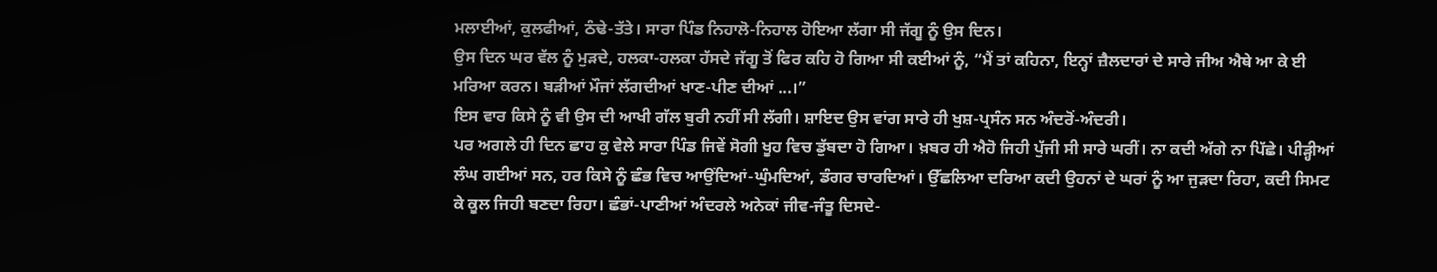ਮਲਾਈਆਂ, ਕੁਲਫੀਆਂ, ਠੰਢੇ-ਤੱਤੇ। ਸਾਰਾ ਪਿੰਡ ਨਿਹਾਲੋ-ਨਿਹਾਲ ਹੋਇਆ ਲੱਗਾ ਸੀ ਜੱਗੂ ਨੂੰ ਉਸ ਦਿਨ।
ਉਸ ਦਿਨ ਘਰ ਵੱਲ ਨੂੰ ਮੁੜਦੇ, ਹਲਕਾ-ਹਲਕਾ ਹੱਸਦੇ ਜੱਗੂ ਤੋਂ ਫਿਰ ਕਹਿ ਹੋ ਗਿਆ ਸੀ ਕਈਆਂ ਨੂੰ, “ਮੈਂ ਤਾਂ ਕਹਿਨਾ, ਇਨ੍ਹਾਂ ਜ਼ੈਲਦਾਰਾਂ ਦੇ ਸਾਰੇ ਜੀਅ ਐਥੇ ਆ ਕੇ ਈ ਮਰਿਆ ਕਰਨ। ਬੜੀਆਂ ਮੌਜਾਂ ਲੱਗਦੀਆਂ ਖਾਣ-ਪੀਣ ਦੀਆਂ ...।”
ਇਸ ਵਾਰ ਕਿਸੇ ਨੂੰ ਵੀ ਉਸ ਦੀ ਆਖੀ ਗੱਲ ਬੁਰੀ ਨਹੀਂ ਸੀ ਲੱਗੀ। ਸ਼ਾਇਦ ਉਸ ਵਾਂਗ ਸਾਰੇ ਹੀ ਖੁਸ਼-ਪ੍ਰਸੰਨ ਸਨ ਅੰਦਰੋਂ-ਅੰਦਰੀ।
ਪਰ ਅਗਲੇ ਹੀ ਦਿਨ ਛਾਹ ਕੁ ਵੇਲੇ ਸਾਰਾ ਪਿੰਡ ਜਿਵੇਂ ਸੋਗੀ ਖੂਹ ਵਿਚ ਡੁੱਬਦਾ ਹੋ ਗਿਆ। ਖ਼ਬਰ ਹੀ ਐਹੋ ਜਿਹੀ ਪੁੱਜੀ ਸੀ ਸਾਰੇ ਘਰੀਂ। ਨਾ ਕਦੀ ਅੱਗੇ ਨਾ ਪਿੱਛੇ। ਪੀੜ੍ਹੀਆਂ ਲੰਘ ਗਈਆਂ ਸਨ, ਹਰ ਕਿਸੇ ਨੂੰ ਛੰਭ ਵਿਚ ਆਉਂਦਿਆਂ-ਘੁੰਮਦਿਆਂ, ਡੰਗਰ ਚਾਰਦਿਆਂ। ਉੱਛਲਿਆ ਦਰਿਆ ਕਦੀ ਉਹਨਾਂ ਦੇ ਘਰਾਂ ਨੂੰ ਆ ਜੁੜਦਾ ਰਿਹਾ, ਕਦੀ ਸਿਮਟ ਕੇ ਕੂਲ ਜਿਹੀ ਬਣਦਾ ਰਿਹਾ। ਛੰਭਾਂ-ਪਾਣੀਆਂ ਅੰਦਰਲੇ ਅਨੇਕਾਂ ਜੀਵ-ਜੰਤੂ ਦਿਸਦੇ-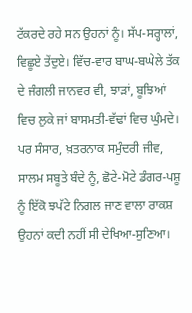ਟੱਕਰਦੇ ਰਹੇ ਸਨ ਉਹਨਾਂ ਨੂੰ। ਸੱਪ-ਸਰ੍ਹਾਲਾਂ, ਵਿਛੂਏ ਤੇਂਦੁਏ। ਵਿੱਚ-ਵਾਰ ਬਾਘ-ਬਘੇਲੇ ਤੱਕ ਦੇ ਜੰਗਲੀ ਜਾਨਵਰ ਵੀ, ਝਾੜਾਂ, ਬੂਝਿਆਂ ਵਿਚ ਲੁਕੇ ਜਾਂ ਬਾਸਮਤੀ-ਵੱਢਾਂ ਵਿਚ ਘੁੰਮਦੇ। ਪਰ ਸੰਸਾਰ, ਖ਼ਤਰਨਾਕ ਸਮੁੰਦਰੀ ਜੀਵ, ਸਾਲਮ ਸਬੂਤੇ ਬੰਦੇ ਨੂੰ, ਛੋਟੇ-ਮੋਟੇ ਡੰਗਰ-ਪਸ਼ੂ ਨੂੰ ਇੱਕੋ ਝਪੱਟੇ ਨਿਗਲ ਜਾਣ ਵਾਲਾ ਰਾਕਸ਼ ਉਹਨਾਂ ਕਦੀ ਨਹੀਂ ਸੀ ਦੇਖਿਆ-ਸੁਣਿਆ।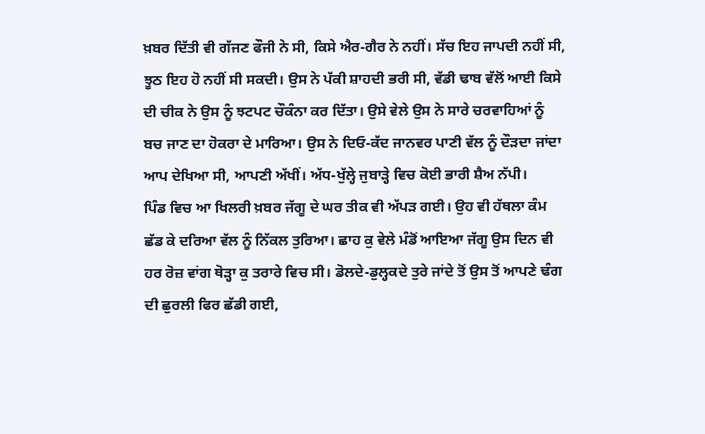ਖ਼ਬਰ ਦਿੱਤੀ ਵੀ ਗੱਜਣ ਫੌਜੀ ਨੇ ਸੀ, ਕਿਸੇ ਐਰ-ਗੈਰ ਨੇ ਨਹੀਂ। ਸੱਚ ਇਹ ਜਾਪਦੀ ਨਹੀਂ ਸੀ, ਝੂਠ ਇਹ ਹੋ ਨਹੀਂ ਸੀ ਸਕਦੀ। ਉਸ ਨੇ ਪੱਕੀ ਸ਼ਾਹਦੀ ਭਰੀ ਸੀ, ਵੱਡੀ ਢਾਬ ਵੱਲੋਂ ਆਈ ਕਿਸੇ ਦੀ ਚੀਕ ਨੇ ਉਸ ਨੂੰ ਝਟਪਟ ਚੌਕੰਨਾ ਕਰ ਦਿੱਤਾ। ਉਸੇ ਵੇਲੇ ਉਸ ਨੇ ਸਾਰੇ ਚਰਵਾਹਿਆਂ ਨੂੰ ਬਚ ਜਾਣ ਦਾ ਹੋਕਰਾ ਦੇ ਮਾਰਿਆ। ਉਸ ਨੇ ਦਿਓ-ਕੱਦ ਜਾਨਵਰ ਪਾਣੀ ਵੱਲ ਨੂੰ ਦੌੜਦਾ ਜਾਂਦਾ ਆਪ ਦੇਖਿਆ ਸੀ, ਆਪਣੀ ਅੱਖੀਂ। ਅੱਧ-ਖੁੱਲ੍ਹੇ ਜੁਬਾੜ੍ਹੇ ਵਿਚ ਕੋਈ ਭਾਰੀ ਸ਼ੈਅ ਨੱਪੀ।
ਪਿੰਡ ਵਿਚ ਆ ਖਿਲਰੀ ਖ਼ਬਰ ਜੱਗੂ ਦੇ ਘਰ ਤੀਕ ਵੀ ਅੱਪੜ ਗਈ। ਉਹ ਵੀ ਹੱਥਲਾ ਕੰਮ ਛੱਡ ਕੇ ਦਰਿਆ ਵੱਲ ਨੂੰ ਨਿੱਕਲ ਤੁਰਿਆ। ਛਾਹ ਕੁ ਵੇਲੇ ਮੰਡੋਂ ਆਇਆ ਜੱਗੂ ਉਸ ਦਿਨ ਵੀ ਹਰ ਰੋਜ਼ ਵਾਂਗ ਥੋੜ੍ਹਾ ਕੁ ਤਰਾਰੇ ਵਿਚ ਸੀ। ਡੋਲਦੇ-ਡੁਲ੍ਹਕਦੇ ਤੁਰੇ ਜਾਂਦੇ ਤੋਂ ਉਸ ਤੋਂ ਆਪਣੇ ਢੰਗ ਦੀ ਛੁਰਲੀ ਫਿਰ ਛੱਡੀ ਗਈ,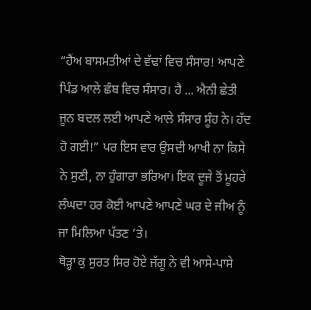“ਹੈਂਅ ਬਾਸਮਤੀਆਂ ਦੇ ਵੱਢਾਂ ਵਿਚ ਸੰਸਾਰ! ਆਪਣੇ ਪਿੰਡ ਆਲੇ ਛੰਬ ਵਿਚ ਸੰਸਾਰ। ਹੈ ... ਐਨੀ ਛੇਤੀ ਜੂਨ ਬਦਲ ਲਈ ਆਪਣੇ ਆਲੇ ਸੰਸਾਰ ਸੂੰਹ ਨੇ। ਹੱਦ ਹੋ ਗਈ!” ਪਰ ਇਸ ਵਾਰ ਉਸਦੀ ਆਖੀ ਨਾ ਕਿਸੇ ਨੇ ਸੁਣੀ, ਨਾ ਹੁੰਗਾਰਾ ਭਰਿਆ। ਇਕ ਦੂਜੇ ਤੋਂ ਮੂਹਰੇ ਲੰਘਦਾ ਹਰ ਕੋਈ ਆਪਣੇ ਆਪਣੇ ਘਰ ਦੇ ਜੀਅ ਨੂੰ ਜਾ ਮਿਲਿਆ ਪੱਤਣ ’ਤੇ।
ਥੋੜ੍ਹਾ ਕੁ ਸੁਰਤ ਸਿਰ ਹੋਏ ਜੱਗੂ ਨੇ ਵੀ ਆਸੇ-ਪਾਸੇ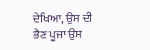ਦੇਖਿਆ, ਉਸ ਦੀ ਭੈਣ ਪੂਜਾ ਉਸ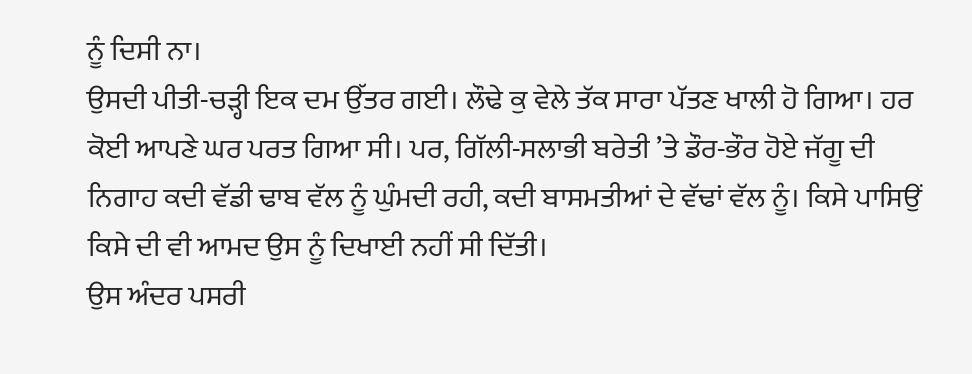ਨੂੰ ਦਿਸੀ ਨਾ।
ਉਸਦੀ ਪੀਤੀ-ਚੜ੍ਹੀ ਇਕ ਦਮ ਉੱਤਰ ਗਈ। ਲੌਢੇ ਕੁ ਵੇਲੇ ਤੱਕ ਸਾਰਾ ਪੱਤਣ ਖਾਲੀ ਹੋ ਗਿਆ। ਹਰ ਕੋਈ ਆਪਣੇ ਘਰ ਪਰਤ ਗਿਆ ਸੀ। ਪਰ, ਗਿੱਲੀ-ਸਲਾਭੀ ਬਰੇਤੀ ’ਤੇ ਡੌਰ-ਭੌਰ ਹੋਏ ਜੱਗੂ ਦੀ ਨਿਗਾਹ ਕਦੀ ਵੱਡੀ ਢਾਬ ਵੱਲ ਨੂੰ ਘੁੰਮਦੀ ਰਹੀ, ਕਦੀ ਬਾਸਮਤੀਆਂ ਦੇ ਵੱਢਾਂ ਵੱਲ ਨੂੰ। ਕਿਸੇ ਪਾਸਿਉਂ ਕਿਸੇ ਦੀ ਵੀ ਆਮਦ ਉਸ ਨੂੰ ਦਿਖਾਈ ਨਹੀਂ ਸੀ ਦਿੱਤੀ।
ਉਸ ਅੰਦਰ ਪਸਰੀ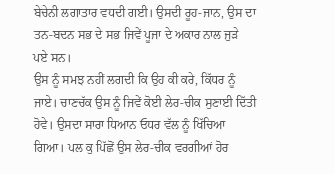ਬੇਚੇਨੀ ਲਗਾਤਾਰ ਵਧਦੀ ਗਈ। ਉਸਦੀ ਰੂਹ-ਜਾਨ, ਉਸ ਦਾ ਤਨ-ਬਦਨ ਸਭ ਦੇ ਸਭ ਜਿਵੇਂ ਪੂਜਾ ਦੇ ਅਕਾਰ ਨਾਲ ਜੁੜੇ ਪਏ ਸਨ।
ਉਸ ਨੂੰ ਸਮਝ ਨਹੀਂ ਲਗਦੀ ਕਿ ਉਹ ਕੀ ਕਰੇ, ਕਿੱਧਰ ਨੂੰ ਜਾਏ। ਚਾਣਚੱਕ ਉਸ ਨੂੰ ਜਿਵੇਂ ਕੋਈ ਲੇਰ-ਚੀਕ ਸੁਣਾਈ ਦਿੱਤੀ ਹੋਵੇ। ਉਸਦਾ ਸਾਰਾ ਧਿਆਨ ਓਧਰ ਵੱਲ ਨੂੰ ਖਿੱਚਿਆ ਗਿਆ। ਪਲ ਕੁ ਪਿੱਛੋਂ ਉਸ ਲੇਰ-ਚੀਕ ਵਰਗੀਆਂ ਹੋਰ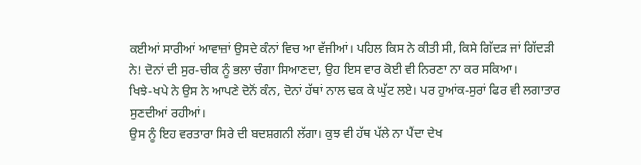ਕਈਆਂ ਸਾਰੀਆਂ ਆਵਾਜ਼ਾਂ ਉਸਦੇ ਕੰਨਾਂ ਵਿਚ ਆ ਵੱਜੀਆਂ। ਪਹਿਲ ਕਿਸ ਨੇ ਕੀਤੀ ਸੀ, ਕਿਸੇ ਗਿੱਦੜ ਜਾਂ ਗਿੱਦੜੀ ਨੇ! ਦੋਨਾਂ ਦੀ ਸੁਰ-ਚੀਕ ਨੂੰ ਭਲਾ ਚੰਗਾ ਸਿਆਣਦਾ, ਉਹ ਇਸ ਵਾਰ ਕੋਈ ਵੀ ਨਿਰਣਾ ਨਾ ਕਰ ਸਕਿਆ।
ਖਿਝੇ-ਖਪੇ ਨੇ ਉਸ ਨੇ ਆਪਣੇ ਦੋਨੋਂ ਕੰਨ, ਦੋਨਾਂ ਹੱਥਾਂ ਨਾਲ ਢਕ ਕੇ ਘੁੱਟ ਲਏ। ਪਰ ਹੁਆਂਕ-ਸੁਰਾਂ ਫਿਰ ਵੀ ਲਗਾਤਾਰ ਸੁਣਦੀਆਂ ਰਹੀਆਂ।
ਉਸ ਨੂੰ ਇਹ ਵਰਤਾਰਾ ਸਿਰੇ ਦੀ ਬਦਸ਼ਗਨੀ ਲੱਗਾ। ਕੁਝ ਵੀ ਹੱਥ ਪੱਲੇ ਨਾ ਪੈਂਦਾ ਦੇਖ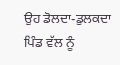ਉਹ ਡੋਲਦਾ-ਡੁਲਕਦਾ ਪਿੰਡ ਵੱਲ ਨੂੰ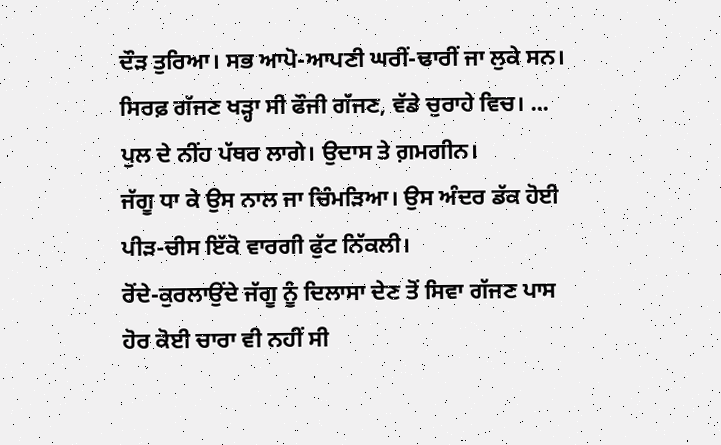ਦੌੜ ਤੁਰਿਆ। ਸਭ ਆਪੋ-ਆਪਣੀ ਘਰੀਂ-ਢਾਰੀਂ ਜਾ ਲੁਕੇ ਸਨ। ਸਿਰਫ਼ ਗੱਜਣ ਖੜ੍ਹਾ ਸੀ ਫੌਜੀ ਗੱਜਣ, ਵੱਡੇ ਚੁਰਾਹੇ ਵਿਚ। ... ਪੁਲ ਦੇ ਨੀਂਹ ਪੱਥਰ ਲਾਗੇ। ਉਦਾਸ ਤੇ ਗ਼ਮਗੀਨ।
ਜੱਗੂ ਧਾ ਕੇ ਉਸ ਨਾਲ ਜਾ ਚਿੰਮੜਿਆ। ਉਸ ਅੰਦਰ ਡੱਕ ਹੋਈ ਪੀੜ-ਚੀਸ ਇੱਕੋ ਵਾਰਗੀ ਫੁੱਟ ਨਿੱਕਲੀ।
ਰੋਂਦੇ-ਕੁਰਲਾਉਂਦੇ ਜੱਗੂ ਨੂੰ ਦਿਲਾਸਾ ਦੇਣ ਤੋਂ ਸਿਵਾ ਗੱਜਣ ਪਾਸ ਹੋਰ ਕੋਈ ਚਾਰਾ ਵੀ ਨਹੀਂ ਸੀ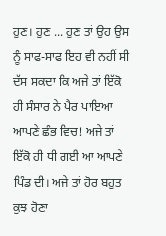ਹੁਣ। ਹੁਣ ... ਹੁਣ ਤਾਂ ਉਹ ਉਸ ਨੂੰ ਸਾਫ-ਸਾਫ ਇਹ ਵੀ ਨਹੀਂ ਸੀ ਦੱਸ ਸਕਦਾ ਕਿ ਅਜੇ ਤਾਂ ਇੱਕੋ ਹੀ ਸੰਸਾਰ ਨੇ ਪੈਰ ਪਾਇਆ ਆਪਣੇ ਛੰਭ ਵਿਚ! ਅਜੇ ਤਾਂ ਇੱਕੋ ਹੀ ਧੀ ਗਈ ਆ ਆਪਣੇ ਪਿੰਡ ਦੀ। ਅਜੇ ਤਾਂ ਹੋਰ ਬਹੁਤ ਕੁਝ ਹੋਣਾ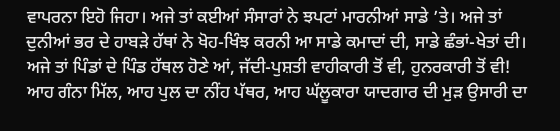ਵਾਪਰਨਾ ਇਹੋ ਜਿਹਾ। ਅਜੇ ਤਾਂ ਕਈਆਂ ਸੰਸਾਰਾਂ ਨੇ ਝਪਟਾਂ ਮਾਰਨੀਆਂ ਸਾਡੇ ’ਤੇ। ਅਜੇ ਤਾਂ ਦੁਨੀਆਂ ਭਰ ਦੇ ਹਾਬੜੇ ਹੱਥਾਂ ਨੇ ਖੋਹ-ਖਿੰਝ ਕਰਨੀ ਆ ਸਾਡੇ ਕਮਾਦਾਂ ਦੀ, ਸਾਡੇ ਛੰਭਾਂ-ਖੇਤਾਂ ਦੀ। ਅਜੇ ਤਾਂ ਪਿੰਡਾਂ ਦੇ ਪਿੰਡ ਹੱਥਲ ਹੋਣੇ ਆਂ, ਜੱਦੀ-ਪੁਸ਼ਤੀ ਵਾਹੀਕਾਰੀ ਤੋਂ ਵੀ, ਹੁਨਰਕਾਰੀ ਤੋਂ ਵੀ!
ਆਹ ਗੰਨਾ ਮਿੱਲ, ਆਹ ਪੁਲ ਦਾ ਨੀਂਹ ਪੱਥਰ, ਆਹ ਘੱਲੂਕਾਰਾ ਯਾਦਗਾਰ ਦੀ ਮੁੜ ਉਸਾਰੀ ਦਾ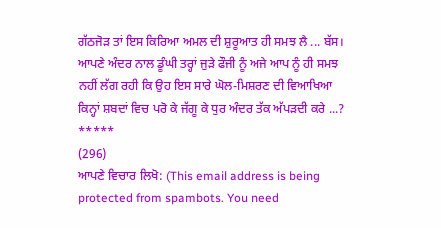ਗੱਠਜੋੜ ਤਾਂ ਇਸ ਕਿਰਿਆ ਅਮਲ ਦੀ ਸ਼ੁਰੂਆਤ ਹੀ ਸਮਝ ਲੈ ... ਬੱਸ।
ਆਪਣੇ ਅੰਦਰ ਨਾਲ ਡੂੰਘੀ ਤਰ੍ਹਾਂ ਜੁੜੇ ਫੌਜੀ ਨੂੰ ਅਜੇ ਆਪ ਨੂੰ ਹੀ ਸਮਝ ਨਹੀਂ ਲੱਗ ਰਹੀ ਕਿ ਉਹ ਇਸ ਸਾਰੇ ਘੋਲ-ਮਿਸ਼ਰਣ ਦੀ ਵਿਆਖਿਆ ਕਿਨ੍ਹਾਂ ਸ਼ਬਦਾਂ ਵਿਚ ਪਰੋ ਕੇ ਜੱਗੂ ਕੇ ਧੁਰ ਅੰਦਰ ਤੱਕ ਅੱਪੜਦੀ ਕਰੇ ...?
*****
(296)
ਆਪਣੇ ਵਿਚਾਰ ਲਿਖੋ: (This email address is being protected from spambots. You need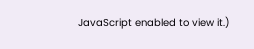JavaScript enabled to view it.)